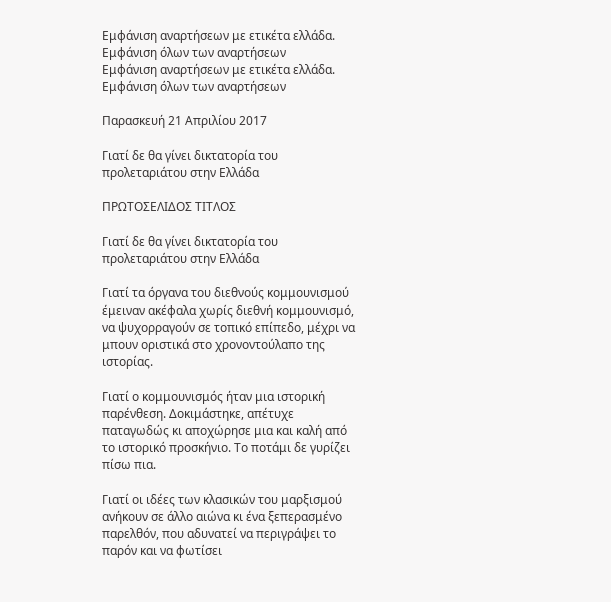Εμφάνιση αναρτήσεων με ετικέτα ελλάδα. Εμφάνιση όλων των αναρτήσεων
Εμφάνιση αναρτήσεων με ετικέτα ελλάδα. Εμφάνιση όλων των αναρτήσεων

Παρασκευή 21 Απριλίου 2017

Γιατί δε θα γίνει δικτατορία του προλεταριάτου στην Ελλάδα

ΠΡΩΤΟΣΕΛΙΔΟΣ ΤΙΤΛΟΣ

Γιατί δε θα γίνει δικτατορία του προλεταριάτου στην Ελλάδα

Γιατί τα όργανα του διεθνούς κομμουνισμού έμειναν ακέφαλα χωρίς διεθνή κομμουνισμό, να ψυχορραγούν σε τοπικό επίπεδο, μέχρι να μπουν οριστικά στο χρονοντούλαπο της ιστορίας.

Γιατί ο κομμουνισμός ήταν μια ιστορική παρένθεση. Δοκιμάστηκε, απέτυχε παταγωδώς κι αποχώρησε μια και καλή από το ιστορικό προσκήνιο. Το ποτάμι δε γυρίζει πίσω πια.

Γιατί οι ιδέες των κλασικών του μαρξισμού ανήκουν σε άλλο αιώνα κι ένα ξεπερασμένο παρελθόν, που αδυνατεί να περιγράψει το παρόν και να φωτίσει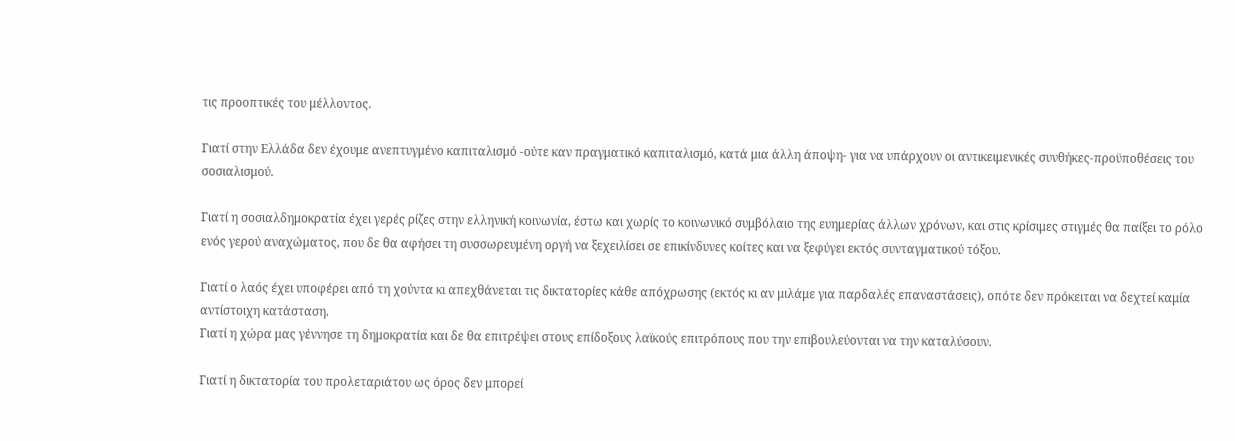τις προοπτικές του μέλλοντος.

Γιατί στην Ελλάδα δεν έχουμε ανεπτυγμένο καπιταλισμό -ούτε καν πραγματικό καπιταλισμό, κατά μια άλλη άποψη- για να υπάρχουν οι αντικειμενικές συνθήκες-προϋποθέσεις του σοσιαλισμού.

Γιατί η σοσιαλδημοκρατία έχει γερές ρίζες στην ελληνική κοινωνία, έστω και χωρίς το κοινωνικό συμβόλαιο της ευημερίας άλλων χρόνων, και στις κρίσιμες στιγμές θα παίξει το ρόλο ενός γερού αναχώματος, που δε θα αφήσει τη συσσωρευμένη οργή να ξεχειλίσει σε επικίνδυνες κοίτες και να ξεφύγει εκτός συνταγματικού τόξου.

Γιατί ο λαός έχει υποφέρει από τη χούντα κι απεχθάνεται τις δικτατορίες κάθε απόχρωσης (εκτός κι αν μιλάμε για παρδαλές επαναστάσεις), οπότε δεν πρόκειται να δεχτεί καμία αντίστοιχη κατάσταση.
Γιατί η χώρα μας γέννησε τη δημοκρατία και δε θα επιτρέψει στους επίδοξους λαϊκούς επιτρόπους που την επιβουλεύονται να την καταλύσουν.

Γιατί η δικτατορία του προλεταριάτου ως όρος δεν μπορεί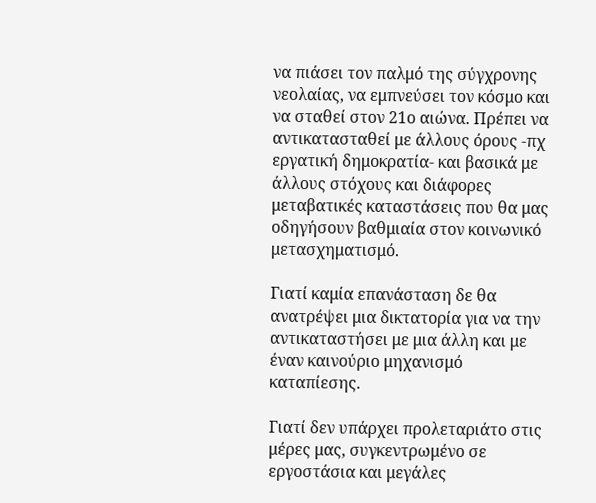να πιάσει τον παλμό της σύγχρονης νεολαίας, να εμπνεύσει τον κόσμο και να σταθεί στον 21ο αιώνα. Πρέπει να αντικατασταθεί με άλλους όρους -πχ εργατική δημοκρατία- και βασικά με άλλους στόχους και διάφορες μεταβατικές καταστάσεις που θα μας οδηγήσουν βαθμιαία στον κοινωνικό μετασχηματισμό.

Γιατί καμία επανάσταση δε θα ανατρέψει μια δικτατορία για να την αντικαταστήσει με μια άλλη και με έναν καινούριο μηχανισμό καταπίεσης.

Γιατί δεν υπάρχει προλεταριάτο στις μέρες μας, συγκεντρωμένο σε εργοστάσια και μεγάλες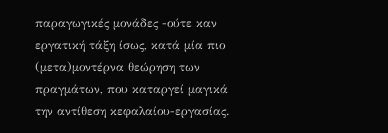παραγωγικές μονάδες -ούτε καν εργατική τάξη ίσως, κατά μία πιο (μετα)μοντέρνα θεώρηση των πραγμάτων, που καταργεί μαγικά την αντίθεση κεφαλαίου-εργασίας.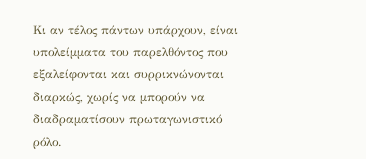Κι αν τέλος πάντων υπάρχουν, είναι υπολείμματα του παρελθόντος που εξαλείφονται και συρρικνώνονται διαρκώς, χωρίς να μπορούν να διαδραματίσουν πρωταγωνιστικό ρόλο.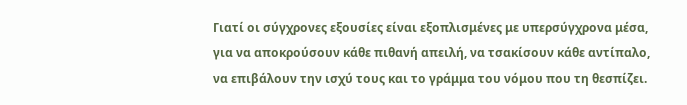Γιατί οι σύγχρονες εξουσίες είναι εξοπλισμένες με υπερσύγχρονα μέσα, για να αποκρούσουν κάθε πιθανή απειλή, να τσακίσουν κάθε αντίπαλο, να επιβάλουν την ισχύ τους και το γράμμα του νόμου που τη θεσπίζει.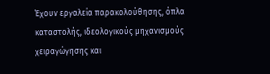Έχουν εργαλεία παρακολούθησης, όπλα καταστολής, ιδεολογικούς μηχανισμούς χειραγώγησης και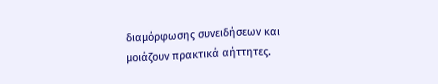διαμόρφωσης συνειδήσεων και μοιάζουν πρακτικά αήττητες.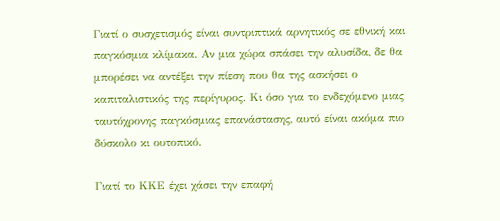Γιατί ο συσχετισμός είναι συντριπτικά αρνητικός σε εθνική και παγκόσμια κλίμακα. Αν μια χώρα σπάσει την αλυσίδα, δε θα μπορέσει να αντέξει την πίεση που θα της ασκήσει ο καπιταλιστικός της περίγυρος. Κι όσο για το ενδεχόμενο μιας ταυτόχρονης παγκόσμιας επανάστασης, αυτό είναι ακόμα πιο δύσκολο κι ουτοπικό.

Γιατί το ΚΚΕ έχει χάσει την επαφή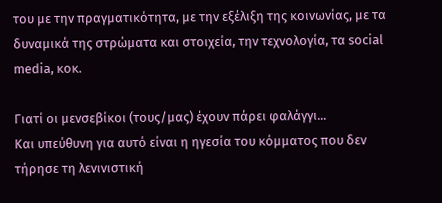του με την πραγματικότητα, με την εξέλιξη της κοινωνίας, με τα δυναμικά της στρώματα και στοιχεία, την τεχνολογία, τα social media, κοκ.

Γιατί οι μενσεβίκοι (τους/μας) έχουν πάρει φαλάγγι...
Και υπεύθυνη για αυτό είναι η ηγεσία του κόμματος που δεν τήρησε τη λενινιστική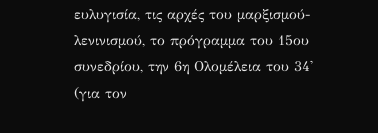ευλυγισία, τις αρχές του μαρξισμού-λενινισμού, το πρόγραμμα του 15ου συνεδρίου, την 6η Ολομέλεια του 34' (για τον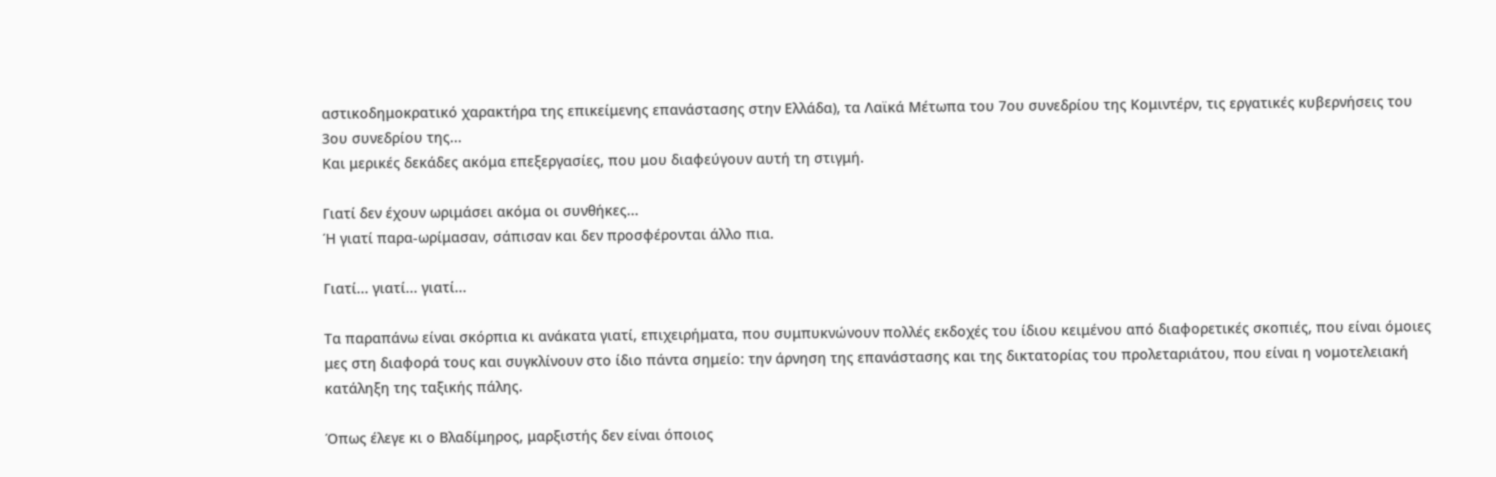αστικοδημοκρατικό χαρακτήρα της επικείμενης επανάστασης στην Ελλάδα), τα Λαϊκά Μέτωπα του 7ου συνεδρίου της Κομιντέρν, τις εργατικές κυβερνήσεις του 3ου συνεδρίου της...
Και μερικές δεκάδες ακόμα επεξεργασίες, που μου διαφεύγουν αυτή τη στιγμή.

Γιατί δεν έχουν ωριμάσει ακόμα οι συνθήκες...
Ή γιατί παρα-ωρίμασαν, σάπισαν και δεν προσφέρονται άλλο πια.

Γιατί... γιατί... γιατί...

Τα παραπάνω είναι σκόρπια κι ανάκατα γιατί, επιχειρήματα, που συμπυκνώνουν πολλές εκδοχές του ίδιου κειμένου από διαφορετικές σκοπιές, που είναι όμοιες μες στη διαφορά τους και συγκλίνουν στο ίδιο πάντα σημείο: την άρνηση της επανάστασης και της δικτατορίας του προλεταριάτου, που είναι η νομοτελειακή κατάληξη της ταξικής πάλης.

Όπως έλεγε κι ο Βλαδίμηρος, μαρξιστής δεν είναι όποιος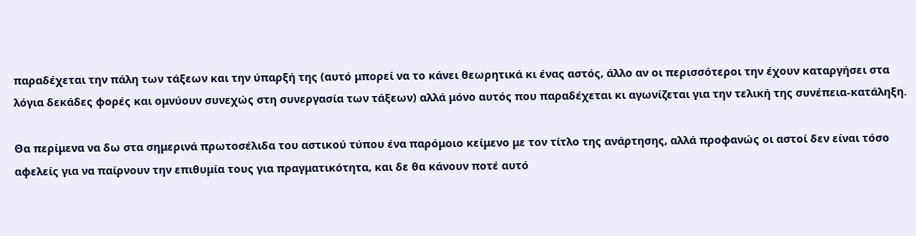παραδέχεται την πάλη των τάξεων και την ύπαρξή της (αυτό μπορεί να το κάνει θεωρητικά κι ένας αστός, άλλο αν οι περισσότεροι την έχουν καταργήσει στα λόγια δεκάδες φορές και ομνύουν συνεχώς στη συνεργασία των τάξεων) αλλά μόνο αυτός που παραδέχεται κι αγωνίζεται για την τελική της συνέπεια-κατάληξη.

Θα περίμενα να δω στα σημερινά πρωτοσέλιδα του αστικού τύπου ένα παρόμοιο κείμενο με τον τίτλο της ανάρτησης, αλλά προφανώς οι αστοί δεν είναι τόσο αφελείς για να παίρνουν την επιθυμία τους για πραγματικότητα, και δε θα κάνουν ποτέ αυτό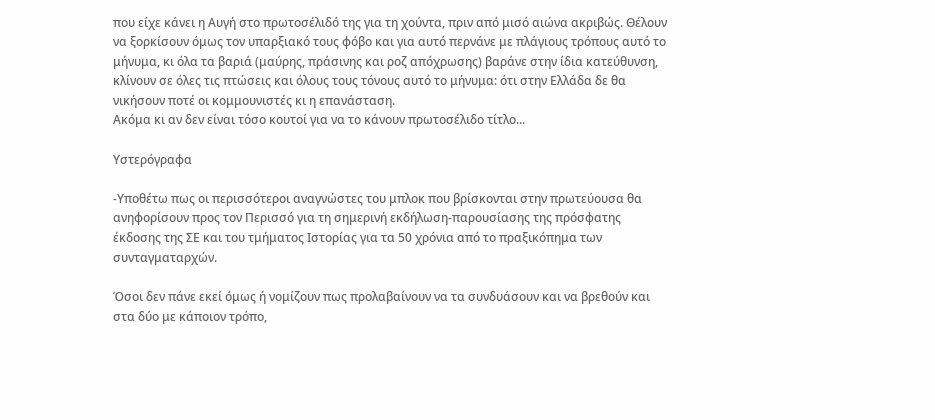που είχε κάνει η Αυγή στο πρωτοσέλιδό της για τη χούντα, πριν από μισό αιώνα ακριβώς. Θέλουν να ξορκίσουν όμως τον υπαρξιακό τους φόβο και για αυτό περνάνε με πλάγιους τρόπους αυτό το μήνυμα, κι όλα τα βαριά (μαύρης, πράσινης και ροζ απόχρωσης) βαράνε στην ίδια κατεύθυνση, κλίνουν σε όλες τις πτώσεις και όλους τους τόνους αυτό το μήνυμα: ότι στην Ελλάδα δε θα νικήσουν ποτέ οι κομμουνιστές κι η επανάσταση.
Ακόμα κι αν δεν είναι τόσο κουτοί για να το κάνουν πρωτοσέλιδο τίτλο...

Υστερόγραφα

-Υποθέτω πως οι περισσότεροι αναγνώστες του μπλοκ που βρίσκονται στην πρωτεύουσα θα ανηφορίσουν προς τον Περισσό για τη σημερινή εκδήλωση-παρουσίασης της πρόσφατης έκδοσης της ΣΕ και του τμήματος Ιστορίας για τα 50 χρόνια από το πραξικόπημα των συνταγματαρχών.

Όσοι δεν πάνε εκεί όμως ή νομίζουν πως προλαβαίνουν να τα συνδυάσουν και να βρεθούν και στα δύο με κάποιον τρόπο,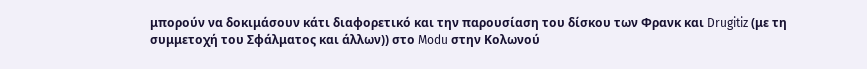μπορούν να δοκιμάσουν κάτι διαφορετικό και την παρουσίαση του δίσκου των Φρανκ και Drugitiz (με τη συμμετοχή του Σφάλματος και άλλων)) στο Modu στην Κολωνού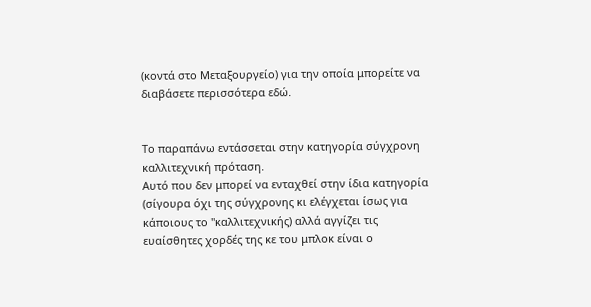(κοντά στο Μεταξουργείο) για την οποία μπορείτε να διαβάσετε περισσότερα εδώ.


Το παραπάνω εντάσσεται στην κατηγορία σύγχρονη καλλιτεχνική πρόταση.
Αυτό που δεν μπορεί να ενταχθεί στην ίδια κατηγορία (σίγουρα όχι της σύγχρονης κι ελέγχεται ίσως για κάποιους το "καλλιτεχνικής) αλλά αγγίζει τις ευαίσθητες χορδές της κε του μπλοκ είναι ο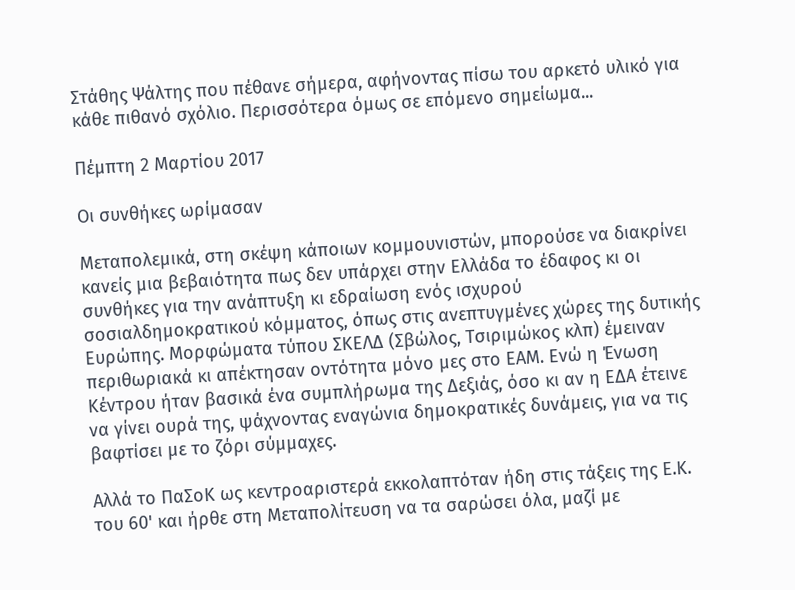Στάθης Ψάλτης που πέθανε σήμερα, αφήνοντας πίσω του αρκετό υλικό για κάθε πιθανό σχόλιο. Περισσότερα όμως σε επόμενο σημείωμα...

Πέμπτη 2 Μαρτίου 2017

Οι συνθήκες ωρίμασαν

Μεταπολεμικά, στη σκέψη κάποιων κομμουνιστών, μπορούσε να διακρίνει κανείς μια βεβαιότητα πως δεν υπάρχει στην Ελλάδα το έδαφος κι οι συνθήκες για την ανάπτυξη κι εδραίωση ενός ισχυρού σοσιαλδημοκρατικού κόμματος, όπως στις ανεπτυγμένες χώρες της δυτικής Ευρώπης. Μορφώματα τύπου ΣΚΕΛΔ (Σβώλος, Τσιριμώκος κλπ) έμειναν περιθωριακά κι απέκτησαν οντότητα μόνο μες στο ΕΑΜ. Ενώ η Ένωση Κέντρου ήταν βασικά ένα συμπλήρωμα της Δεξιάς, όσο κι αν η ΕΔΑ έτεινε να γίνει ουρά της, ψάχνοντας εναγώνια δημοκρατικές δυνάμεις, για να τις βαφτίσει με το ζόρι σύμμαχες.

Αλλά το ΠαΣοΚ ως κεντροαριστερά εκκολαπτόταν ήδη στις τάξεις της Ε.Κ. του 60' και ήρθε στη Μεταπολίτευση να τα σαρώσει όλα, μαζί με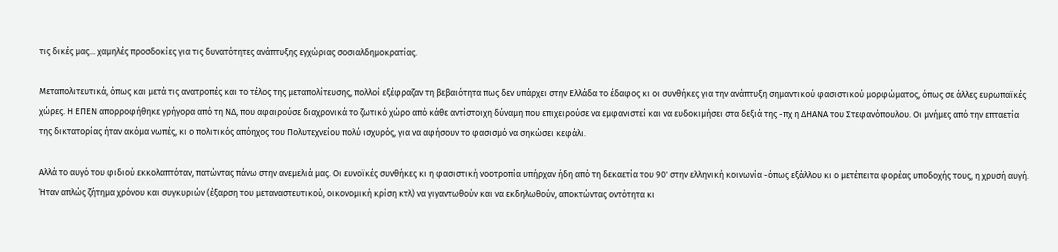τις δικές μας... χαμηλές προσδοκίες για τις δυνατότητες ανάπτυξης εγχώριας σοσιαλδημοκρατίας.

Μεταπολιτευτικά, όπως και μετά τις ανατροπές και το τέλος της μεταπολίτευσης, πολλοί εξέφραζαν τη βεβαιότητα πως δεν υπάρχει στην Ελλάδα το έδαφος κι οι συνθήκες για την ανάπτυξη σημαντικού φασιστικού μορφώματος, όπως σε άλλες ευρωπαϊκές χώρες. Η ΕΠΕΝ απορροφήθηκε γρήγορα από τη ΝΔ, που αφαιρούσε διαχρονικά το ζωτικό χώρο από κάθε αντίστοιχη δύναμη που επιχειρούσε να εμφανιστεί και να ευδοκιμήσει στα δεξιά της -πχ η ΔΗΑΝΑ του Στεφανόπουλου. Οι μνήμες από την επταετία της δικτατορίας ήταν ακόμα νωπές, κι ο πολιτικός απόηχος του Πολυτεχνείου πολύ ισχυρός, για να αφήσουν το φασισμό να σηκώσει κεφάλι.

Αλλά το αυγό του φιδιού εκκολαπτόταν, πατώντας πάνω στην ανεμελιά μας. Οι ευνοϊκές συνθήκες κι η φασιστική νοοτροπία υπήρχαν ήδη από τη δεκαετία του 90' στην ελληνική κοινωνία -όπως εξάλλου κι ο μετέπειτα φορέας υποδοχής τους, η χρυσή αυγή. Ήταν απλώς ζήτημα χρόνου και συγκυριών (έξαρση του μεταναστευτικού, οικονομική κρίση κτλ) να γιγαντωθούν και να εκδηλωθούν, αποκτώντας οντότητα κι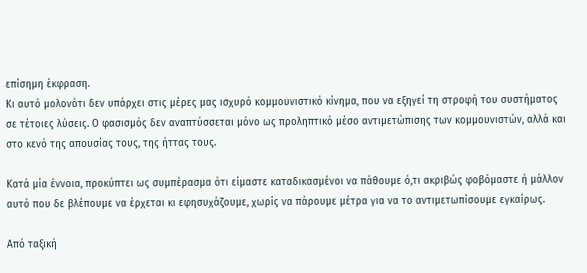επίσημη έκφραση.
Κι αυτό μολονότι δεν υπάρχει στις μέρες μας ισχυρό κομμουνιστικό κίνημα, που να εξηγεί τη στροφή του συστήματος σε τέτοιες λύσεις. Ο φασισμός δεν αναπτύσσεται μόνο ως προληπτικό μέσο αντιμετώπισης των κομμουνιστών, αλλά και στο κενό της απουσίας τους, της ήττας τους.

Κατά μία έννοια, προκύπτει ως συμπέρασμα ότι είμαστε καταδικασμένοι να πάθουμε ό,τι ακριβώς φοβόμαστε ή μάλλον αυτό που δε βλέπουμε να έρχεται κι εφησυχάζουμε, χωρίς να πάρουμε μέτρα για να το αντιμετωπίσουμε εγκαίρως.

Από ταξική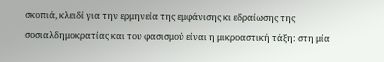σκοπιά, κλειδί για την ερμηνεία της εμφάνισης κι εδραίωσης της σοσιαλδημοκρατίας και του φασισμού είναι η μικροαστική τάξη: στη μία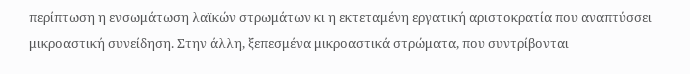περίπτωση η ενσωμάτωση λαϊκών στρωμάτων κι η εκτεταμένη εργατική αριστοκρατία που αναπτύσσει μικροαστική συνείδηση. Στην άλλη, ξεπεσμένα μικροαστικά στρώματα, που συντρίβονται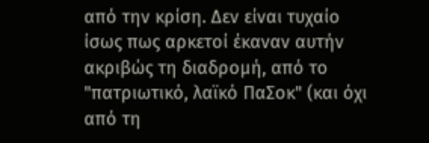από την κρίση. Δεν είναι τυχαίο ίσως πως αρκετοί έκαναν αυτήν ακριβώς τη διαδρομή, από το "πατριωτικό, λαϊκό ΠαΣοκ" (και όχι από τη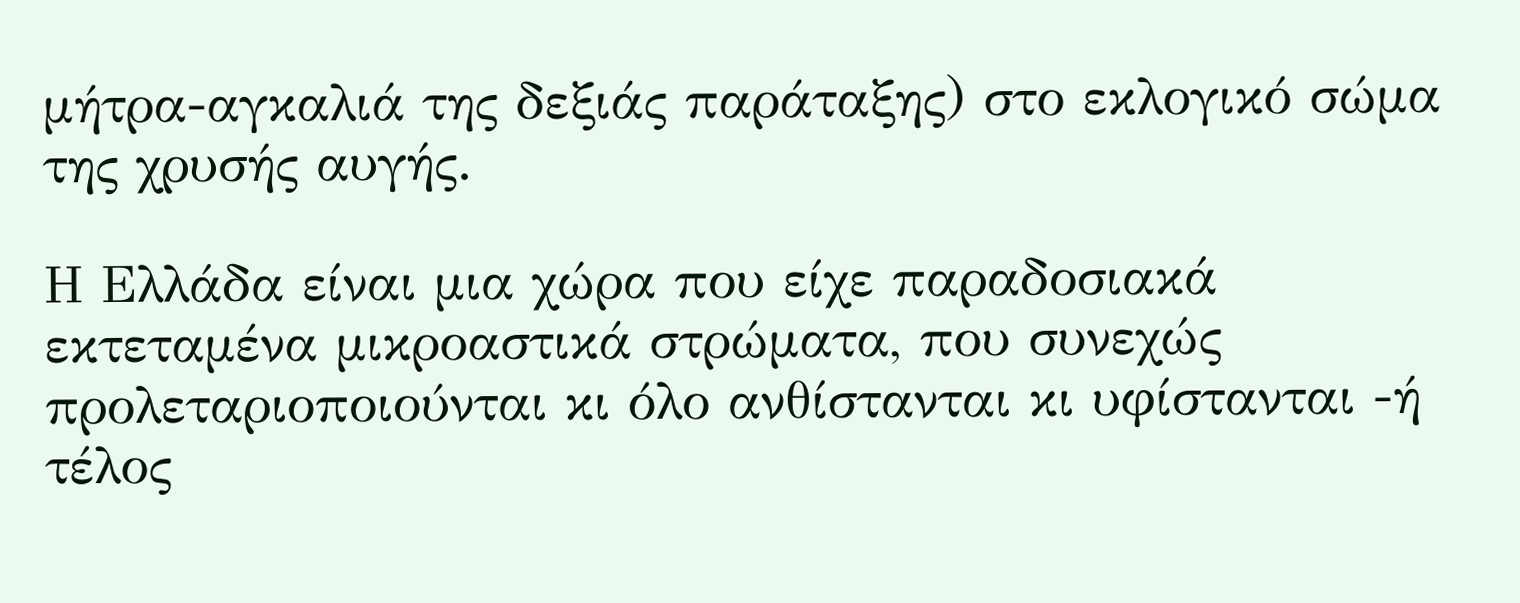μήτρα-αγκαλιά της δεξιάς παράταξης) στο εκλογικό σώμα της χρυσής αυγής.

Η Ελλάδα είναι μια χώρα που είχε παραδοσιακά εκτεταμένα μικροαστικά στρώματα, που συνεχώς προλεταριοποιούνται κι όλο ανθίστανται κι υφίστανται -ή τέλος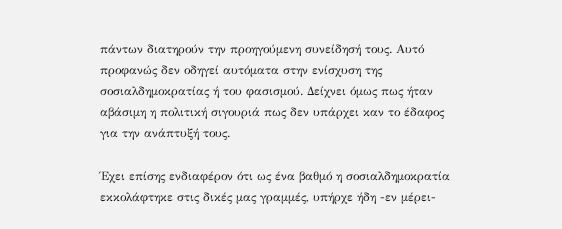πάντων διατηρούν την προηγούμενη συνείδησή τους. Αυτό προφανώς δεν οδηγεί αυτόματα στην ενίσχυση της σοσιαλδημοκρατίας ή του φασισμού. Δείχνει όμως πως ήταν αβάσιμη η πολιτική σιγουριά πως δεν υπάρχει καν το έδαφος για την ανάπτυξή τους.

Έχει επίσης ενδιαφέρον ότι ως ένα βαθμό η σοσιαλδημοκρατία εκκολάφτηκε στις δικές μας γραμμές, υπήρχε ήδη -εν μέρει-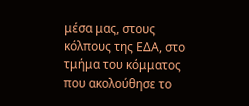μέσα μας, στους κόλπους της ΕΔΑ, στο τμήμα του κόμματος που ακολούθησε το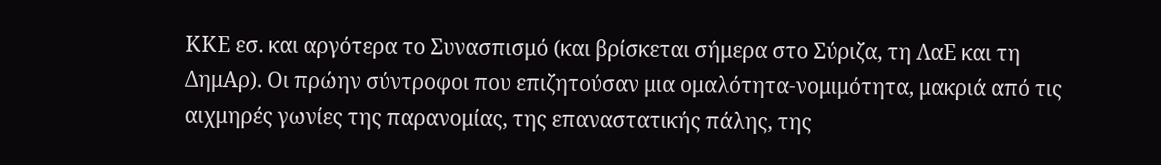ΚΚΕ εσ. και αργότερα το Συνασπισμό (και βρίσκεται σήμερα στο Σύριζα, τη ΛαΕ και τη ΔημΑρ). Οι πρώην σύντροφοι που επιζητούσαν μια ομαλότητα-νομιμότητα, μακριά από τις αιχμηρές γωνίες της παρανομίας, της επαναστατικής πάλης, της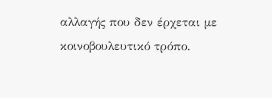αλλαγής που δεν έρχεται με κοινοβουλευτικό τρόπο.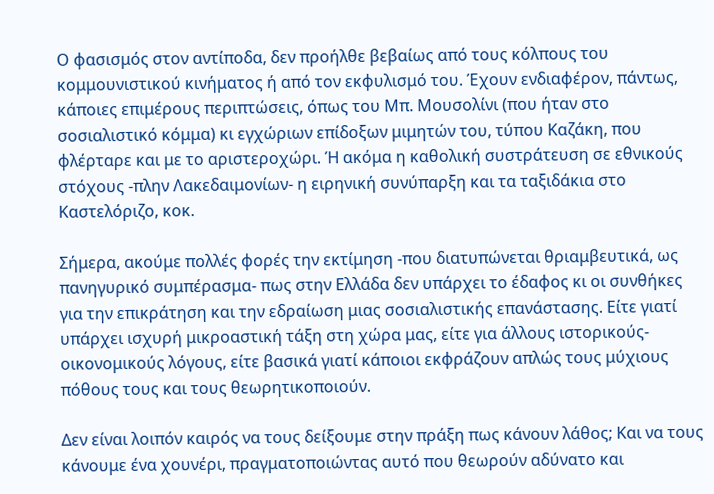Ο φασισμός στον αντίποδα, δεν προήλθε βεβαίως από τους κόλπους του κομμουνιστικού κινήματος ή από τον εκφυλισμό του. Έχουν ενδιαφέρον, πάντως, κάποιες επιμέρους περιπτώσεις, όπως του Μπ. Μουσολίνι (που ήταν στο σοσιαλιστικό κόμμα) κι εγχώριων επίδοξων μιμητών του, τύπου Καζάκη, που φλέρταρε και με το αριστεροχώρι. Ή ακόμα η καθολική συστράτευση σε εθνικούς στόχους -πλην Λακεδαιμονίων- η ειρηνική συνύπαρξη και τα ταξιδάκια στο Καστελόριζο, κοκ.

Σήμερα, ακούμε πολλές φορές την εκτίμηση -που διατυπώνεται θριαμβευτικά, ως πανηγυρικό συμπέρασμα- πως στην Ελλάδα δεν υπάρχει το έδαφος κι οι συνθήκες για την επικράτηση και την εδραίωση μιας σοσιαλιστικής επανάστασης. Είτε γιατί υπάρχει ισχυρή μικροαστική τάξη στη χώρα μας, είτε για άλλους ιστορικούς-οικονομικούς λόγους, είτε βασικά γιατί κάποιοι εκφράζουν απλώς τους μύχιους πόθους τους και τους θεωρητικοποιούν.

Δεν είναι λοιπόν καιρός να τους δείξουμε στην πράξη πως κάνουν λάθος; Και να τους κάνουμε ένα χουνέρι, πραγματοποιώντας αυτό που θεωρούν αδύνατο και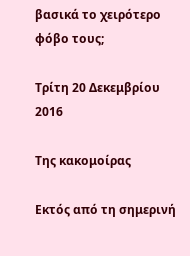βασικά το χειρότερο φόβο τους;

Τρίτη 20 Δεκεμβρίου 2016

Της κακομοίρας

Εκτός από τη σημερινή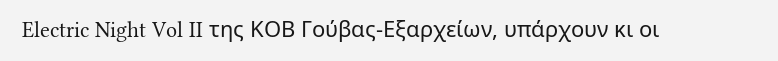Electric Night Vol II της ΚΟΒ Γούβας-Εξαρχείων, υπάρχουν κι οι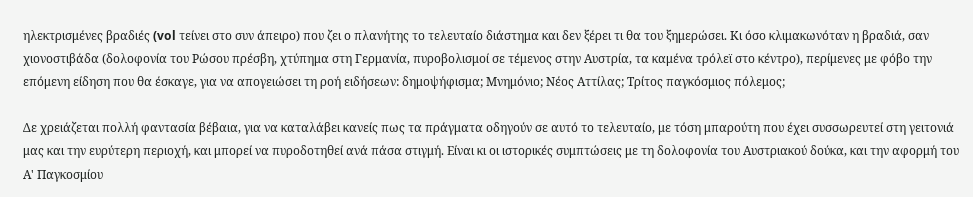ηλεκτρισμένες βραδιές (vol τείνει στο συν άπειρο) που ζει ο πλανήτης το τελευταίο διάστημα και δεν ξέρει τι θα του ξημερώσει. Κι όσο κλιμακωνόταν η βραδιά, σαν χιονοστιβάδα (δολοφονία του Ρώσου πρέσβη, χτύπημα στη Γερμανία, πυροβολισμοί σε τέμενος στην Αυστρία, τα καμένα τρόλεϊ στο κέντρο), περίμενες με φόβο την επόμενη είδηση που θα έσκαγε, για να απογειώσει τη ροή ειδήσεων: δημοψήφισμα; Μνημόνιο; Νέος Αττίλας; Τρίτος παγκόσμιος πόλεμος;

Δε χρειάζεται πολλή φαντασία βέβαια, για να καταλάβει κανείς πως τα πράγματα οδηγούν σε αυτό το τελευταίο, με τόση μπαρούτη που έχει συσσωρευτεί στη γειτονιά μας και την ευρύτερη περιοχή, και μπορεί να πυροδοτηθεί ανά πάσα στιγμή. Είναι κι οι ιστορικές συμπτώσεις με τη δολοφονία του Αυστριακού δούκα, και την αφορμή του Α' Παγκοσμίου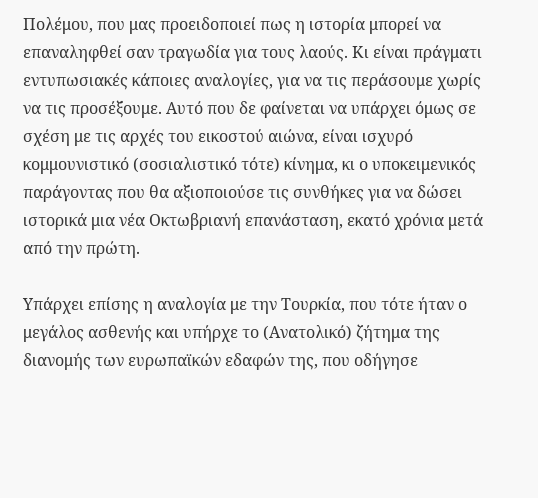Πολέμου, που μας προειδοποιεί πως η ιστορία μπορεί να επαναληφθεί σαν τραγωδία για τους λαούς. Κι είναι πράγματι εντυπωσιακές κάποιες αναλογίες, για να τις περάσουμε χωρίς να τις προσέξουμε. Αυτό που δε φαίνεται να υπάρχει όμως σε σχέση με τις αρχές του εικοστού αιώνα, είναι ισχυρό κομμουνιστικό (σοσιαλιστικό τότε) κίνημα, κι ο υποκειμενικός παράγοντας που θα αξιοποιούσε τις συνθήκες για να δώσει ιστορικά μια νέα Οκτωβριανή επανάσταση, εκατό χρόνια μετά από την πρώτη.

Υπάρχει επίσης η αναλογία με την Τουρκία, που τότε ήταν ο μεγάλος ασθενής και υπήρχε το (Ανατολικό) ζήτημα της διανομής των ευρωπαϊκών εδαφών της, που οδήγησε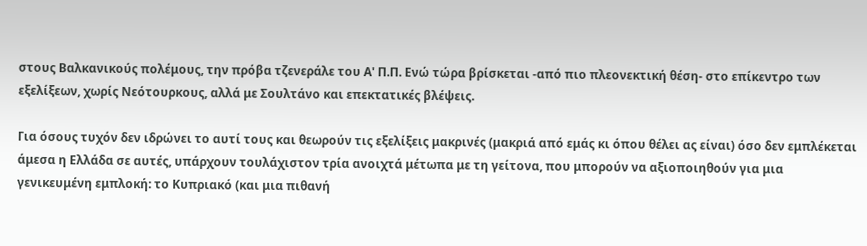στους Βαλκανικούς πολέμους, την πρόβα τζενεράλε του Α' Π.Π. Ενώ τώρα βρίσκεται -από πιο πλεονεκτική θέση- στο επίκεντρο των εξελίξεων, χωρίς Νεότουρκους, αλλά με Σουλτάνο και επεκτατικές βλέψεις.

Για όσους τυχόν δεν ιδρώνει το αυτί τους και θεωρούν τις εξελίξεις μακρινές (μακριά από εμάς κι όπου θέλει ας είναι) όσο δεν εμπλέκεται άμεσα η Ελλάδα σε αυτές, υπάρχουν τουλάχιστον τρία ανοιχτά μέτωπα με τη γείτονα, που μπορούν να αξιοποιηθούν για μια γενικευμένη εμπλοκή: το Κυπριακό (και μια πιθανή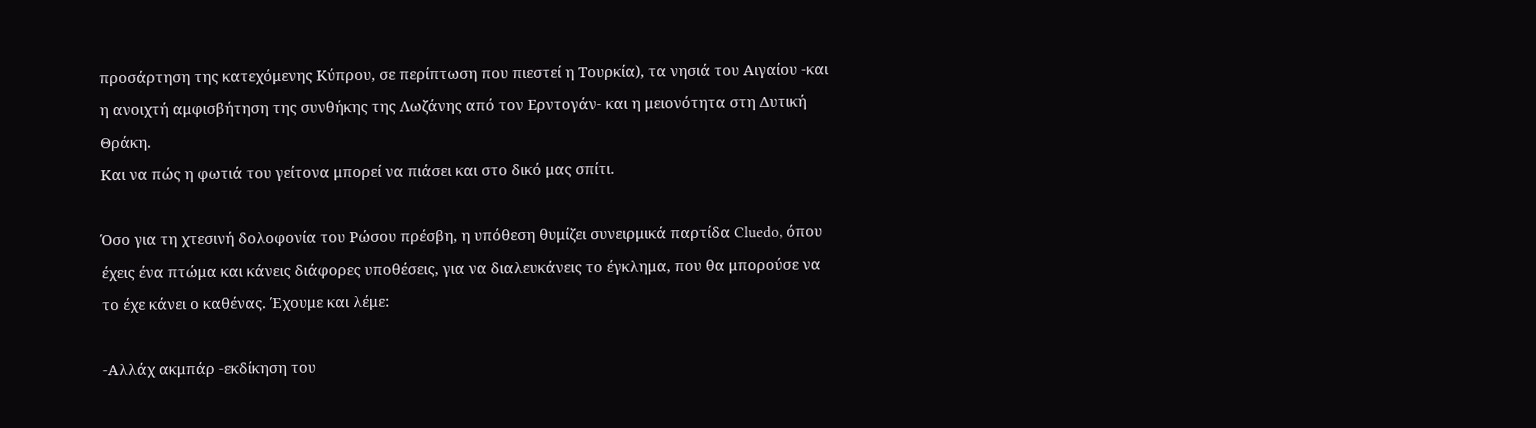προσάρτηση της κατεχόμενης Κύπρου, σε περίπτωση που πιεστεί η Τουρκία), τα νησιά του Αιγαίου -και η ανοιχτή αμφισβήτηση της συνθήκης της Λωζάνης από τον Ερντογάν- και η μειονότητα στη Δυτική Θράκη.
Και να πώς η φωτιά του γείτονα μπορεί να πιάσει και στο δικό μας σπίτι.

Όσο για τη χτεσινή δολοφονία του Ρώσου πρέσβη, η υπόθεση θυμίζει συνειρμικά παρτίδα Cluedo, όπου έχεις ένα πτώμα και κάνεις διάφορες υποθέσεις, για να διαλευκάνεις το έγκλημα, που θα μπορούσε να το έχε κάνει ο καθένας. Έχουμε και λέμε:

-Αλλάχ ακμπάρ -εκδίκηση του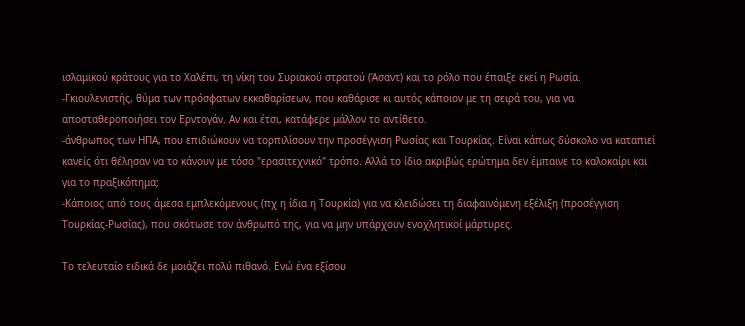ισλαμικού κράτους για το Χαλέπι, τη νίκη του Συριακού στρατού (Άσαντ) και το ρόλο που έπαιξε εκεί η Ρωσία.
-Γκιουλενιστής, θύμα των πρόσφατων εκκαθαρίσεων, που καθάρισε κι αυτός κάποιον με τη σειρά του, για να αποσταθεροποιήσει τον Ερντογάν. Αν και έτσι, κατάφερε μάλλον το αντίθετο.
-άνθρωπος των ΗΠΑ, που επιδιώκουν να τορπιλίσουν την προσέγγιση Ρωσίας και Τουρκίας. Είναι κάπως δύσκολο να καταπιεί κανείς ότι θέλησαν να το κάνουν με τόσο "ερασιτεχνικό" τρόπο. Αλλά το ίδιο ακριβώς ερώτημα δεν έμπαινε το καλοκαίρι και για το πραξικόπημα;
-Κάποιος από τους άμεσα εμπλεκόμενους (πχ η ίδια η Τουρκία) για να κλειδώσει τη διαφαινόμενη εξέλιξη (προσέγγιση Τουρκίας-Ρωσίας), που σκότωσε τον άνθρωπό της, για να μην υπάρχουν ενοχλητικοί μάρτυρες.

Το τελευταίο ειδικά δε μοιάζει πολύ πιθανό. Ενώ ένα εξίσου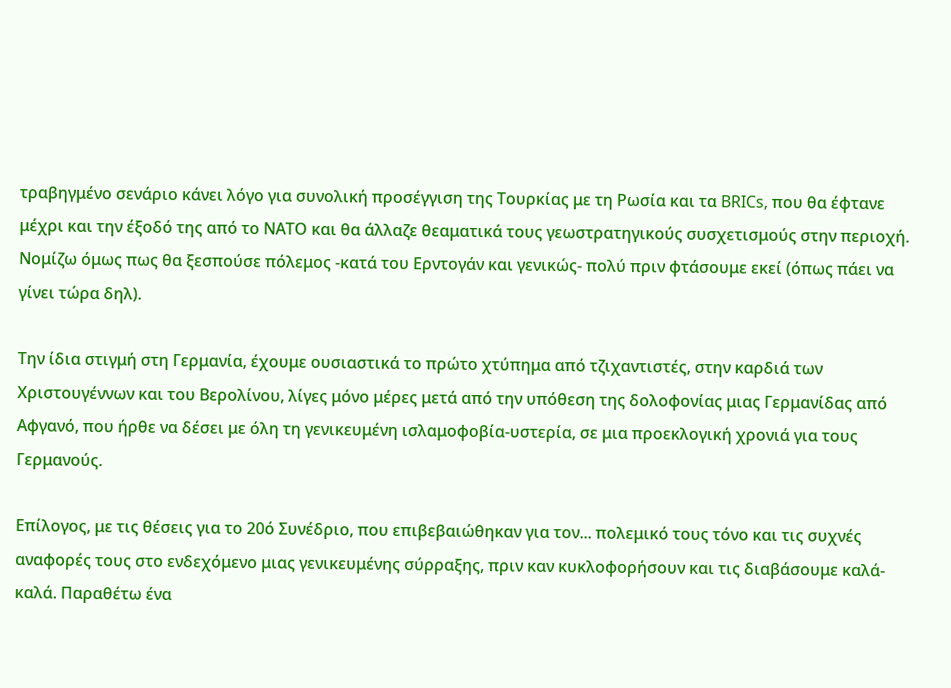τραβηγμένο σενάριο κάνει λόγο για συνολική προσέγγιση της Τουρκίας με τη Ρωσία και τα BRICs, που θα έφτανε μέχρι και την έξοδό της από το ΝΑΤΟ και θα άλλαζε θεαματικά τους γεωστρατηγικούς συσχετισμούς στην περιοχή. Νομίζω όμως πως θα ξεσπούσε πόλεμος -κατά του Ερντογάν και γενικώς- πολύ πριν φτάσουμε εκεί (όπως πάει να γίνει τώρα δηλ).

Την ίδια στιγμή στη Γερμανία, έχουμε ουσιαστικά το πρώτο χτύπημα από τζιχαντιστές, στην καρδιά των Χριστουγέννων και του Βερολίνου, λίγες μόνο μέρες μετά από την υπόθεση της δολοφονίας μιας Γερμανίδας από Αφγανό, που ήρθε να δέσει με όλη τη γενικευμένη ισλαμοφοβία-υστερία, σε μια προεκλογική χρονιά για τους Γερμανούς.

Επίλογος, με τις θέσεις για το 20ό Συνέδριο, που επιβεβαιώθηκαν για τον... πολεμικό τους τόνο και τις συχνές αναφορές τους στο ενδεχόμενο μιας γενικευμένης σύρραξης, πριν καν κυκλοφορήσουν και τις διαβάσουμε καλά-καλά. Παραθέτω ένα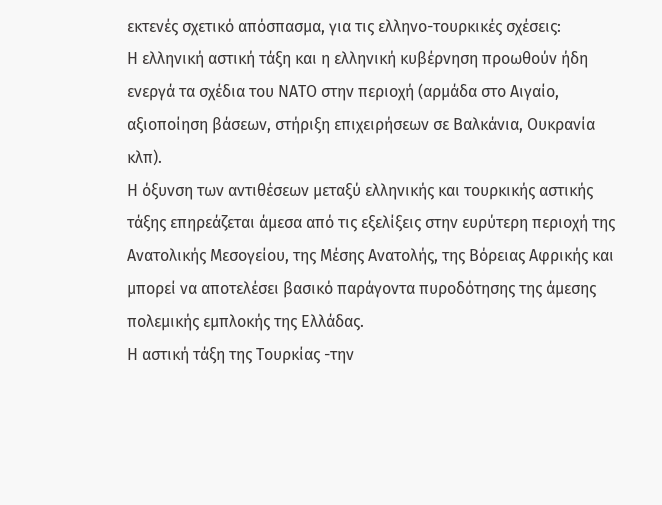εκτενές σχετικό απόσπασμα, για τις ελληνο-τουρκικές σχέσεις:
Η ελληνική αστική τάξη και η ελληνική κυβέρνηση προωθούν ήδη ενεργά τα σχέδια του ΝΑΤΟ στην περιοχή (αρμάδα στο Αιγαίο, αξιοποίηση βάσεων, στήριξη επιχειρήσεων σε Βαλκάνια, Ουκρανία κλπ).
Η όξυνση των αντιθέσεων μεταξύ ελληνικής και τουρκικής αστικής τάξης επηρεάζεται άμεσα από τις εξελίξεις στην ευρύτερη περιοχή της Ανατολικής Μεσογείου, της Μέσης Ανατολής, της Βόρειας Αφρικής και μπορεί να αποτελέσει βασικό παράγοντα πυροδότησης της άμεσης πολεμικής εμπλοκής της Ελλάδας.
Η αστική τάξη της Τουρκίας -την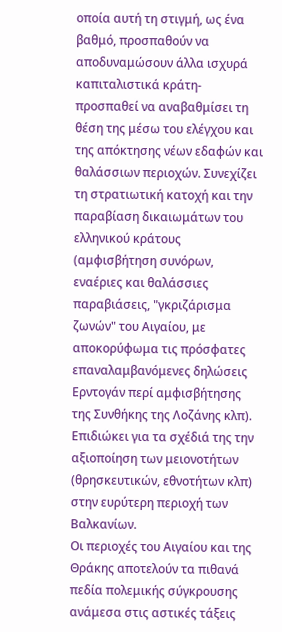οποία αυτή τη στιγμή, ως ένα βαθμό, προσπαθούν να αποδυναμώσουν άλλα ισχυρά καπιταλιστικά κράτη- προσπαθεί να αναβαθμίσει τη θέση της μέσω του ελέγχου και της απόκτησης νέων εδαφών και θαλάσσιων περιοχών. Συνεχίζει τη στρατιωτική κατοχή και την παραβίαση δικαιωμάτων του ελληνικού κράτους (αμφισβήτηση συνόρων, εναέριες και θαλάσσιες παραβιάσεις, "γκριζάρισμα ζωνών" του Αιγαίου, με αποκορύφωμα τις πρόσφατες επαναλαμβανόμενες δηλώσεις Ερντογάν περί αμφισβήτησης της Συνθήκης της Λοζάνης κλπ). Επιδιώκει για τα σχέδιά της την αξιοποίηση των μειονοτήτων (θρησκευτικών, εθνοτήτων κλπ) στην ευρύτερη περιοχή των Βαλκανίων.
Οι περιοχές του Αιγαίου και της Θράκης αποτελούν τα πιθανά πεδία πολεμικής σύγκρουσης ανάμεσα στις αστικές τάξεις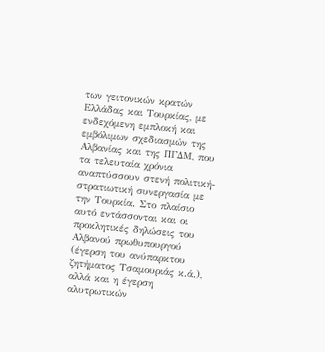των γειτονικών κρατών Ελλάδας και Τουρκίας, με ενδεχόμενη εμπλοκή και εμβόλιμων σχεδιασμών της Αλβανίας και της ΠΓΔΜ, που τα τελευταία χρόνια αναπτύσσουν στενή πολιτική-στρατιωτική συνεργασία με την Τουρκία. Στο πλαίσιο αυτό εντάσσονται και οι προκλητικές δηλώσεις του Αλβανού πρωθυπουργού (έγερση του ανύπαρκτου ζητήματος Τσαμουριάς κ.ά.), αλλά και η έγερση αλυτρωτικών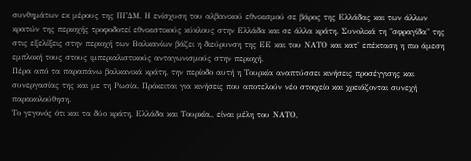συνθημάτων εκ μέρους της ΠΓΔΜ. Η ενίσχυση του αλβανικού εθνικισμού σε βάρος της Ελλάδας και των άλλων κρατών της περιοχής τροφοδοτεί εθνικιστικούς κύκλους στην Ελλάδα και σε άλλα κράτη. Συνολικά τη "σφραγίδα" της στις εξελίξεις στην περιοχή των Βαλκανίων βάζει η διεύρυνση της ΕΕ και του ΝΑΤΟ και κατ' επέκταση η πιο άμεση εμπλοκή τους στους ιμπεριαλιστικούς ανταγωνισμούς στην περιοχή.
Πέρα από τα παραπάνω βαλκανικά κράτη, την περίοδο αυτή η Τουρκία αναπτύσσει κινήσεις προσέγγισης και συνεργασίας της και με τη Ρωσία. Πρόκειται για κινήσεις που αποτελούν νέο στοιχείο και χρειάζονται συνεχή παρακολούθηση.
Το γεγονός ότι και τα δύο κράτη, Ελλάδα και Τουρκία,, είναι μέλη του ΝΑΤΟ,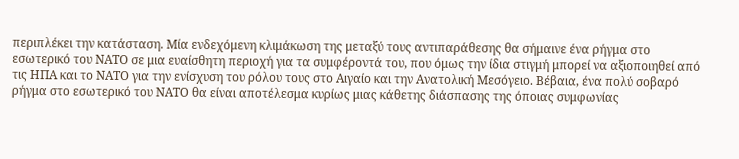περιπλέκει την κατάσταση. Μία ενδεχόμενη κλιμάκωση της μεταξύ τους αντιπαράθεσης θα σήμαινε ένα ρήγμα στο εσωτερικό του ΝΑΤΟ σε μια ευαίσθητη περιοχή για τα συμφέροντά του, που όμως την ίδια στιγμή μπορεί να αξιοποιηθεί από τις ΗΠΑ και το ΝΑΤΟ για την ενίσχυση του ρόλου τους στο Αιγαίο και την Ανατολική Μεσόγειο. Βέβαια, ένα πολύ σοβαρό ρήγμα στο εσωτερικό του ΝΑΤΟ θα είναι αποτέλεσμα κυρίως μιας κάθετης διάσπασης της όποιας συμφωνίας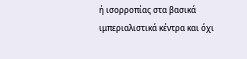ή ισορροπίας στα βασικά ιμπεριαλιστικά κέντρα και όχι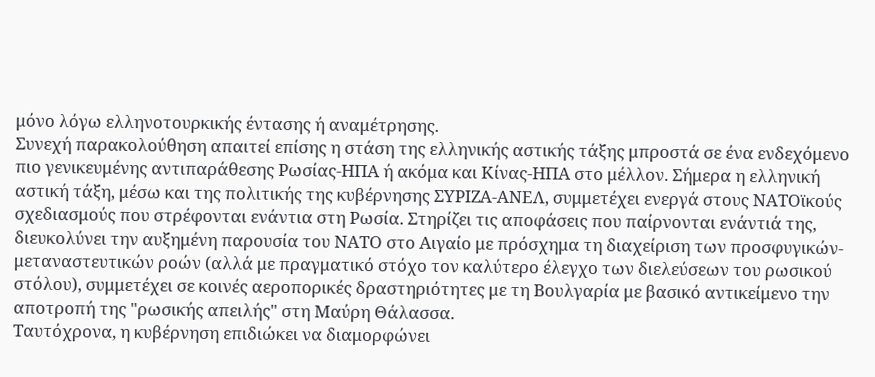μόνο λόγω ελληνοτουρκικής έντασης ή αναμέτρησης.
Συνεχή παρακολούθηση απαιτεί επίσης η στάση της ελληνικής αστικής τάξης μπροστά σε ένα ενδεχόμενο πιο γενικευμένης αντιπαράθεσης Ρωσίας-ΗΠΑ ή ακόμα και Κίνας-ΗΠΑ στο μέλλον. Σήμερα η ελληνική αστική τάξη, μέσω και της πολιτικής της κυβέρνησης ΣΥΡΙΖΑ-ΑΝΕΛ, συμμετέχει ενεργά στους ΝΑΤΟϊκούς σχεδιασμούς που στρέφονται ενάντια στη Ρωσία. Στηρίζει τις αποφάσεις που παίρνονται ενάντιά της, διευκολύνει την αυξημένη παρουσία του ΝΑΤΟ στο Αιγαίο με πρόσχημα τη διαχείριση των προσφυγικών-μεταναστευτικών ροών (αλλά με πραγματικό στόχο τον καλύτερο έλεγχο των διελεύσεων του ρωσικού στόλου), συμμετέχει σε κοινές αεροπορικές δραστηριότητες με τη Βουλγαρία με βασικό αντικείμενο την αποτροπή της "ρωσικής απειλής" στη Μαύρη Θάλασσα.
Ταυτόχρονα, η κυβέρνηση επιδιώκει να διαμορφώνει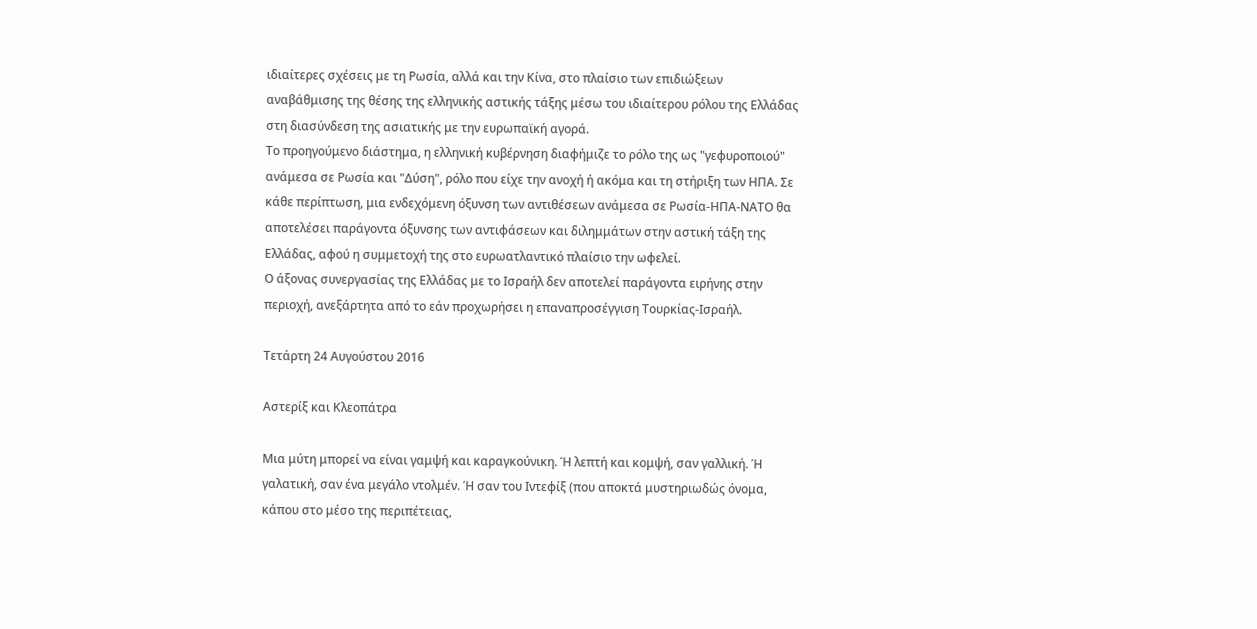ιδιαίτερες σχέσεις με τη Ρωσία, αλλά και την Κίνα, στο πλαίσιο των επιδιώξεων αναβάθμισης της θέσης της ελληνικής αστικής τάξης μέσω του ιδιαίτερου ρόλου της Ελλάδας στη διασύνδεση της ασιατικής με την ευρωπαϊκή αγορά.
Το προηγούμενο διάστημα, η ελληνική κυβέρνηση διαφήμιζε το ρόλο της ως "γεφυροποιού" ανάμεσα σε Ρωσία και "Δύση", ρόλο που είχε την ανοχή ή ακόμα και τη στήριξη των ΗΠΑ. Σε κάθε περίπτωση, μια ενδεχόμενη όξυνση των αντιθέσεων ανάμεσα σε Ρωσία-ΗΠΑ-ΝΑΤΟ θα αποτελέσει παράγοντα όξυνσης των αντιφάσεων και διλημμάτων στην αστική τάξη της Ελλάδας, αφού η συμμετοχή της στο ευρωατλαντικό πλαίσιο την ωφελεί.
Ο άξονας συνεργασίας της Ελλάδας με το Ισραήλ δεν αποτελεί παράγοντα ειρήνης στην περιοχή, ανεξάρτητα από το εάν προχωρήσει η επαναπροσέγγιση Τουρκίας-Ισραήλ.

Τετάρτη 24 Αυγούστου 2016

Αστερίξ και Κλεοπάτρα

Μια μύτη μπορεί να είναι γαμψή και καραγκούνικη. Ή λεπτή και κομψή, σαν γαλλική. Ή γαλατική, σαν ένα μεγάλο ντολμέν. Ή σαν του Ιντεφίξ (που αποκτά μυστηριωδώς όνομα, κάπου στο μέσο της περιπέτειας,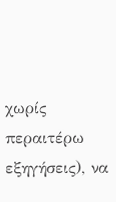χωρίς περαιτέρω εξηγήσεις), να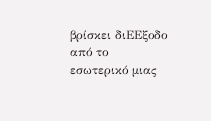βρίσκει διΕΕξοδο από το εσωτερικό μιας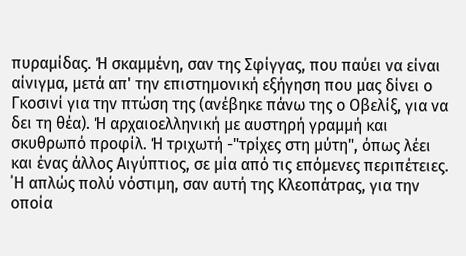πυραμίδας. Ή σκαμμένη, σαν της Σφίγγας, που παύει να είναι αίνιγμα, μετά απ' την επιστημονική εξήγηση που μας δίνει ο Γκοσινί για την πτώση της (ανέβηκε πάνω της ο Οβελίξ, για να δει τη θέα). Ή αρχαιοελληνική με αυστηρή γραμμή και σκυθρωπό προφίλ. Ή τριχωτή -"τρίχες στη μύτη", όπως λέει και ένας άλλος Αιγύπτιος, σε μία από τις επόμενες περιπέτειες. ΄Η απλώς πολύ νόστιμη, σαν αυτή της Κλεοπάτρας, για την οποία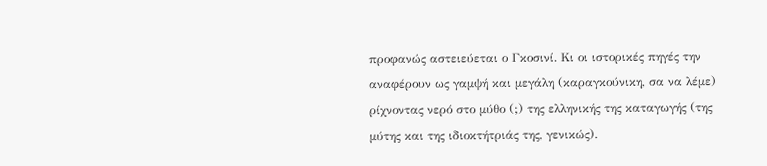προφανώς αστειεύεται ο Γκοσινί. Κι οι ιστορικές πηγές την αναφέρουν ως γαμψή και μεγάλη (καραγκούνικη, σα να λέμε) ρίχνοντας νερό στο μύθο (;) της ελληνικής της καταγωγής (της μύτης και της ιδιοκτήτριάς της, γενικώς).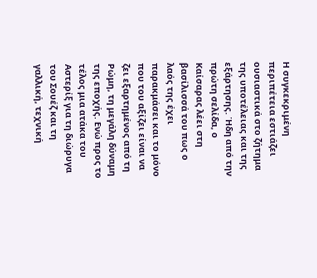Η συγκεκριμένη περιπέτεια εστιάζει ουσιαστικά στο ζήτημα της υποτέλειας και της εξάρτησης. Ήδη από την πρώτη σελίδα, ο Καίσαρας λέει στη βασίλισσά του πως ο λαός της έχει παρακμάσει και το μόνο που του αξίζει είναι να ζει εξαρτημένος από τη Ρώμη, τη μεγάλη δύναμη της εποχής. Ενώ προς το τέλος μια ατάκα του Αστερίξ για τη διώρυγα του Σουέζ και τη γαλλική, τεχνική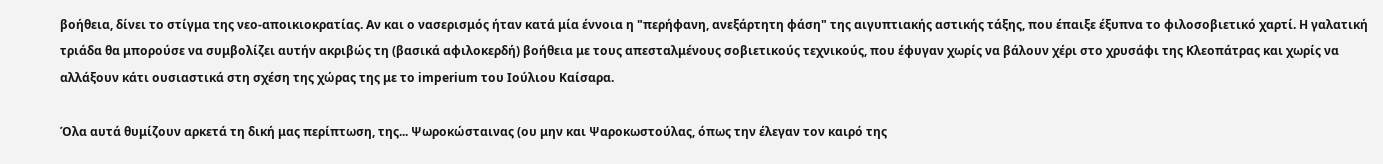βοήθεια, δίνει το στίγμα της νεο-αποικιοκρατίας. Αν και ο νασερισμός ήταν κατά μία έννοια η "περήφανη, ανεξάρτητη φάση" της αιγυπτιακής αστικής τάξης, που έπαιξε έξυπνα το φιλοσοβιετικό χαρτί. Η γαλατική τριάδα θα μπορούσε να συμβολίζει αυτήν ακριβώς τη (βασικά αφιλοκερδή) βοήθεια με τους απεσταλμένους σοβιετικούς τεχνικούς, που έφυγαν χωρίς να βάλουν χέρι στο χρυσάφι της Κλεοπάτρας και χωρίς να αλλάξουν κάτι ουσιαστικά στη σχέση της χώρας της με το imperium του Ιούλιου Καίσαρα.

Όλα αυτά θυμίζουν αρκετά τη δική μας περίπτωση, της... Ψωροκώσταινας (ου μην και Ψαροκωστούλας, όπως την έλεγαν τον καιρό της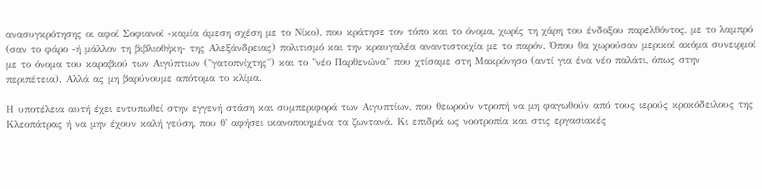ανασυγκρότησης οι αφοί Σοφιανοί -καμία άμεση σχέση με το Νίκο), που κράτησε τον τόπο και το όνομα, χωρίς τη χάρη του ένδοξου παρελθόντος, με το λαμπρό (σαν το φάρο -ή μάλλον τη βιβλιοθήκη- της Αλεξάνδρειας) πολιτισμό και την κραυγαλέα αναντιστοιχία με το παρόν. Όπου θα χωρούσαν μερικοί ακόμα συνειρμοί με το όνομα του καραβιού των Αιγύπτιων ("γατοπνίχτης") και το "νέο Παρθενώνα" που χτίσαμε στη Μακρόνησο (αντί για ένα νέο παλάτι, όπως στην περιπέτεια). Αλλά ας μη βαρύνουμε απότομα το κλίμα.

Η υποτέλεια αυτή έχει εντυπωθεί στην εγγενή στάση και συμπεριφορά των Αιγυπτίων, που θεωρούν ντροπή να μη φαγωθούν από τους ιερούς κροκόδειλους της Κλεοπάτρας ή να μην έχουν καλή γεύση, που θ' αφήσει ικανοποιημένα τα ζωντανά. Κι επιδρά ως νοοτροπία και στις εργασιακές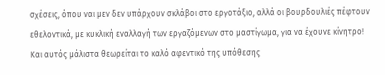σχέσεις, όπου ναι μεν δεν υπάρχουν σκλάβοι στο εργοτάξιο, αλλά οι βουρδουλιές πέφτουν εθελοντικά, με κυκλική εναλλαγή των εργαζόμενων στο μαστίγωμα, για να έχουνε κίνητρο! Και αυτός μάλιστα θεωρείται το καλό αφεντικό της υπόθεσης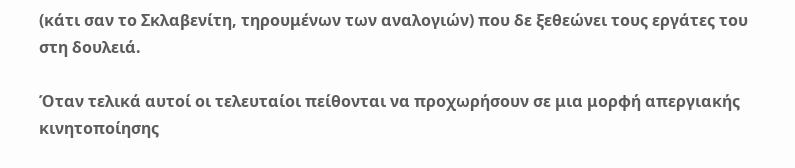(κάτι σαν το Σκλαβενίτη, τηρουμένων των αναλογιών) που δε ξεθεώνει τους εργάτες του στη δουλειά.

Όταν τελικά αυτοί οι τελευταίοι πείθονται να προχωρήσουν σε μια μορφή απεργιακής κινητοποίησης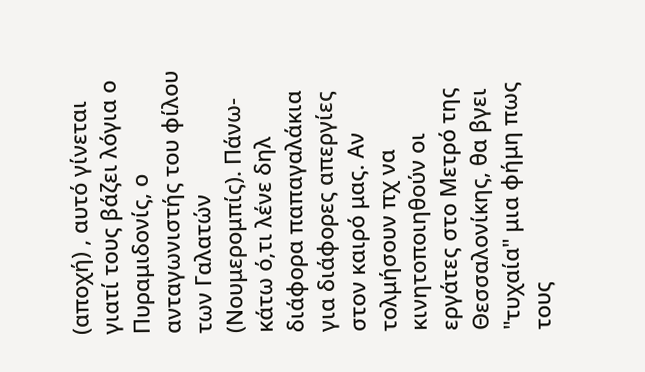(αποχή) , αυτό γίνεται γιατί τους βάζει λόγια ο Πυραμιδονίς, ο ανταγωνιστής του φίλου των Γαλατών (Νουμερομπίς). Πάνω-κάτω ό,τι λένε δηλ διάφορα παπαγαλάκια για διάφορες απεργίες στον καιρό μας. Αν τολμήσουν πχ να κινητοποιηθούν οι εργάτες στο Μετρό της Θεσσαλονίκης, θα βγει "τυχαία" μια φήμη πως τους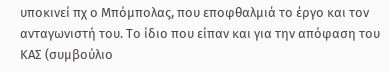υποκινεί πχ ο Μπόμπολας, που εποφθαλμιά το έργο και τον ανταγωνιστή του. Το ίδιο που είπαν και για την απόφαση του ΚΑΣ (συμβούλιο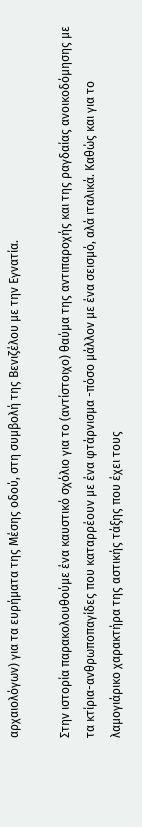αρχαιολόγων) για τα ευρήματα της Μέσης οδού, στη συμβολή της Βενιζέλου με την Εγνατία.

Στην ιστορία παρακολουθούμε ένα καυστικό σχόλιο για το (αντίστοιχο) θαύμα της αντιπαροχής και της ραγδαίας ανοικοδόμησης με τα κτίρια-ανθρωποπαγίδες που καταρρέουν με ένα φτάρνισμα -πόσο μάλλον με ένα σεισμό, αλά ιταλικά. Καθώς και για το λαμογιάρικο χαρακτήρα της αστικής τάξης που έχει τους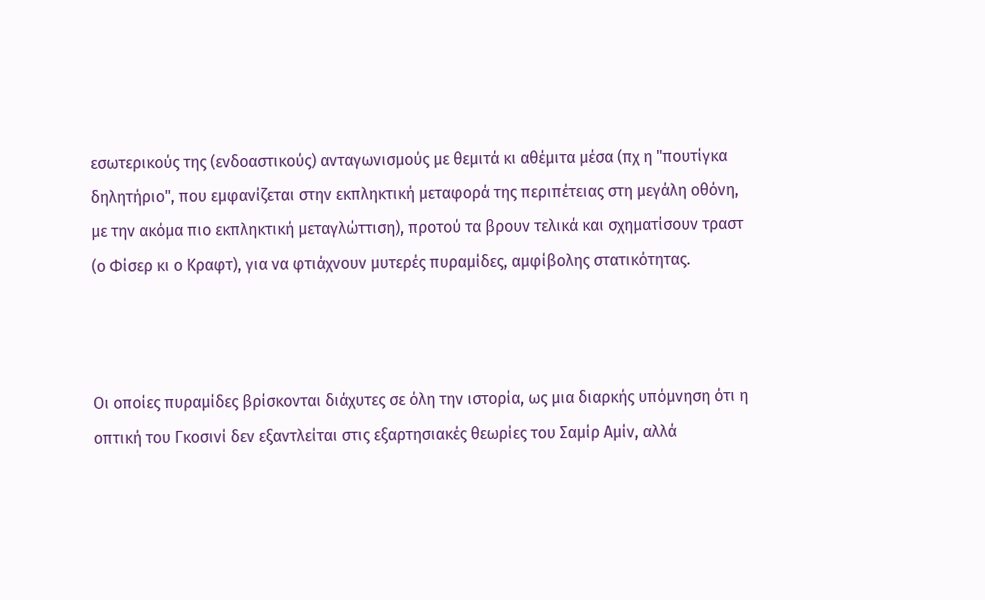εσωτερικούς της (ενδοαστικούς) ανταγωνισμούς με θεμιτά κι αθέμιτα μέσα (πχ η "πουτίγκα δηλητήριο", που εμφανίζεται στην εκπληκτική μεταφορά της περιπέτειας στη μεγάλη οθόνη, με την ακόμα πιο εκπληκτική μεταγλώττιση), προτού τα βρουν τελικά και σχηματίσουν τραστ (ο Φίσερ κι ο Κραφτ), για να φτιάχνουν μυτερές πυραμίδες, αμφίβολης στατικότητας.



Οι οποίες πυραμίδες βρίσκονται διάχυτες σε όλη την ιστορία, ως μια διαρκής υπόμνηση ότι η οπτική του Γκοσινί δεν εξαντλείται στις εξαρτησιακές θεωρίες του Σαμίρ Αμίν, αλλά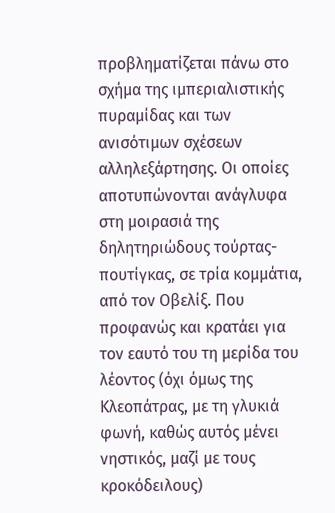προβληματίζεται πάνω στο σχήμα της ιμπεριαλιστικής πυραμίδας και των ανισότιμων σχέσεων αλληλεξάρτησης. Οι οποίες αποτυπώνονται ανάγλυφα στη μοιρασιά της δηλητηριώδους τούρτας-πουτίγκας, σε τρία κομμάτια, από τον Οβελίξ. Που προφανώς και κρατάει για τον εαυτό του τη μερίδα του λέοντος (όχι όμως της Κλεοπάτρας, με τη γλυκιά φωνή, καθώς αυτός μένει νηστικός, μαζί με τους κροκόδειλους)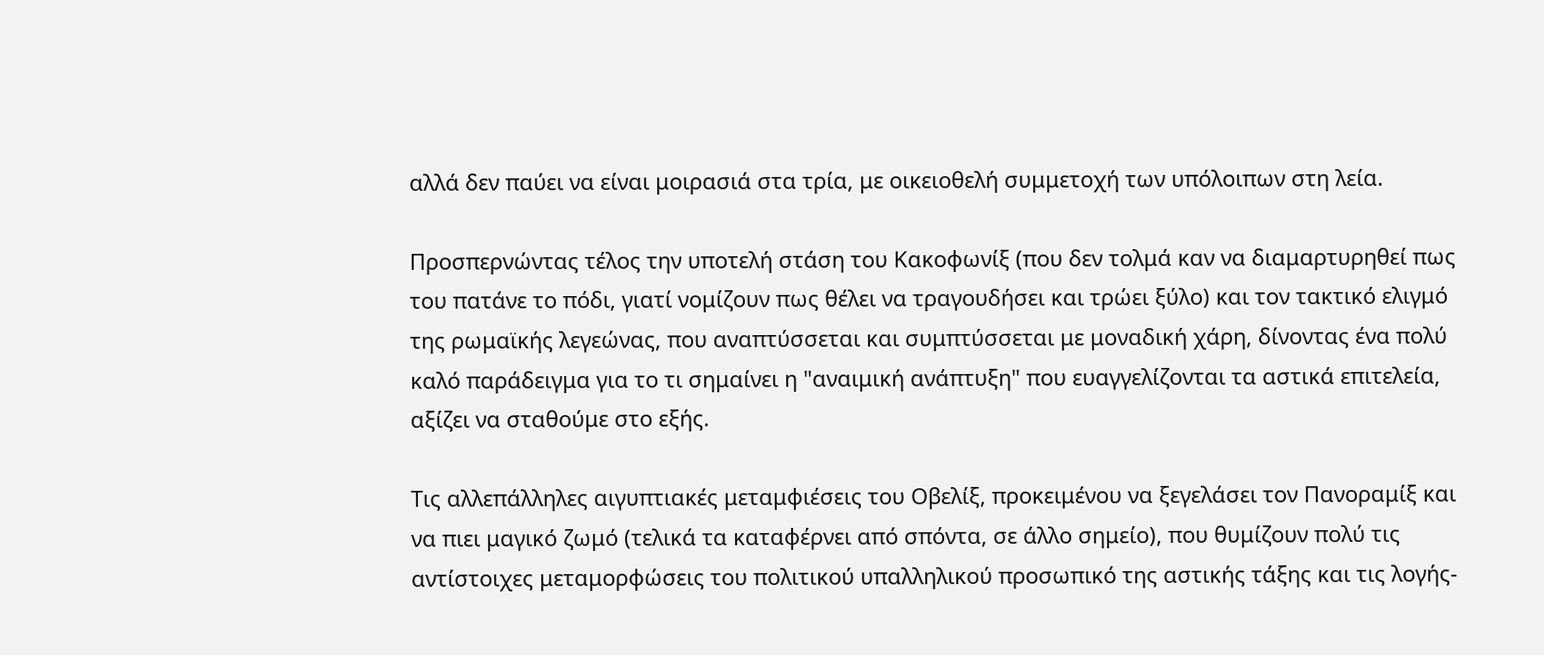αλλά δεν παύει να είναι μοιρασιά στα τρία, με οικειοθελή συμμετοχή των υπόλοιπων στη λεία.

Προσπερνώντας τέλος την υποτελή στάση του Κακοφωνίξ (που δεν τολμά καν να διαμαρτυρηθεί πως του πατάνε το πόδι, γιατί νομίζουν πως θέλει να τραγουδήσει και τρώει ξύλο) και τον τακτικό ελιγμό της ρωμαϊκής λεγεώνας, που αναπτύσσεται και συμπτύσσεται με μοναδική χάρη, δίνοντας ένα πολύ καλό παράδειγμα για το τι σημαίνει η "αναιμική ανάπτυξη" που ευαγγελίζονται τα αστικά επιτελεία, αξίζει να σταθούμε στο εξής.

Τις αλλεπάλληλες αιγυπτιακές μεταμφιέσεις του Οβελίξ, προκειμένου να ξεγελάσει τον Πανοραμίξ και να πιει μαγικό ζωμό (τελικά τα καταφέρνει από σπόντα, σε άλλο σημείο), που θυμίζουν πολύ τις αντίστοιχες μεταμορφώσεις του πολιτικού υπαλληλικού προσωπικό της αστικής τάξης και τις λογής-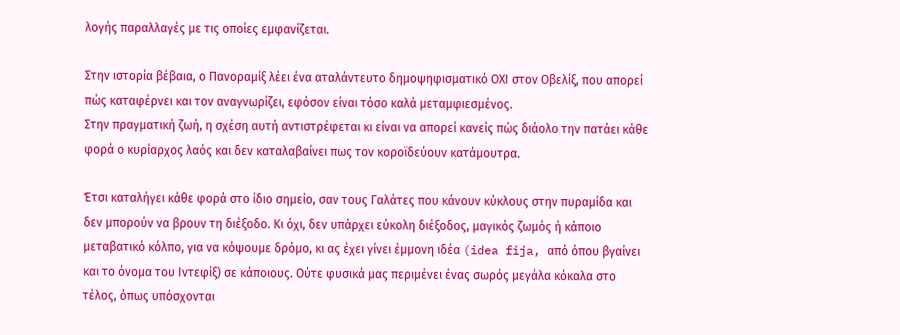λογής παραλλαγές με τις οποίες εμφανίζεται.

Στην ιστορία βέβαια, ο Πανοραμίξ λέει ένα αταλάντευτο δημοψηφισματικό ΟΧΙ στον Οβελίξ, που απορεί πώς καταφέρνει και τον αναγνωρίζει, εφόσον είναι τόσο καλά μεταμφιεσμένος.
Στην πραγματική ζωή, η σχέση αυτή αντιστρέφεται κι είναι να απορεί κανείς πώς διάολο την πατάει κάθε φορά ο κυρίαρχος λαός και δεν καταλαβαίνει πως τον κοροϊδεύουν κατάμουτρα.

Έτσι καταλήγει κάθε φορά στο ίδιο σημείο, σαν τους Γαλάτες που κάνουν κύκλους στην πυραμίδα και δεν μπορούν να βρουν τη διέξοδο. Κι όχι, δεν υπάρχει εύκολη διέξοδος, μαγικός ζωμός ή κάποιο μεταβατικό κόλπο, για να κόψουμε δρόμο, κι ας έχει γίνει έμμονη ιδέα (idea fija, από όπου βγαίνει και το όνομα του Ιντεφίξ) σε κάποιους. Ούτε φυσικά μας περιμένει ένας σωρός μεγάλα κόκαλα στο τέλος, όπως υπόσχονται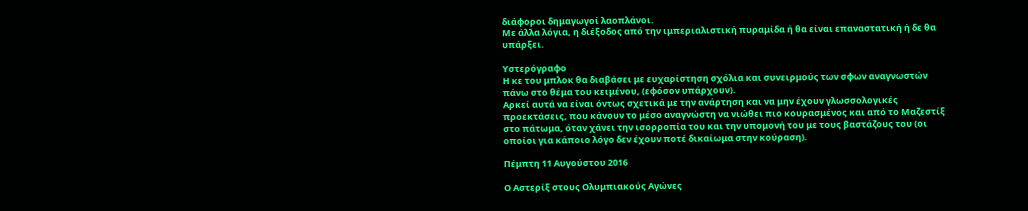διάφοροι δημαγωγοί λαοπλάνοι.
Με άλλα λόγια, η διέξοδος από την ιμπεριαλιστική πυραμίδα ή θα είναι επαναστατική ή δε θα υπάρξει.

Υστερόγραφο
Η κε του μπλοκ θα διαβάσει με ευχαρίστηση σχόλια και συνειρμούς των σφων αναγνωστών πάνω στο θέμα του κειμένου, (εφόσον υπάρχουν).
Αρκεί αυτά να είναι όντως σχετικά με την ανάρτηση και να μην έχουν γλωσσολογικές προεκτάσεις, που κάνουν το μέσο αναγνώστη να νιώθει πιο κουρασμένος και από το Μαζεστίξ στο πάτωμα, όταν χάνει την ισορροπία του και την υπομονή του με τους βαστάζους του (οι οποίοι για κάποιο λόγο δεν έχουν ποτέ δικαίωμα στην κούραση).

Πέμπτη 11 Αυγούστου 2016

Ο Αστερίξ στους Ολυμπιακούς Αγώνες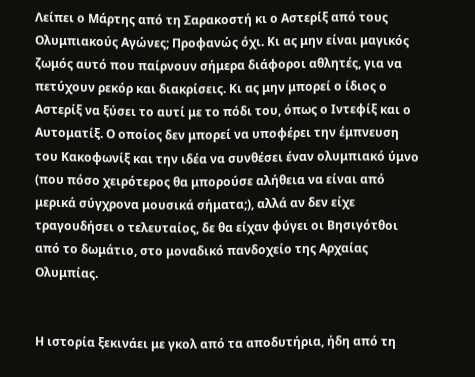Λείπει ο Μάρτης από τη Σαρακοστή κι ο Αστερίξ από τους Ολυμπιακούς Αγώνες; Προφανώς όχι. Κι ας μην είναι μαγικός ζωμός αυτό που παίρνουν σήμερα διάφοροι αθλητές, για να πετύχουν ρεκόρ και διακρίσεις. Κι ας μην μπορεί ο ίδιος ο Αστερίξ να ξύσει το αυτί με το πόδι του, όπως ο Ιντεφίξ και ο Αυτοματίξ. Ο οποίος δεν μπορεί να υποφέρει την έμπνευση του Κακοφωνίξ και την ιδέα να συνθέσει έναν ολυμπιακό ύμνο (που πόσο χειρότερος θα μπορούσε αλήθεια να είναι από μερικά σύγχρονα μουσικά σήματα;), αλλά αν δεν είχε τραγουδήσει ο τελευταίος, δε θα είχαν φύγει οι Βησιγότθοι από το δωμάτιο, στο μοναδικό πανδοχείο της Αρχαίας Ολυμπίας.


Η ιστορία ξεκινάει με γκολ από τα αποδυτήρια, ήδη από τη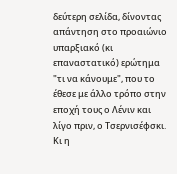δεύτερη σελίδα, δίνοντας απάντηση στο προαιώνιο υπαρξιακό (κι επαναστατικό) ερώτημα "τι να κάνουμε", που το έθεσε με άλλο τρόπο στην εποχή τους ο Λένιν και λίγο πριν, ο Τσερνισέφσκι. Κι η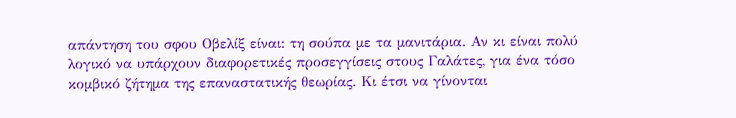απάντηση του σφου Οβελίξ είναι: τη σούπα με τα μανιτάρια. Αν κι είναι πολύ λογικό να υπάρχουν διαφορετικές προσεγγίσεις στους Γαλάτες, για ένα τόσο κομβικό ζήτημα της επαναστατικής θεωρίας. Κι έτσι να γίνονται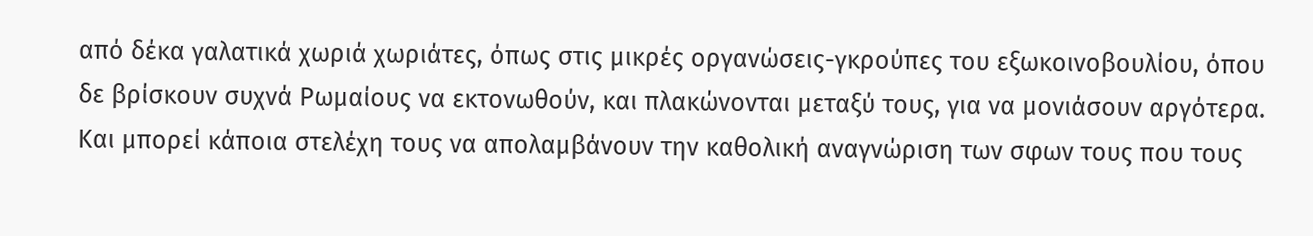από δέκα γαλατικά χωριά χωριάτες, όπως στις μικρές οργανώσεις-γκρούπες του εξωκοινοβουλίου, όπου δε βρίσκουν συχνά Ρωμαίους να εκτονωθούν, και πλακώνονται μεταξύ τους, για να μονιάσουν αργότερα. Και μπορεί κάποια στελέχη τους να απολαμβάνουν την καθολική αναγνώριση των σφων τους που τους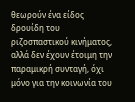θεωρούν ένα είδος δρουίδη του ριζοσπαστικού κινήματος, αλλά δεν έχουν έτοιμη την παραμικρή συνταγή, όχι μόνο για την κοινωνία του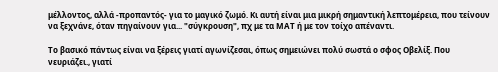μέλλοντος, αλλά -προπαντός- για το μαγικό ζωμό. Κι αυτή είναι μια μικρή σημαντική λεπτομέρεια, που τείνουν να ξεχνάνε, όταν πηγαίνουν για... "σύγκρουση", πχ με τα ΜΑΤ ή με τον τοίχο απέναντι.

Το βασικό πάντως είναι να ξέρεις γιατί αγωνίζεσαι, όπως σημειώνει πολύ σωστά ο σφος Οβελίξ. Που νευριάζει., γιατί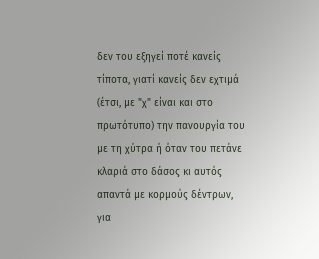δεν του εξηγεί ποτέ κανείς τίποτα, γιατί κανείς δεν εχτιμά (έτσι, με "χ" είναι και στο πρωτότυπο) την πανουργία του με τη χύτρα ή όταν του πετάνε κλαριά στο δάσος κι αυτός απαντά με κορμούς δέντρων, για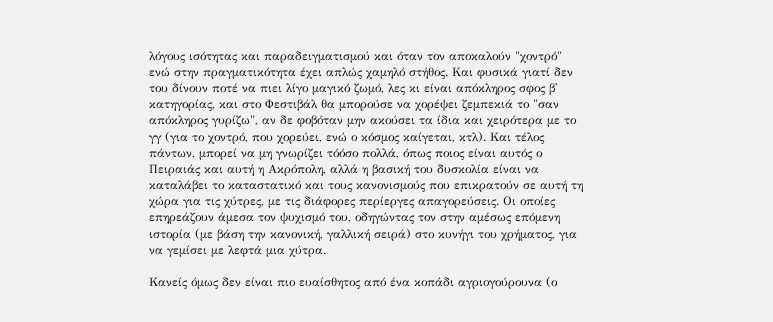λόγους ισότητας και παραδειγματισμού και όταν τον αποκαλούν "χοντρό" ενώ στην πραγματικότητα έχει απλώς χαμηλό στήθος. Και φυσικά γιατί δεν του δίνουν ποτέ να πιει λίγο μαγικό ζωμό, λες κι είναι απόκληρος σφος β' κατηγορίας, και στο Φεστιβάλ θα μπορούσε να χορέψει ζεμπεκιά το "σαν απόκληρος γυρίζω", αν δε φοβόταν μην ακούσει τα ίδια και χειρότερα με το γγ (για το χοντρό, που χορεύει, ενώ ο κόσμος καίγεται, κτλ). Και τέλος πάντων, μπορεί να μη γνωρίζει τόόσο πολλά, όπως ποιος είναι αυτός ο Πειραιάς και αυτή η Ακρόπολη, αλλά η βασική του δυσκολία είναι να καταλάβει το καταστατικό και τους κανονισμούς που επικρατούν σε αυτή τη χώρα για τις χύτρες, με τις διάφορες περίεργες απαγορεύσεις. Οι οποίες επηρεάζουν άμεσα τον ψυχισμό του, οδηγώντας τον στην αμέσως επόμενη ιστορία (με βάση την κανονική, γαλλική σειρά) στο κυνήγι του χρήματος, για να γεμίσει με λεφτά μια χύτρα.

Κανείς όμως δεν είναι πιο ευαίσθητος από ένα κοπάδι αγριογούρουνα (ο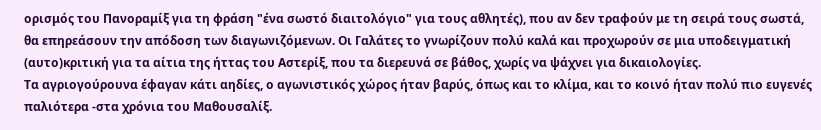ορισμός του Πανοραμίξ για τη φράση "ένα σωστό διαιτολόγιο" για τους αθλητές), που αν δεν τραφούν με τη σειρά τους σωστά, θα επηρεάσουν την απόδοση των διαγωνιζόμενων. Οι Γαλάτες το γνωρίζουν πολύ καλά και προχωρούν σε μια υποδειγματική (αυτο)κριτική για τα αίτια της ήττας του Αστερίξ, που τα διερευνά σε βάθος, χωρίς να ψάχνει για δικαιολογίες.
Τα αγριογούρουνα έφαγαν κάτι αηδίες, ο αγωνιστικός χώρος ήταν βαρύς, όπως και το κλίμα, και το κοινό ήταν πολύ πιο ευγενές παλιότερα -στα χρόνια του Μαθουσαλίξ.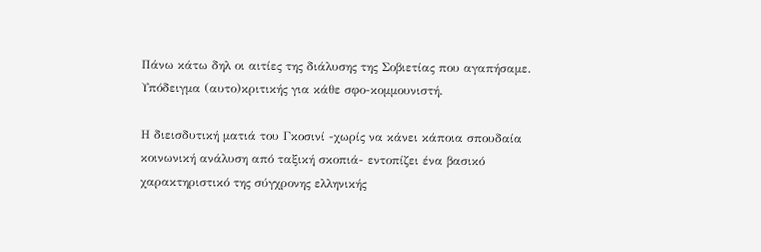Πάνω κάτω δηλ οι αιτίες της διάλυσης της Σοβιετίας που αγαπήσαμε. Υπόδειγμα (αυτο)κριτικής για κάθε σφο-κομμουνιστή.

Η διεισδυτική ματιά του Γκοσινί -χωρίς να κάνει κάποια σπουδαία κοινωνική ανάλυση από ταξική σκοπιά- εντοπίζει ένα βασικό χαρακτηριστικό της σύγχρονης ελληνικής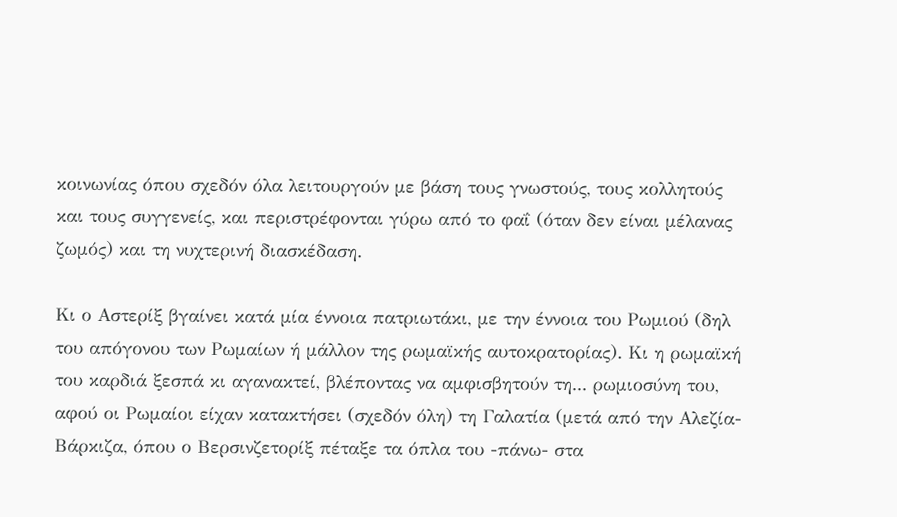κοινωνίας όπου σχεδόν όλα λειτουργούν με βάση τους γνωστούς, τους κολλητούς και τους συγγενείς, και περιστρέφονται γύρω από το φαΐ (όταν δεν είναι μέλανας ζωμός) και τη νυχτερινή διασκέδαση.

Κι ο Αστερίξ βγαίνει κατά μία έννοια πατριωτάκι, με την έννοια του Ρωμιού (δηλ του απόγονου των Ρωμαίων ή μάλλον της ρωμαϊκής αυτοκρατορίας). Κι η ρωμαϊκή του καρδιά ξεσπά κι αγανακτεί, βλέποντας να αμφισβητούν τη... ρωμιοσύνη του, αφού οι Ρωμαίοι είχαν κατακτήσει (σχεδόν όλη) τη Γαλατία (μετά από την Αλεζία-Βάρκιζα, όπου ο Βερσινζετορίξ πέταξε τα όπλα του -πάνω- στα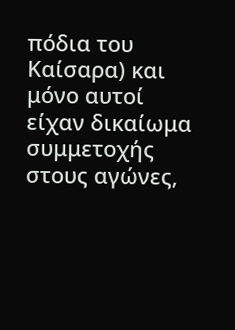πόδια του Καίσαρα) και μόνο αυτοί είχαν δικαίωμα συμμετοχής στους αγώνες,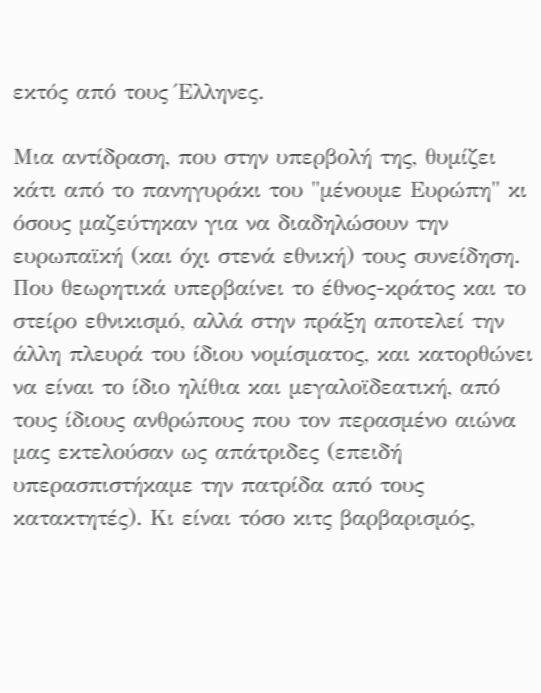εκτός από τους Έλληνες.

Μια αντίδραση, που στην υπερβολή της, θυμίζει κάτι από το πανηγυράκι του "μένουμε Ευρώπη" κι όσους μαζεύτηκαν για να διαδηλώσουν την ευρωπαϊκή (και όχι στενά εθνική) τους συνείδηση. Που θεωρητικά υπερβαίνει το έθνος-κράτος και το στείρο εθνικισμό, αλλά στην πράξη αποτελεί την άλλη πλευρά του ίδιου νομίσματος, και κατορθώνει να είναι το ίδιο ηλίθια και μεγαλοϊδεατική, από τους ίδιους ανθρώπους που τον περασμένο αιώνα μας εκτελούσαν ως απάτριδες (επειδή υπερασπιστήκαμε την πατρίδα από τους κατακτητές). Κι είναι τόσο κιτς βαρβαρισμός,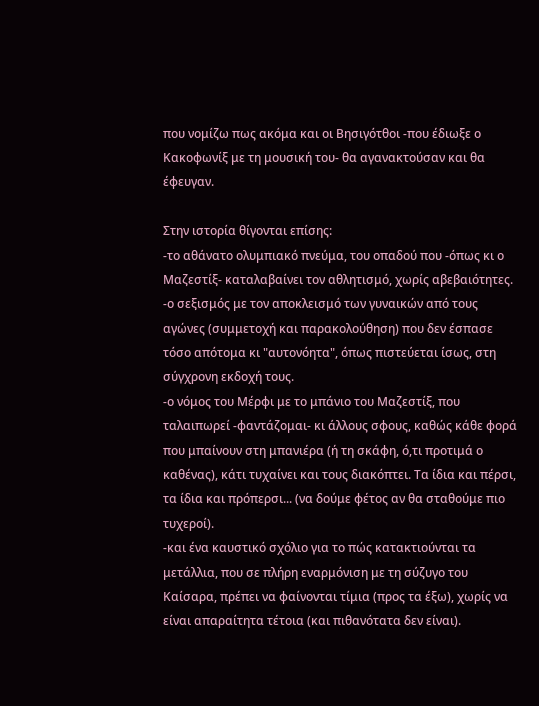που νομίζω πως ακόμα και οι Βησιγότθοι -που έδιωξε ο Κακοφωνίξ με τη μουσική του- θα αγανακτούσαν και θα έφευγαν.

Στην ιστορία θίγονται επίσης:
-το αθάνατο ολυμπιακό πνεύμα, του οπαδού που -όπως κι ο Μαζεστίξ- καταλαβαίνει τον αθλητισμό, χωρίς αβεβαιότητες.
-ο σεξισμός με τον αποκλεισμό των γυναικών από τους αγώνες (συμμετοχή και παρακολούθηση) που δεν έσπασε τόσο απότομα κι "αυτονόητα", όπως πιστεύεται ίσως, στη σύγχρονη εκδοχή τους.
-ο νόμος του Μέρφι με το μπάνιο του Μαζεστίξ, που ταλαιπωρεί -φαντάζομαι- κι άλλους σφους, καθώς κάθε φορά που μπαίνουν στη μπανιέρα (ή τη σκάφη, ό,τι προτιμά ο καθένας), κάτι τυχαίνει και τους διακόπτει. Τα ίδια και πέρσι, τα ίδια και πρόπερσι... (να δούμε φέτος αν θα σταθούμε πιο τυχεροί).
-και ένα καυστικό σχόλιο για το πώς κατακτιούνται τα μετάλλια, που σε πλήρη εναρμόνιση με τη σύζυγο του Καίσαρα, πρέπει να φαίνονται τίμια (προς τα έξω), χωρίς να είναι απαραίτητα τέτοια (και πιθανότατα δεν είναι).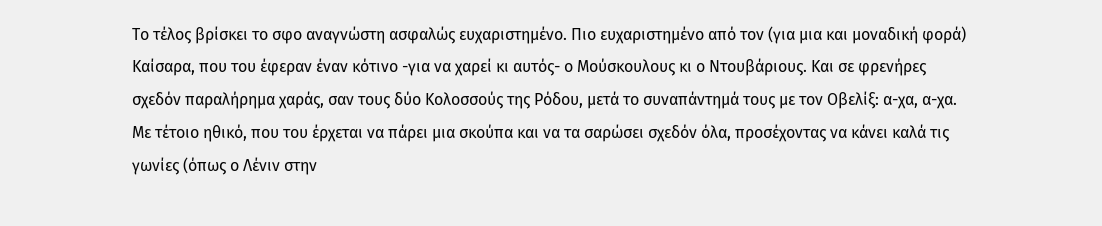Το τέλος βρίσκει το σφο αναγνώστη ασφαλώς ευχαριστημένο. Πιο ευχαριστημένο από τον (για μια και μοναδική φορά) Καίσαρα, που του έφεραν έναν κότινο -για να χαρεί κι αυτός- ο Μούσκουλους κι ο Ντουβάριους. Και σε φρενήρες σχεδόν παραλήρημα χαράς, σαν τους δύο Κολοσσούς της Ρόδου, μετά το συναπάντημά τους με τον Οβελίξ: α-χα, α-χα. Με τέτοιο ηθικό, που του έρχεται να πάρει μια σκούπα και να τα σαρώσει σχεδόν όλα, προσέχοντας να κάνει καλά τις γωνίες (όπως ο Λένιν στην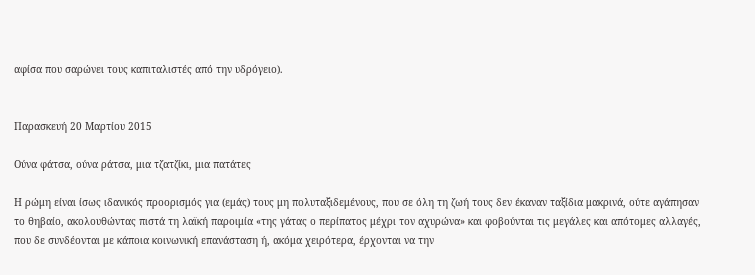αφίσα που σαρώνει τους καπιταλιστές από την υδρόγειο).


Παρασκευή 20 Μαρτίου 2015

Ούνα φάτσα, ούνα ράτσα, μια τζατζίκι, μια πατάτες

Η ρώμη είναι ίσως ιδανικός προορισμός για (εμάς) τους μη πολυταξιδεμένους, που σε όλη τη ζωή τους δεν έκαναν ταξίδια μακρινά, ούτε αγάπησαν το θηβαίο, ακολουθώντας πιστά τη λαϊκή παροιμία «της γάτας ο περίπατος μέχρι τον αχυρώνα» και φοβούνται τις μεγάλες και απότομες αλλαγές, που δε συνδέονται με κάποια κοινωνική επανάσταση ή, ακόμα χειρότερα, έρχονται να την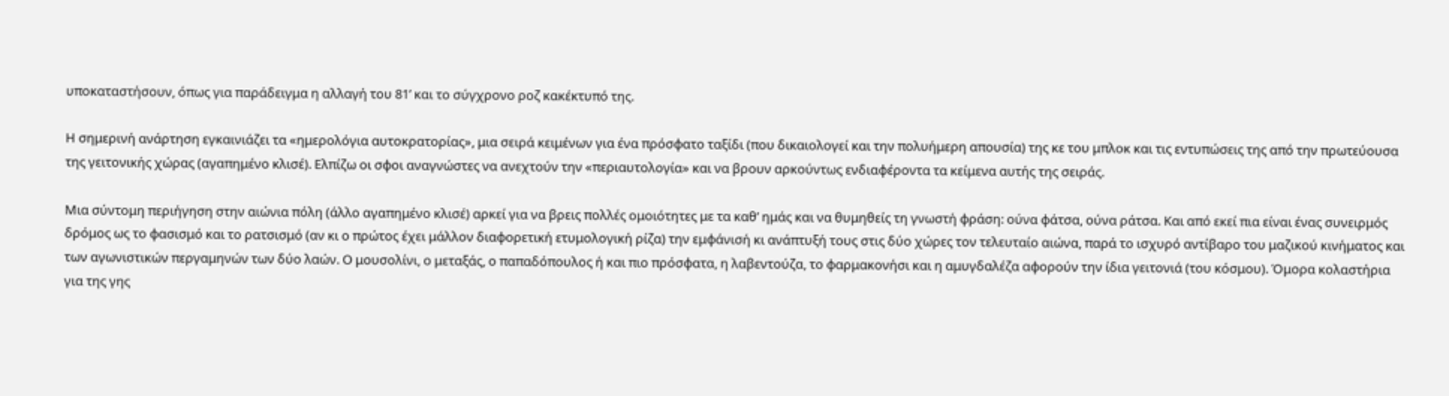υποκαταστήσουν, όπως για παράδειγμα η αλλαγή του 81’ και το σύγχρονο ροζ κακέκτυπό της.

Η σημερινή ανάρτηση εγκαινιάζει τα «ημερολόγια αυτοκρατορίας», μια σειρά κειμένων για ένα πρόσφατο ταξίδι (που δικαιολογεί και την πολυήμερη απουσία) της κε του μπλοκ και τις εντυπώσεις της από την πρωτεύουσα της γειτονικής χώρας (αγαπημένο κλισέ). Ελπίζω οι σφοι αναγνώστες να ανεχτούν την «περιαυτολογία» και να βρουν αρκούντως ενδιαφέροντα τα κείμενα αυτής της σειράς.

Μια σύντομη περιήγηση στην αιώνια πόλη (άλλο αγαπημένο κλισέ) αρκεί για να βρεις πολλές ομοιότητες με τα καθ’ ημάς και να θυμηθείς τη γνωστή φράση: ούνα φάτσα, ούνα ράτσα. Και από εκεί πια είναι ένας συνειρμός δρόμος ως το φασισμό και το ρατσισμό (αν κι ο πρώτος έχει μάλλον διαφορετική ετυμολογική ρίζα) την εμφάνισή κι ανάπτυξή τους στις δύο χώρες τον τελευταίο αιώνα, παρά το ισχυρό αντίβαρο του μαζικού κινήματος και των αγωνιστικών περγαμηνών των δύο λαών. Ο μουσολίνι, ο μεταξάς, ο παπαδόπουλος ή και πιο πρόσφατα, η λαβεντούζα, το φαρμακονήσι και η αμυγδαλέζα αφορούν την ίδια γειτονιά (του κόσμου). Όμορα κολαστήρια για της γης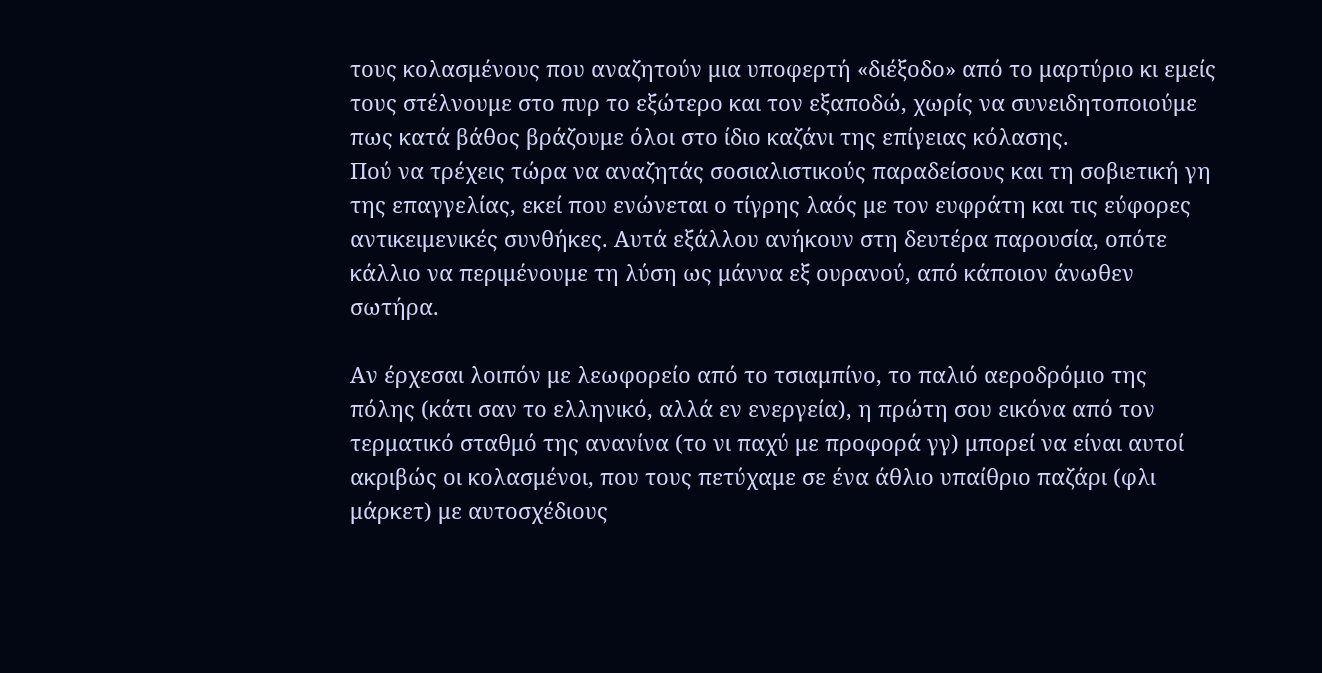τους κολασμένους που αναζητούν μια υποφερτή «διέξοδο» από το μαρτύριο κι εμείς τους στέλνουμε στο πυρ το εξώτερο και τον εξαποδώ, χωρίς να συνειδητοποιούμε πως κατά βάθος βράζουμε όλοι στο ίδιο καζάνι της επίγειας κόλασης.
Πού να τρέχεις τώρα να αναζητάς σοσιαλιστικούς παραδείσους και τη σοβιετική γη της επαγγελίας, εκεί που ενώνεται ο τίγρης λαός με τον ευφράτη και τις εύφορες αντικειμενικές συνθήκες. Αυτά εξάλλου ανήκουν στη δευτέρα παρουσία, οπότε κάλλιο να περιμένουμε τη λύση ως μάννα εξ ουρανού, από κάποιον άνωθεν σωτήρα.

Αν έρχεσαι λοιπόν με λεωφορείο από το τσιαμπίνο, το παλιό αεροδρόμιο της πόλης (κάτι σαν το ελληνικό, αλλά εν ενεργεία), η πρώτη σου εικόνα από τον τερματικό σταθμό της ανανίνα (το νι παχύ με προφορά γγ) μπορεί να είναι αυτοί ακριβώς οι κολασμένοι, που τους πετύχαμε σε ένα άθλιο υπαίθριο παζάρι (φλι μάρκετ) με αυτοσχέδιους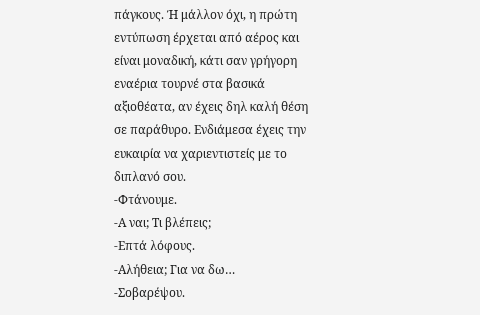πάγκους. Ή μάλλον όχι, η πρώτη εντύπωση έρχεται από αέρος και είναι μοναδική, κάτι σαν γρήγορη εναέρια τουρνέ στα βασικά αξιοθέατα, αν έχεις δηλ καλή θέση σε παράθυρο. Ενδιάμεσα έχεις την ευκαιρία να χαριεντιστείς με το διπλανό σου.
-Φτάνουμε.
-Α ναι; Τι βλέπεις;
-Επτά λόφους.
-Αλήθεια; Για να δω…
-Σοβαρέψου.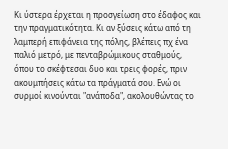Κι ύστερα έρχεται η προσγείωση στο έδαφος και την πραγματικότητα. Κι αν ξύσεις κάτω από τη λαμπερή επιφάνεια της πόλης, βλέπεις πχ ένα παλιό μετρό, με πενταβρώμικους σταθμούς, όπου το σκέφτεσαι δυο και τρεις φορές, πριν ακουμπήσεις κάτω τα πράγματά σου. Ενώ οι συρμοί κινούνται "ανάποδα", ακολουθώντας το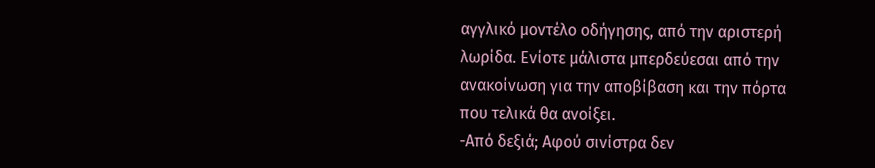αγγλικό μοντέλο οδήγησης, από την αριστερή λωρίδα. Ενίοτε μάλιστα μπερδεύεσαι από την ανακοίνωση για την αποβίβαση και την πόρτα που τελικά θα ανοίξει.
-Από δεξιά; Αφού σινίστρα δεν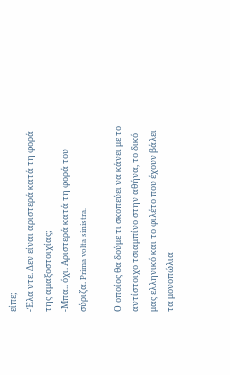είπε;
-Έλα ντε. Δεν είναι αριστερά κατά τη φορά της αμαξοστοιχίας;
-Μπα.. όχι. Αριστερά κατά τη φορά του σύριζα. Prima volta sinistra.

Ο οποίος θα δούμε τι σκοπεύει να κάνει με το αντίστοιχο τσιαμπίνο στην αθήνα, το δικό μας ελληνικό και το φιλέτο που έχουν βάλει τα μονοπώλια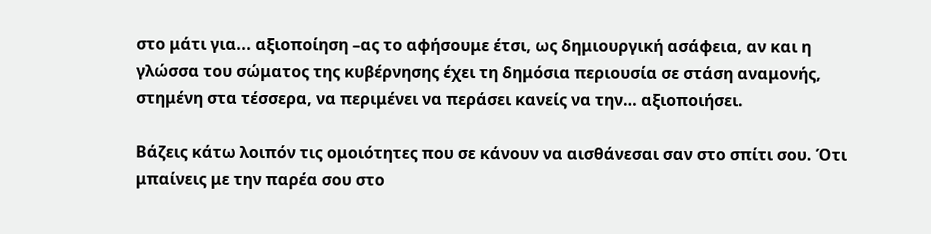στο μάτι για... αξιοποίηση –ας το αφήσουμε έτσι, ως δημιουργική ασάφεια, αν και η γλώσσα του σώματος της κυβέρνησης έχει τη δημόσια περιουσία σε στάση αναμονής, στημένη στα τέσσερα, να περιμένει να περάσει κανείς να την… αξιοποιήσει.

Βάζεις κάτω λοιπόν τις ομοιότητες που σε κάνουν να αισθάνεσαι σαν στο σπίτι σου. Ότι μπαίνεις με την παρέα σου στο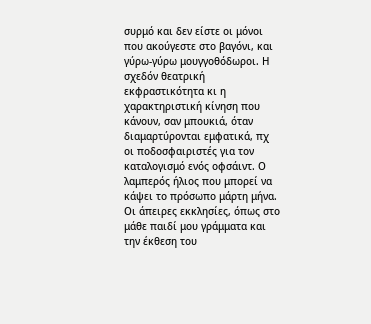συρμό και δεν είστε οι μόνοι που ακούγεστε στο βαγόνι, και γύρω-γύρω μουγγοθόδωροι. Η σχεδόν θεατρική εκφραστικότητα κι η χαρακτηριστική κίνηση που κάνουν, σαν μπουκιά, όταν διαμαρτύρονται εμφατικά, πχ οι ποδοσφαιριστές για τον καταλογισμό ενός οφσάιντ. Ο λαμπερός ήλιος που μπορεί να κάψει το πρόσωπο μάρτη μήνα. Οι άπειρες εκκλησίες, όπως στο μάθε παιδί μου γράμματα και την έκθεση του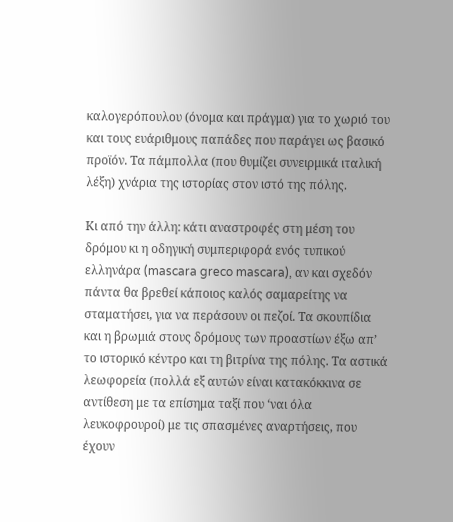καλογερόπουλου (όνομα και πράγμα) για το χωριό του και τους ευάριθμους παπάδες που παράγει ως βασικό προϊόν. Τα πάμπολλα (που θυμίζει συνειρμικά ιταλική λέξη) χνάρια της ιστορίας στον ιστό της πόλης.

Κι από την άλλη: κάτι αναστροφές στη μέση του δρόμου κι η οδηγική συμπεριφορά ενός τυπικού ελληνάρα (mascara greco mascara), αν και σχεδόν πάντα θα βρεθεί κάποιος καλός σαμαρείτης να σταματήσει, για να περάσουν οι πεζοί. Τα σκουπίδια και η βρωμιά στους δρόμους των προαστίων έξω απ’ το ιστορικό κέντρο και τη βιτρίνα της πόλης. Τα αστικά λεωφορεία (πολλά εξ αυτών είναι κατακόκκινα σε αντίθεση με τα επίσημα ταξί που ‘ναι όλα λευκοφρουροί) με τις σπασμένες αναρτήσεις, που έχουν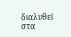διαλυθεί στα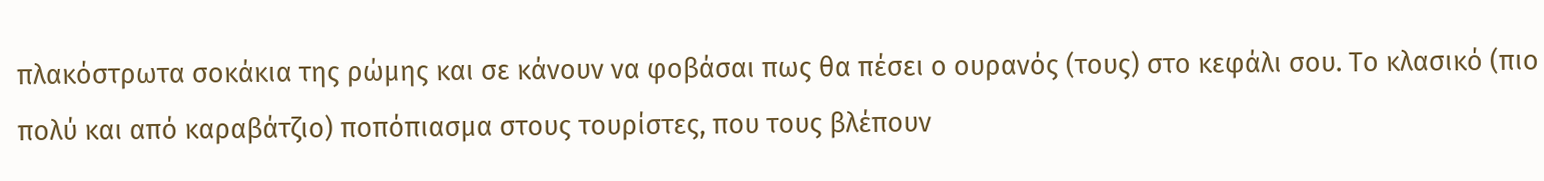πλακόστρωτα σοκάκια της ρώμης και σε κάνουν να φοβάσαι πως θα πέσει ο ουρανός (τους) στο κεφάλι σου. Το κλασικό (πιο πολύ και από καραβάτζιο) ποπόπιασμα στους τουρίστες, που τους βλέπουν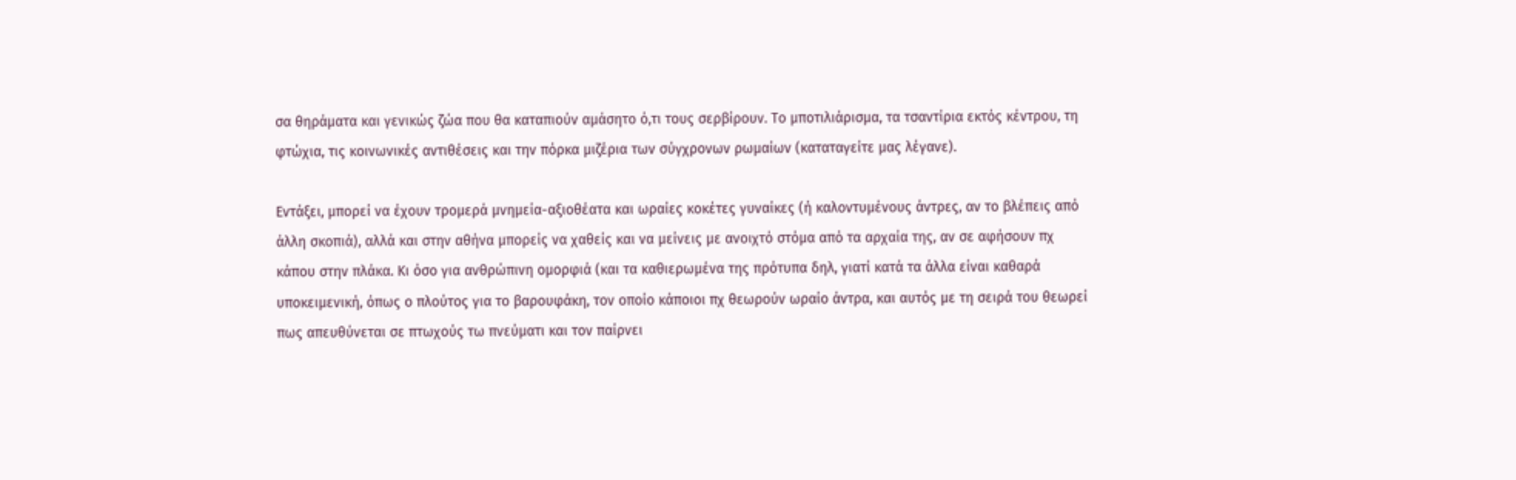σα θηράματα και γενικώς ζώα που θα καταπιούν αμάσητο ό,τι τους σερβίρουν. Το μποτιλιάρισμα, τα τσαντίρια εκτός κέντρου, τη φτώχια, τις κοινωνικές αντιθέσεις και την πόρκα μιζέρια των σύγχρονων ρωμαίων (καταταγείτε μας λέγανε).

Εντάξει, μπορεί να έχουν τρομερά μνημεία-αξιοθέατα και ωραίες κοκέτες γυναίκες (ή καλοντυμένους άντρες, αν το βλέπεις από άλλη σκοπιά), αλλά και στην αθήνα μπορείς να χαθείς και να μείνεις με ανοιχτό στόμα από τα αρχαία της, αν σε αφήσουν πχ κάπου στην πλάκα. Κι όσο για ανθρώπινη ομορφιά (και τα καθιερωμένα της πρότυπα δηλ, γιατί κατά τα άλλα είναι καθαρά υποκειμενική, όπως ο πλούτος για το βαρουφάκη, τον οποίο κάποιοι πχ θεωρούν ωραίο άντρα, και αυτός με τη σειρά του θεωρεί πως απευθύνεται σε πτωχούς τω πνεύματι και τον παίρνει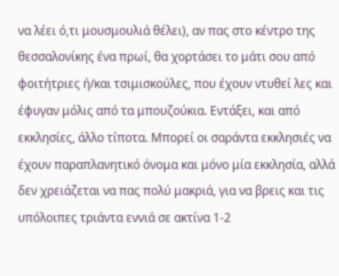να λέει ό,τι μουσμουλιά θέλει), αν πας στο κέντρο της θεσσαλονίκης ένα πρωί, θα χορτάσει το μάτι σου από φοιτήτριες ή/και τσιμισκούλες, που έχουν ντυθεί λες και έφυγαν μόλις από τα μπουζούκια. Εντάξει, και από εκκλησίες, άλλο τίποτα. Μπορεί οι σαράντα εκκλησιές να έχουν παραπλανητικό όνομα και μόνο μία εκκλησία, αλλά δεν χρειάζεται να πας πολύ μακριά, για να βρεις και τις υπόλοιπες τριάντα εννιά σε ακτίνα 1-2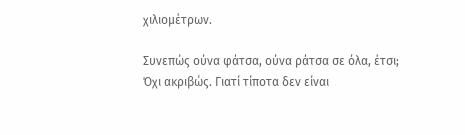χιλιομέτρων.

Συνεπώς ούνα φάτσα, ούνα ράτσα σε όλα, έτσι;
Όχι ακριβώς. Γιατί τίποτα δεν είναι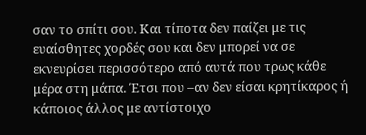σαν το σπίτι σου. Και τίποτα δεν παίζει με τις ευαίσθητες χορδές σου και δεν μπορεί να σε εκνευρίσει περισσότερο από αυτά που τρως κάθε μέρα στη μάπα. Έτσι που –αν δεν είσαι κρητίκαρος ή κάποιος άλλος με αντίστοιχο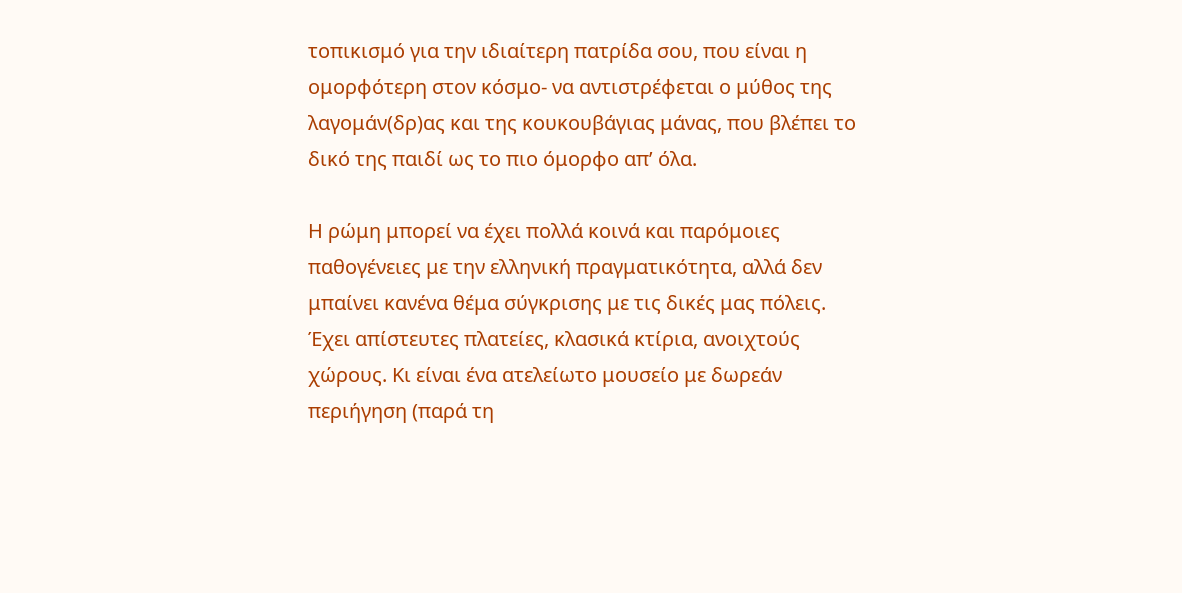τοπικισμό για την ιδιαίτερη πατρίδα σου, που είναι η ομορφότερη στον κόσμο- να αντιστρέφεται ο μύθος της λαγομάν(δρ)ας και της κουκουβάγιας μάνας, που βλέπει το δικό της παιδί ως το πιο όμορφο απ’ όλα.

Η ρώμη μπορεί να έχει πολλά κοινά και παρόμοιες παθογένειες με την ελληνική πραγματικότητα, αλλά δεν μπαίνει κανένα θέμα σύγκρισης με τις δικές μας πόλεις. Έχει απίστευτες πλατείες, κλασικά κτίρια, ανοιχτούς χώρους. Κι είναι ένα ατελείωτο μουσείο με δωρεάν περιήγηση (παρά τη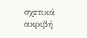σχετικά ακριβή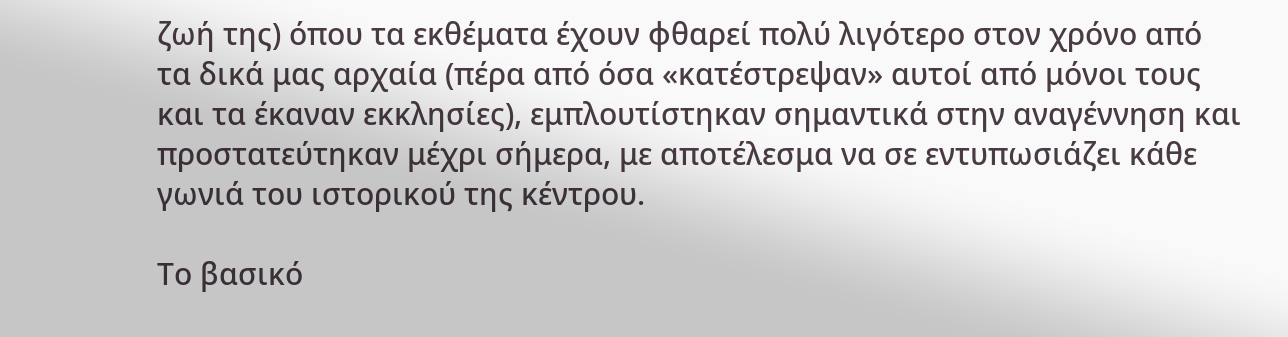ζωή της) όπου τα εκθέματα έχουν φθαρεί πολύ λιγότερο στον χρόνο από τα δικά μας αρχαία (πέρα από όσα «κατέστρεψαν» αυτοί από μόνοι τους και τα έκαναν εκκλησίες), εμπλουτίστηκαν σημαντικά στην αναγέννηση και προστατεύτηκαν μέχρι σήμερα, με αποτέλεσμα να σε εντυπωσιάζει κάθε γωνιά του ιστορικού της κέντρου.

Το βασικό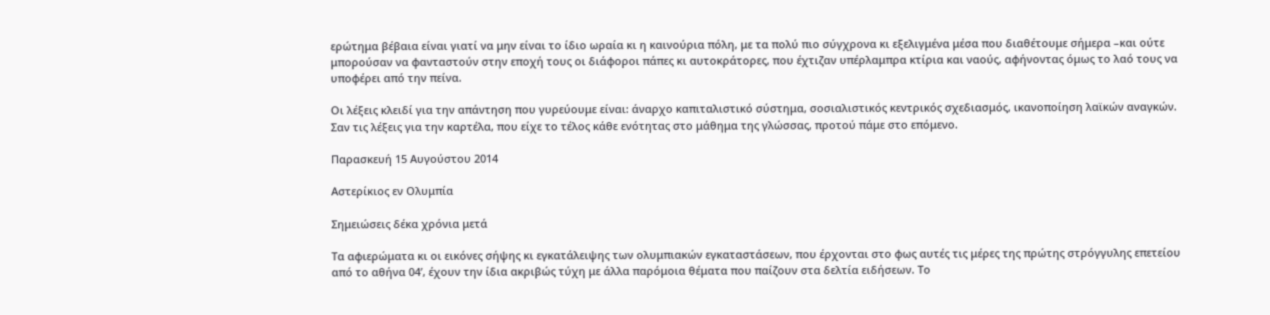ερώτημα βέβαια είναι γιατί να μην είναι το ίδιο ωραία κι η καινούρια πόλη, με τα πολύ πιο σύγχρονα κι εξελιγμένα μέσα που διαθέτουμε σήμερα –και ούτε μπορούσαν να φανταστούν στην εποχή τους οι διάφοροι πάπες κι αυτοκράτορες, που έχτιζαν υπέρλαμπρα κτίρια και ναούς, αφήνοντας όμως το λαό τους να υποφέρει από την πείνα.

Οι λέξεις κλειδί για την απάντηση που γυρεύουμε είναι: άναρχο καπιταλιστικό σύστημα, σοσιαλιστικός κεντρικός σχεδιασμός, ικανοποίηση λαϊκών αναγκών. Σαν τις λέξεις για την καρτέλα, που είχε το τέλος κάθε ενότητας στο μάθημα της γλώσσας, προτού πάμε στο επόμενο.

Παρασκευή 15 Αυγούστου 2014

Αστερίκιος εν Ολυμπία

Σημειώσεις δέκα χρόνια μετά

Τα αφιερώματα κι οι εικόνες σήψης κι εγκατάλειψης των ολυμπιακών εγκαταστάσεων, που έρχονται στο φως αυτές τις μέρες της πρώτης στρόγγυλης επετείου από το αθήνα 04’, έχουν την ίδια ακριβώς τύχη με άλλα παρόμοια θέματα που παίζουν στα δελτία ειδήσεων. Το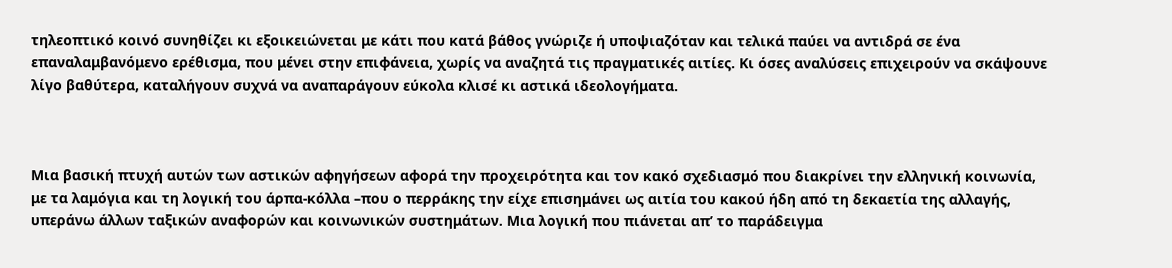τηλεοπτικό κοινό συνηθίζει κι εξοικειώνεται με κάτι που κατά βάθος γνώριζε ή υποψιαζόταν και τελικά παύει να αντιδρά σε ένα επαναλαμβανόμενο ερέθισμα, που μένει στην επιφάνεια, χωρίς να αναζητά τις πραγματικές αιτίες. Κι όσες αναλύσεις επιχειρούν να σκάψουνε λίγο βαθύτερα, καταλήγουν συχνά να αναπαράγουν εύκολα κλισέ κι αστικά ιδεολογήματα.



Μια βασική πτυχή αυτών των αστικών αφηγήσεων αφορά την προχειρότητα και τον κακό σχεδιασμό που διακρίνει την ελληνική κοινωνία, με τα λαμόγια και τη λογική του άρπα-κόλλα –που ο περράκης την είχε επισημάνει ως αιτία του κακού ήδη από τη δεκαετία της αλλαγής, υπεράνω άλλων ταξικών αναφορών και κοινωνικών συστημάτων. Μια λογική που πιάνεται απ’ το παράδειγμα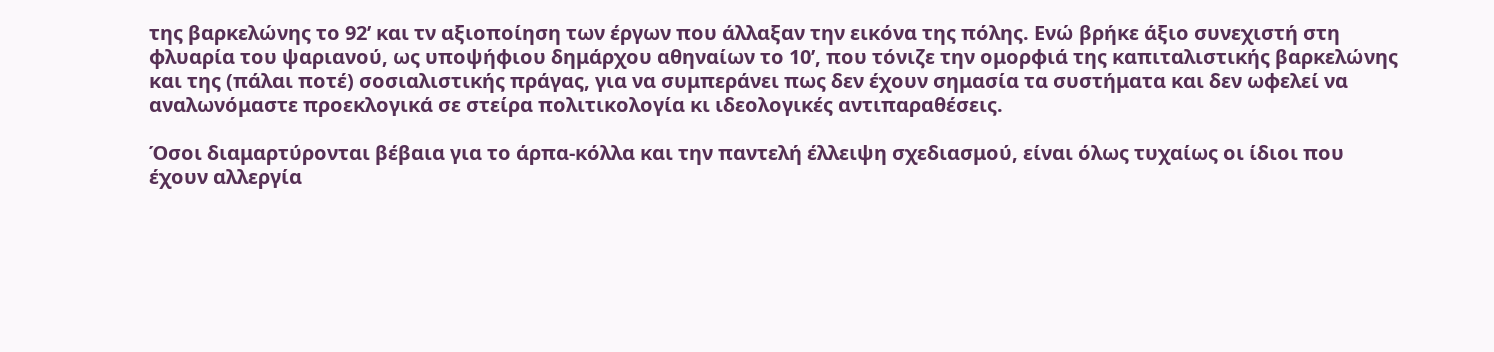της βαρκελώνης το 92’ και τν αξιοποίηση των έργων που άλλαξαν την εικόνα της πόλης. Ενώ βρήκε άξιο συνεχιστή στη φλυαρία του ψαριανού, ως υποψήφιου δημάρχου αθηναίων το 10’, που τόνιζε την ομορφιά της καπιταλιστικής βαρκελώνης και της (πάλαι ποτέ) σοσιαλιστικής πράγας, για να συμπεράνει πως δεν έχουν σημασία τα συστήματα και δεν ωφελεί να αναλωνόμαστε προεκλογικά σε στείρα πολιτικολογία κι ιδεολογικές αντιπαραθέσεις.

Όσοι διαμαρτύρονται βέβαια για το άρπα-κόλλα και την παντελή έλλειψη σχεδιασμού, είναι όλως τυχαίως οι ίδιοι που έχουν αλλεργία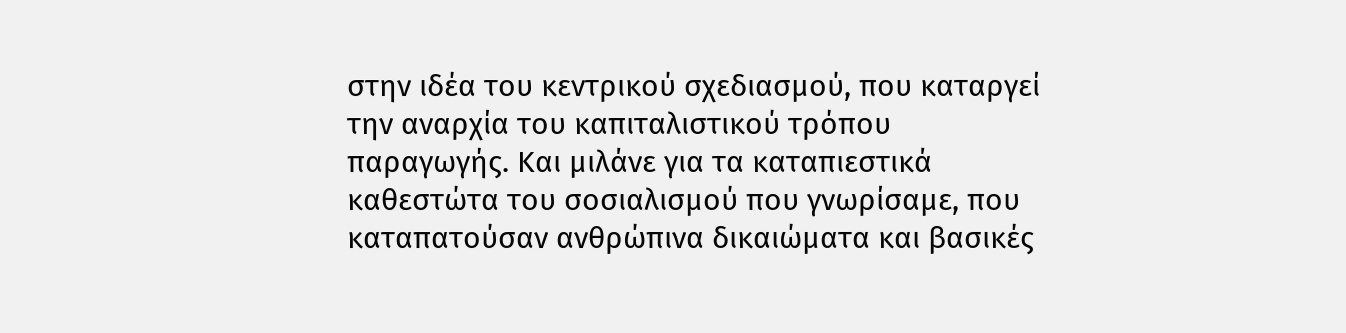στην ιδέα του κεντρικού σχεδιασμού, που καταργεί την αναρχία του καπιταλιστικού τρόπου παραγωγής. Και μιλάνε για τα καταπιεστικά καθεστώτα του σοσιαλισμού που γνωρίσαμε, που καταπατούσαν ανθρώπινα δικαιώματα και βασικές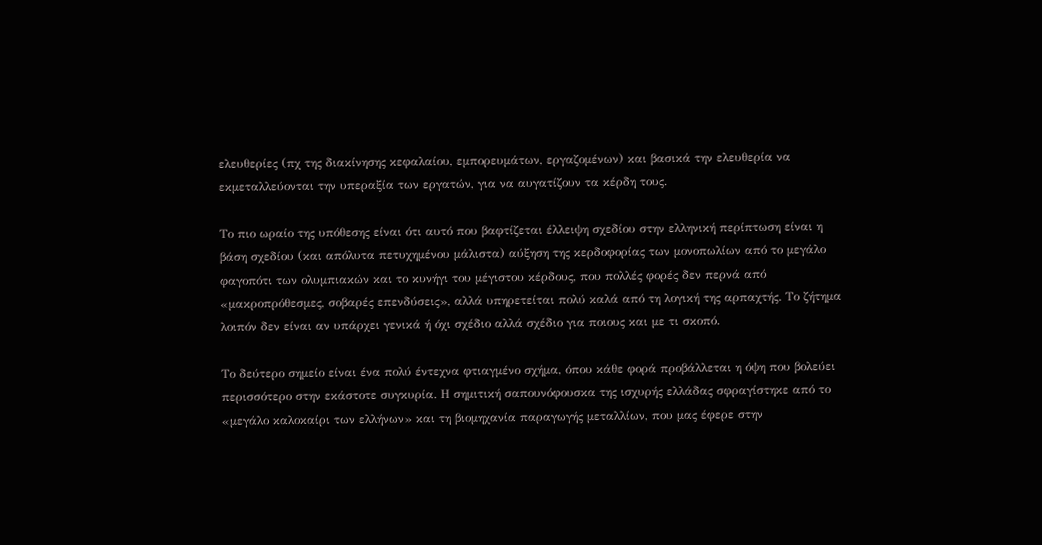ελευθερίες (πχ της διακίνησης κεφαλαίου, εμπορευμάτων, εργαζομένων) και βασικά την ελευθερία να εκμεταλλεύονται την υπεραξία των εργατών, για να αυγατίζουν τα κέρδη τους.

Το πιο ωραίο της υπόθεσης είναι ότι αυτό που βαφτίζεται έλλειψη σχεδίου στην ελληνική περίπτωση είναι η βάση σχεδίου (και απόλυτα πετυχημένου μάλιστα) αύξηση της κερδοφορίας των μονοπωλίων από το μεγάλο φαγοπότι των ολυμπιακών και το κυνήγι του μέγιστου κέρδους, που πολλές φορές δεν περνά από «μακροπρόθεσμες, σοβαρές επενδύσεις», αλλά υπηρετείται πολύ καλά από τη λογική της αρπαχτής. Το ζήτημα λοιπόν δεν είναι αν υπάρχει γενικά ή όχι σχέδιο αλλά σχέδιο για ποιους και με τι σκοπό.

Το δεύτερο σημείο είναι ένα πολύ έντεχνα φτιαγμένο σχήμα, όπου κάθε φορά προβάλλεται η όψη που βολεύει περισσότερο στην εκάστοτε συγκυρία. Η σημιτική σαπουνόφουσκα της ισχυρής ελλάδας σφραγίστηκε από το «μεγάλο καλοκαίρι των ελλήνων» και τη βιομηχανία παραγωγής μεταλλίων, που μας έφερε στην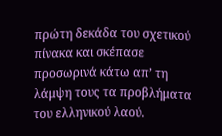πρώτη δεκάδα του σχετικού πίνακα και σκέπασε προσωρινά κάτω απ’ τη λάμψη τους τα προβλήματα του ελληνικού λαού.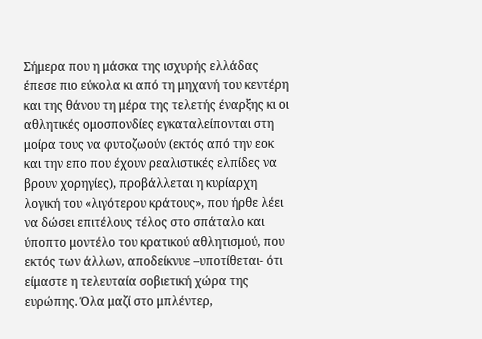Σήμερα που η μάσκα της ισχυρής ελλάδας έπεσε πιο εύκολα κι από τη μηχανή του κεντέρη και της θάνου τη μέρα της τελετής έναρξης κι οι αθλητικές ομοσπονδίες εγκαταλείπονται στη μοίρα τους να φυτοζωούν (εκτός από την εοκ και την επο που έχουν ρεαλιστικές ελπίδες να βρουν χορηγίες), προβάλλεται η κυρίαρχη λογική του «λιγότερου κράτους», που ήρθε λέει να δώσει επιτέλους τέλος στο σπάταλο και ύποπτο μοντέλο του κρατικού αθλητισμού, που εκτός των άλλων, αποδείκνυε –υποτίθεται- ότι είμαστε η τελευταία σοβιετική χώρα της ευρώπης. Όλα μαζί στο μπλέντερ,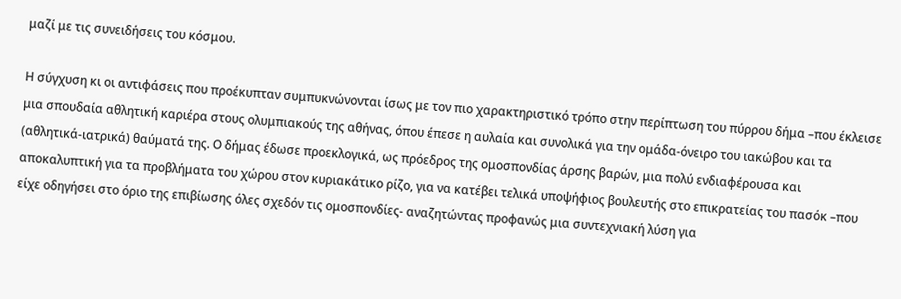μαζί με τις συνειδήσεις του κόσμου.

Η σύγχυση κι οι αντιφάσεις που προέκυπταν συμπυκνώνονται ίσως με τον πιο χαρακτηριστικό τρόπο στην περίπτωση του πύρρου δήμα –που έκλεισε μια σπουδαία αθλητική καριέρα στους ολυμπιακούς της αθήνας, όπου έπεσε η αυλαία και συνολικά για την ομάδα-όνειρο του ιακώβου και τα (αθλητικά-ιατρικά) θαύματά της. Ο δήμας έδωσε προεκλογικά, ως πρόεδρος της ομοσπονδίας άρσης βαρών, μια πολύ ενδιαφέρουσα και αποκαλυπτική για τα προβλήματα του χώρου στον κυριακάτικο ρίζο, για να κατέβει τελικά υποψήφιος βουλευτής στο επικρατείας του πασόκ –που είχε οδηγήσει στο όριο της επιβίωσης όλες σχεδόν τις ομοσπονδίες- αναζητώντας προφανώς μια συντεχνιακή λύση για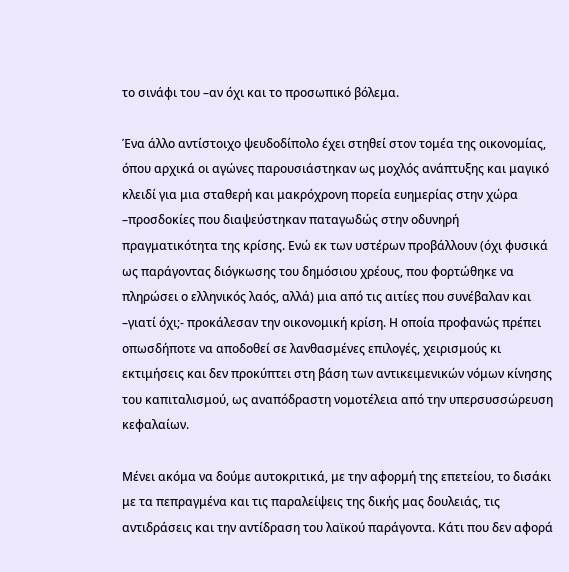το σινάφι του –αν όχι και το προσωπικό βόλεμα.

Ένα άλλο αντίστοιχο ψευδοδίπολο έχει στηθεί στον τομέα της οικονομίας, όπου αρχικά οι αγώνες παρουσιάστηκαν ως μοχλός ανάπτυξης και μαγικό κλειδί για μια σταθερή και μακρόχρονη πορεία ευημερίας στην χώρα –προσδοκίες που διαψεύστηκαν παταγωδώς στην οδυνηρή πραγματικότητα της κρίσης. Ενώ εκ των υστέρων προβάλλουν (όχι φυσικά ως παράγοντας διόγκωσης του δημόσιου χρέους, που φορτώθηκε να πληρώσει ο ελληνικός λαός, αλλά) μια από τις αιτίες που συνέβαλαν και –γιατί όχι;- προκάλεσαν την οικονομική κρίση. Η οποία προφανώς πρέπει οπωσδήποτε να αποδοθεί σε λανθασμένες επιλογές, χειρισμούς κι εκτιμήσεις και δεν προκύπτει στη βάση των αντικειμενικών νόμων κίνησης του καπιταλισμού, ως αναπόδραστη νομοτέλεια από την υπερσυσσώρευση κεφαλαίων.

Μένει ακόμα να δούμε αυτοκριτικά, με την αφορμή της επετείου, το δισάκι με τα πεπραγμένα και τις παραλείψεις της δικής μας δουλειάς, τις αντιδράσεις και την αντίδραση του λαϊκού παράγοντα. Κάτι που δεν αφορά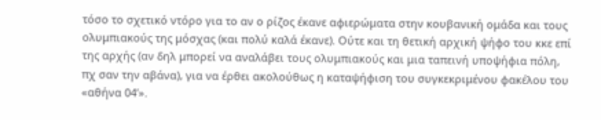τόσο το σχετικό ντόρο για το αν ο ρίζος έκανε αφιερώματα στην κουβανική ομάδα και τους ολυμπιακούς της μόσχας (και πολύ καλά έκανε). Ούτε και τη θετική αρχική ψήφο του κκε επί της αρχής (αν δηλ μπορεί να αναλάβει τους ολυμπιακούς και μια ταπεινή υποψήφια πόλη, πχ σαν την αβάνα), για να έρθει ακολούθως η καταψήφιση του συγκεκριμένου φακέλου του «αθήνα 04’».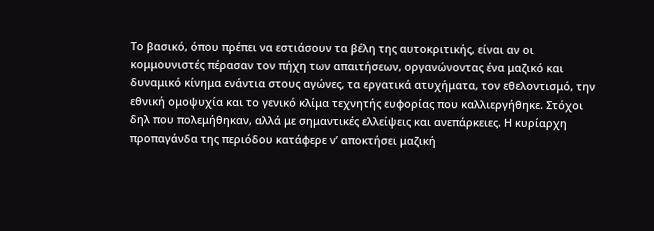Το βασικό, όπου πρέπει να εστιάσουν τα βέλη της αυτοκριτικής, είναι αν οι κομμουνιστές πέρασαν τον πήχη των απαιτήσεων, οργανώνοντας ένα μαζικό και δυναμικό κίνημα ενάντια στους αγώνες, τα εργατικά ατυχήματα, τον εθελοντισμό, την εθνική ομοψυχία και το γενικό κλίμα τεχνητής ευφορίας που καλλιεργήθηκε. Στόχοι δηλ που πολεμήθηκαν, αλλά με σημαντικές ελλείψεις και ανεπάρκειες. Η κυρίαρχη προπαγάνδα της περιόδου κατάφερε ν’ αποκτήσει μαζική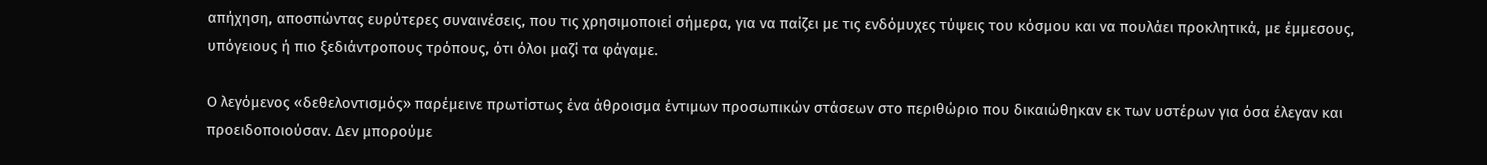απήχηση, αποσπώντας ευρύτερες συναινέσεις, που τις χρησιμοποιεί σήμερα, για να παίζει με τις ενδόμυχες τύψεις του κόσμου και να πουλάει προκλητικά, με έμμεσους, υπόγειους ή πιο ξεδιάντροπους τρόπους, ότι όλοι μαζί τα φάγαμε.

Ο λεγόμενος «δεθελοντισμός» παρέμεινε πρωτίστως ένα άθροισμα έντιμων προσωπικών στάσεων στο περιθώριο που δικαιώθηκαν εκ των υστέρων για όσα έλεγαν και προειδοποιούσαν. Δεν μπορούμε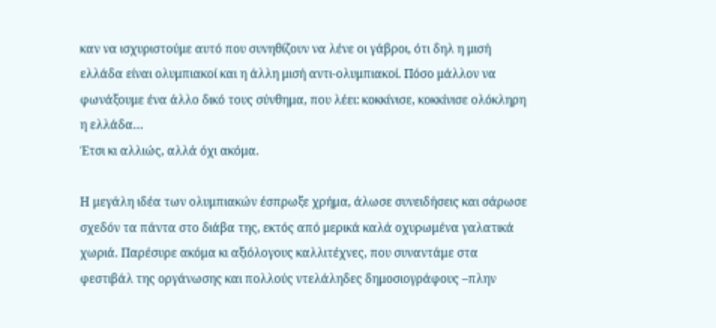καν να ισχυριστούμε αυτό που συνηθίζουν να λένε οι γάβροι, ότι δηλ η μισή ελλάδα είναι ολυμπιακοί και η άλλη μισή αντι-ολυμπιακοί. Πόσο μάλλον να φωνάξουμε ένα άλλο δικό τους σύνθημα, που λέει: κοκκίνισε, κοκκίνισε ολόκληρη η ελλάδα…
Έτσι κι αλλιώς, αλλά όχι ακόμα.

Η μεγάλη ιδέα των ολυμπιακών έσπρωξε χρήμα, άλωσε συνειδήσεις και σάρωσε σχεδόν τα πάντα στο διάβα της, εκτός από μερικά καλά οχυρωμένα γαλατικά χωριά. Παρέσυρε ακόμα κι αξιόλογους καλλιτέχνες, που συναντάμε στα φεστιβάλ της οργάνωσης και πολλούς ντελάληδες δημοσιογράφους –πλην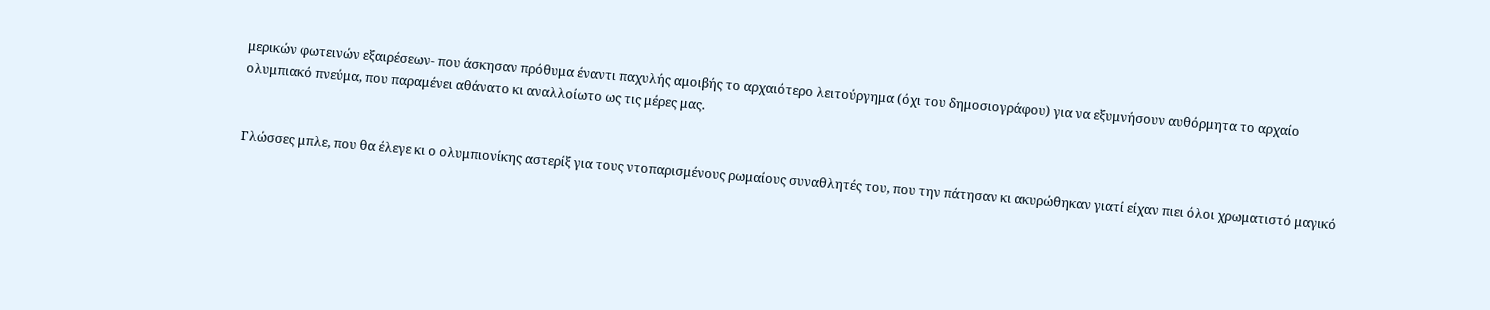μερικών φωτεινών εξαιρέσεων- που άσκησαν πρόθυμα έναντι παχυλής αμοιβής το αρχαιότερο λειτούργημα (όχι του δημοσιογράφου) για να εξυμνήσουν αυθόρμητα το αρχαίο ολυμπιακό πνεύμα, που παραμένει αθάνατο κι αναλλοίωτο ως τις μέρες μας.


Γλώσσες μπλε, που θα έλεγε κι ο ολυμπιονίκης αστερίξ για τους ντοπαρισμένους ρωμαίους συναθλητές του, που την πάτησαν κι ακυρώθηκαν γιατί είχαν πιει όλοι χρωματιστό μαγικό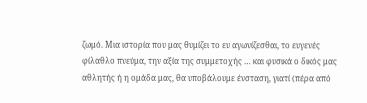ζωμό. Μια ιστορία που μας θυμίζει το ευ αγωνίζεσθαι, το ευγενές φίλαθλο πνεύμα, την αξία της συμμετοχής … και φυσικά ο δικός μας αθλητής ή η ομάδα μας, θα υποβάλουμε ένσταση, γιατί (πέρα από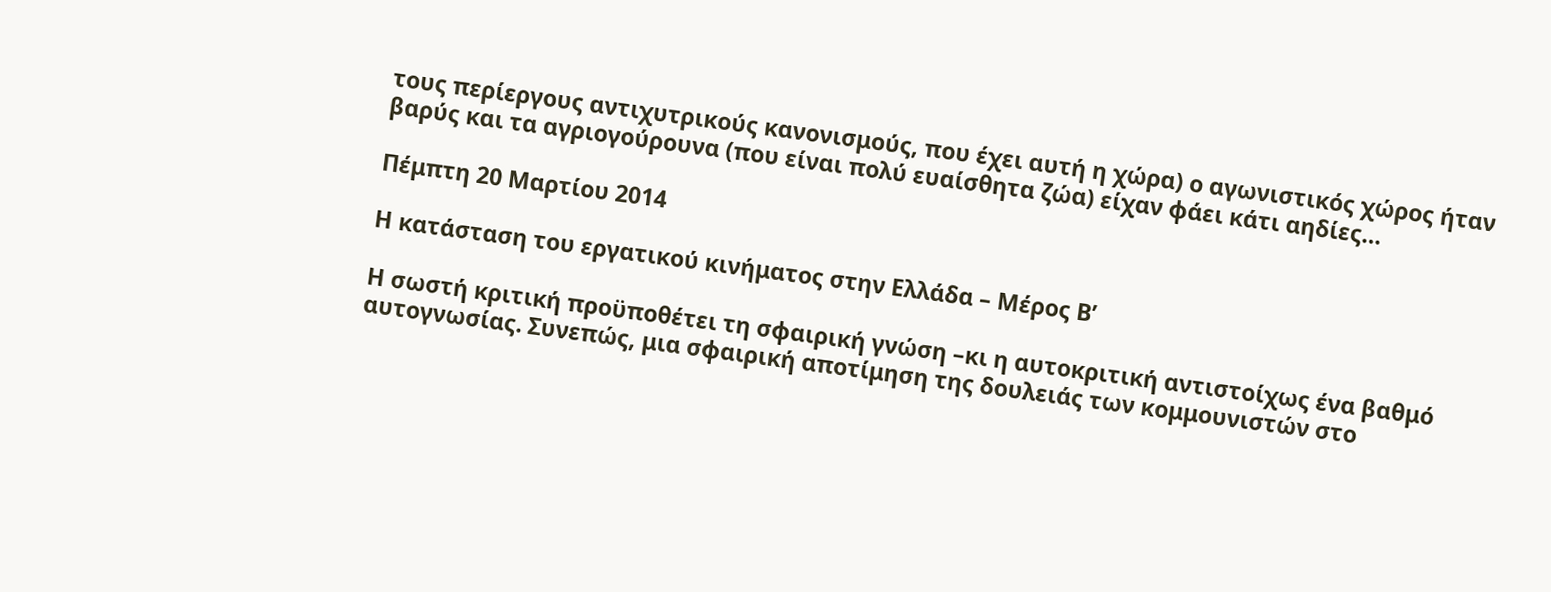τους περίεργους αντιχυτρικούς κανονισμούς, που έχει αυτή η χώρα) ο αγωνιστικός χώρος ήταν βαρύς και τα αγριογούρουνα (που είναι πολύ ευαίσθητα ζώα) είχαν φάει κάτι αηδίες…

Πέμπτη 20 Μαρτίου 2014

Η κατάσταση του εργατικού κινήματος στην Ελλάδα – Μέρος Β’

Η σωστή κριτική προϋποθέτει τη σφαιρική γνώση –κι η αυτοκριτική αντιστοίχως ένα βαθμό αυτογνωσίας. Συνεπώς, μια σφαιρική αποτίμηση της δουλειάς των κομμουνιστών στο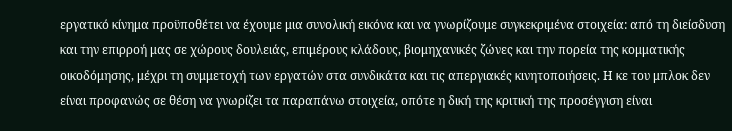εργατικό κίνημα προϋποθέτει να έχουμε μια συνολική εικόνα και να γνωρίζουμε συγκεκριμένα στοιχεία: από τη διείσδυση και την επιρροή μας σε χώρους δουλειάς, επιμέρους κλάδους, βιομηχανικές ζώνες και την πορεία της κομματικής οικοδόμησης, μέχρι τη συμμετοχή των εργατών στα συνδικάτα και τις απεργιακές κινητοποιήσεις. Η κε του μπλοκ δεν είναι προφανώς σε θέση να γνωρίζει τα παραπάνω στοιχεία, οπότε η δική της κριτική της προσέγγιση είναι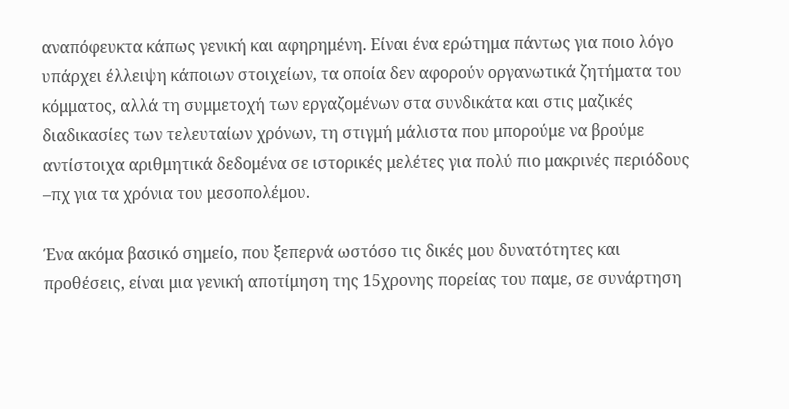αναπόφευκτα κάπως γενική και αφηρημένη. Είναι ένα ερώτημα πάντως για ποιο λόγο υπάρχει έλλειψη κάποιων στοιχείων, τα οποία δεν αφορούν οργανωτικά ζητήματα του κόμματος, αλλά τη συμμετοχή των εργαζομένων στα συνδικάτα και στις μαζικές διαδικασίες των τελευταίων χρόνων, τη στιγμή μάλιστα που μπορούμε να βρούμε αντίστοιχα αριθμητικά δεδομένα σε ιστορικές μελέτες για πολύ πιο μακρινές περιόδους –πχ για τα χρόνια του μεσοπολέμου.

Ένα ακόμα βασικό σημείο, που ξεπερνά ωστόσο τις δικές μου δυνατότητες και προθέσεις, είναι μια γενική αποτίμηση της 15χρονης πορείας του παμε, σε συνάρτηση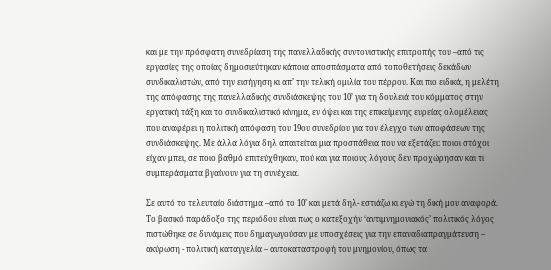και με την πρόσφατη συνεδρίαση της πανελλαδικής συντονιστικής επιτροπής του –από τις εργασίες της οποίας δημοσιεύτηκαν κάποια αποσπάσματα από τοποθετήσεις δεκάδων συνδικαλιστών, από την εισήγηση κι απ’ την τελική ομιλία του πέρρου. Και πιο ειδικά, η μελέτη της απόφασης της πανελλαδικής συνδιάσκεψης του 10’ για τη δουλειά του κόμματος στην εργατική τάξη και το συνδικαλιστικό κίνημα, εν όψει και της επικείμενης ευρείας ολομέλειας που αναφέρει η πολιτική απόφαση του 19ου συνεδρίου για τον έλεγχο των αποφάσεων της συνδιάσκεψης. Με άλλα λόγια δηλ απαιτείται μια προσπάθεια που να εξετάζει: ποιοι στόχοι είχαν μπει, σε ποιο βαθμό επιτεύχθηκαν, πού και για ποιους λόγους δεν προχώρησαν και τι συμπεράσματα βγαίνουν για τη συνέχεια.

Σε αυτό το τελευταίο διάστημα –από το 10’ και μετά δηλ- εστιάζω κι εγώ τη δική μου αναφορά. Το βασικό παράδοξο της περιόδου είναι πως ο κατεξοχήν ‘αντιμνημονιακός’ πολιτικός λόγος πιστώθηκε σε δυνάμεις που δημαγωγούσαν με υποσχέσεις για την επαναδιαπραγμάτευση – ακύρωση - πολιτική καταγγελία – αυτοκαταστροφή του μνημονίου, όπως τα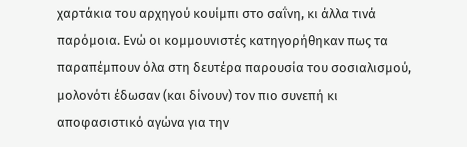χαρτάκια του αρχηγού κουίμπι στο σαΐνη, κι άλλα τινά παρόμοια. Ενώ οι κομμουνιστές κατηγορήθηκαν πως τα παραπέμπουν όλα στη δευτέρα παρουσία του σοσιαλισμού, μολονότι έδωσαν (και δίνουν) τον πιο συνεπή κι αποφασιστικό αγώνα για την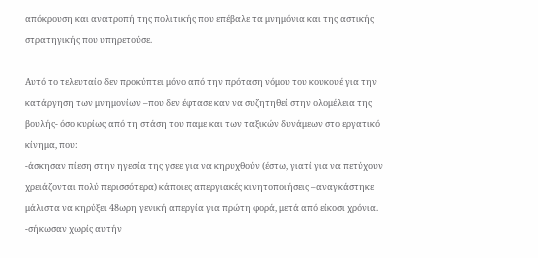απόκρουση και ανατροπή της πολιτικής που επέβαλε τα μνημόνια και της αστικής στρατηγικής που υπηρετούσε.

Αυτό το τελευταίο δεν προκύπτει μόνο από την πρόταση νόμου του κουκουέ για την κατάργηση των μνημονίων –που δεν έφτασε καν να συζητηθεί στην ολομέλεια της βουλής- όσο κυρίως από τη στάση του παμε και των ταξικών δυνάμεων στο εργατικό κίνημα, που:
-άσκησαν πίεση στην ηγεσία της γσεε για να κηρυχθούν (έστω, γιατί για να πετύχουν χρειάζονται πολύ περισσότερα) κάποιες απεργιακές κινητοποιήσεις –αναγκάστηκε μάλιστα να κηρύξει 48ωρη γενική απεργία για πρώτη φορά, μετά από είκοσι χρόνια.
-σήκωσαν χωρίς αυτήν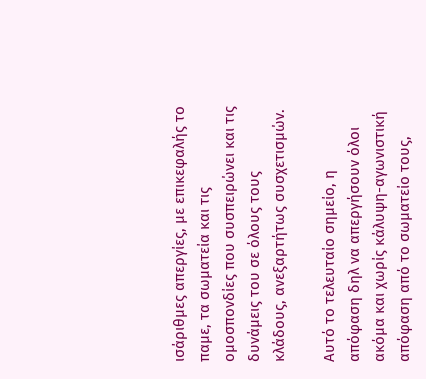ισάριθμες απεργίες, με επικεφαλής το παμε, τα σωματεία και τις ομοσπονδίες που συσπειρώνει και τις δυνάμεις του σε όλους τους κλάδους, ανεξαρτήτως συσχετισμών.

Αυτό το τελευταίο σημείο, η απόφαση δηλ να απεργήσουν όλοι ακόμα και χωρίς κάλυψη-αγωνιστική απόφαση από το σωματείο τους,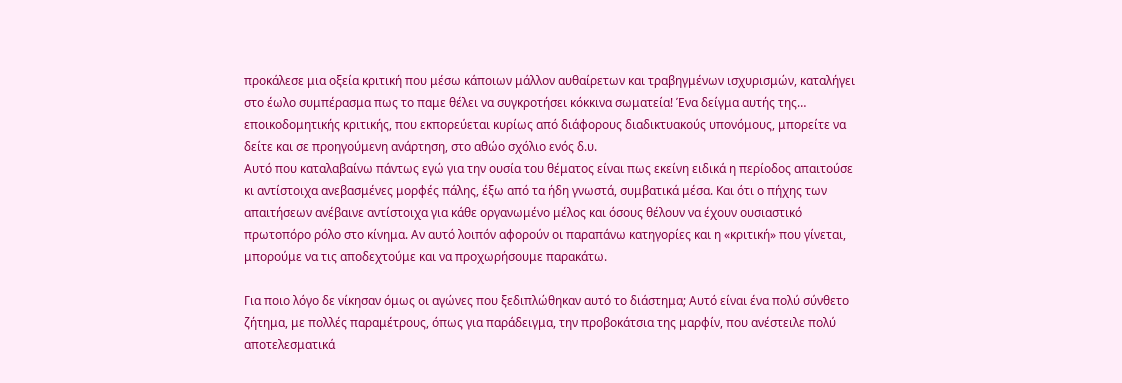προκάλεσε μια οξεία κριτική που μέσω κάποιων μάλλον αυθαίρετων και τραβηγμένων ισχυρισμών, καταλήγει στο έωλο συμπέρασμα πως το παμε θέλει να συγκροτήσει κόκκινα σωματεία! Ένα δείγμα αυτής της… εποικοδομητικής κριτικής, που εκπορεύεται κυρίως από διάφορους διαδικτυακούς υπονόμους, μπορείτε να δείτε και σε προηγούμενη ανάρτηση, στο αθώο σχόλιο ενός δ.υ.
Αυτό που καταλαβαίνω πάντως εγώ για την ουσία του θέματος είναι πως εκείνη ειδικά η περίοδος απαιτούσε κι αντίστοιχα ανεβασμένες μορφές πάλης, έξω από τα ήδη γνωστά, συμβατικά μέσα. Και ότι ο πήχης των απαιτήσεων ανέβαινε αντίστοιχα για κάθε οργανωμένο μέλος και όσους θέλουν να έχουν ουσιαστικό πρωτοπόρο ρόλο στο κίνημα. Αν αυτό λοιπόν αφορούν οι παραπάνω κατηγορίες και η «κριτική» που γίνεται, μπορούμε να τις αποδεχτούμε και να προχωρήσουμε παρακάτω.

Για ποιο λόγο δε νίκησαν όμως οι αγώνες που ξεδιπλώθηκαν αυτό το διάστημα; Αυτό είναι ένα πολύ σύνθετο ζήτημα, με πολλές παραμέτρους, όπως για παράδειγμα, την προβοκάτσια της μαρφίν, που ανέστειλε πολύ αποτελεσματικά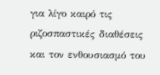για λίγο καιρό τις ριζοσπαστικές διαθέσεις και τον ενθουσιασμό του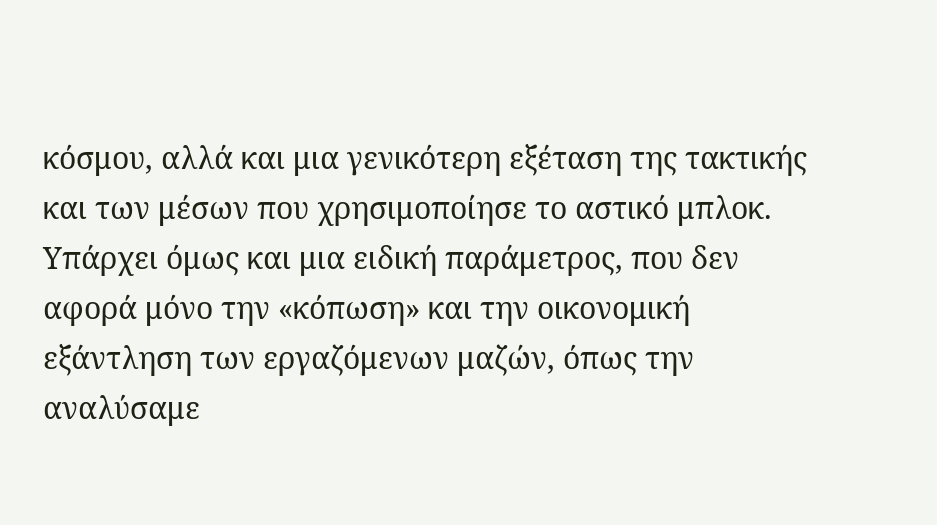κόσμου, αλλά και μια γενικότερη εξέταση της τακτικής και των μέσων που χρησιμοποίησε το αστικό μπλοκ.
Υπάρχει όμως και μια ειδική παράμετρος, που δεν αφορά μόνο την «κόπωση» και την οικονομική εξάντληση των εργαζόμενων μαζών, όπως την αναλύσαμε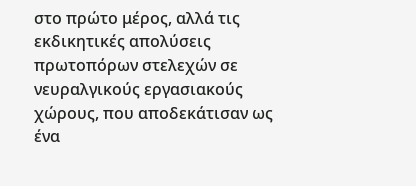στο πρώτο μέρος, αλλά τις εκδικητικές απολύσεις πρωτοπόρων στελεχών σε νευραλγικούς εργασιακούς χώρους, που αποδεκάτισαν ως ένα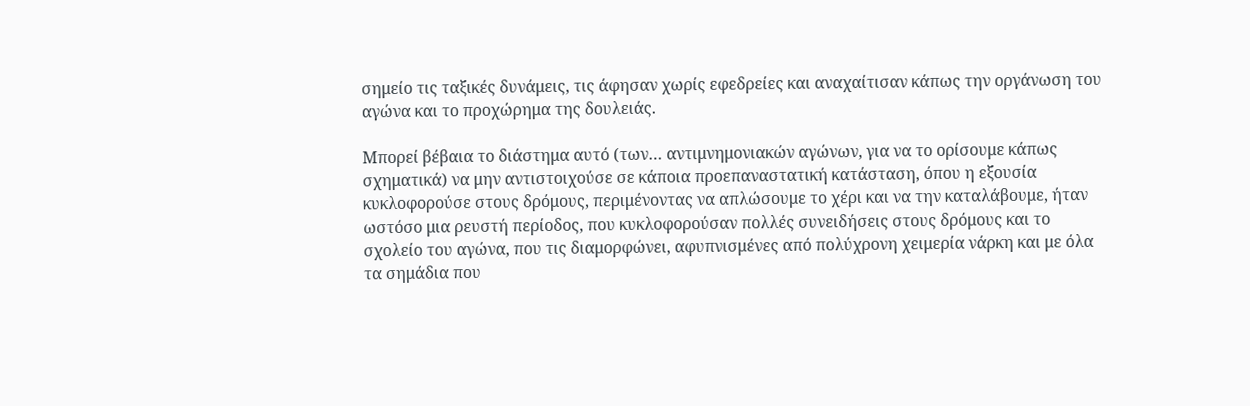σημείο τις ταξικές δυνάμεις, τις άφησαν χωρίς εφεδρείες και αναχαίτισαν κάπως την οργάνωση του αγώνα και το προχώρημα της δουλειάς.

Μπορεί βέβαια το διάστημα αυτό (των… αντιμνημονιακών αγώνων, για να το ορίσουμε κάπως σχηματικά) να μην αντιστοιχούσε σε κάποια προεπαναστατική κατάσταση, όπου η εξουσία κυκλοφορούσε στους δρόμους, περιμένοντας να απλώσουμε το χέρι και να την καταλάβουμε, ήταν ωστόσο μια ρευστή περίοδος, που κυκλοφορούσαν πολλές συνειδήσεις στους δρόμους και το σχολείο του αγώνα, που τις διαμορφώνει, αφυπνισμένες από πολύχρονη χειμερία νάρκη και με όλα τα σημάδια που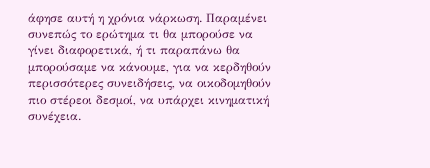άφησε αυτή η χρόνια νάρκωση. Παραμένει συνεπώς το ερώτημα τι θα μπορούσε να γίνει διαφορετικά, ή τι παραπάνω θα μπορούσαμε να κάνουμε, για να κερδηθούν περισσότερες συνειδήσεις, να οικοδομηθούν πιο στέρεοι δεσμοί, να υπάρχει κινηματική συνέχεια.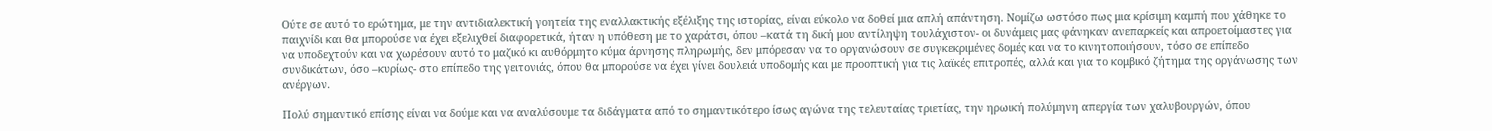Ούτε σε αυτό το ερώτημα, με την αντιδιαλεκτική γοητεία της εναλλακτικής εξέλιξης της ιστορίας, είναι εύκολο να δοθεί μια απλή απάντηση. Νομίζω ωστόσο πως μια κρίσιμη καμπή που χάθηκε το παιχνίδι και θα μπορούσε να έχει εξελιχθεί διαφορετικά, ήταν η υπόθεση με το χαράτσι, όπου –κατά τη δική μου αντίληψη τουλάχιστον- οι δυνάμεις μας φάνηκαν ανεπαρκείς και απροετοίμαστες για να υποδεχτούν και να χωρέσουν αυτό το μαζικό κι αυθόρμητο κύμα άρνησης πληρωμής, δεν μπόρεσαν να το οργανώσουν σε συγκεκριμένες δομές και να το κινητοποιήσουν, τόσο σε επίπεδο συνδικάτων, όσο –κυρίως- στο επίπεδο της γειτονιάς, όπου θα μπορούσε να έχει γίνει δουλειά υποδομής και με προοπτική για τις λαϊκές επιτροπές, αλλά και για το κομβικό ζήτημα της οργάνωσης των ανέργων.

Πολύ σημαντικό επίσης είναι να δούμε και να αναλύσουμε τα διδάγματα από το σημαντικότερο ίσως αγώνα της τελευταίας τριετίας, την ηρωική πολύμηνη απεργία των χαλυβουργών, όπου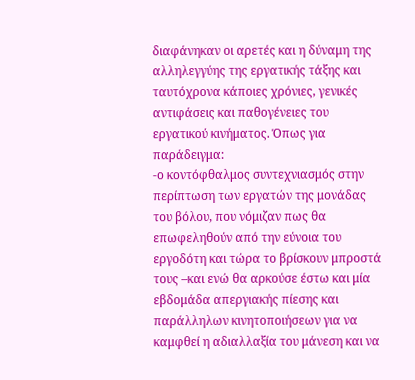διαφάνηκαν οι αρετές και η δύναμη της αλληλεγγύης της εργατικής τάξης και ταυτόχρονα κάποιες χρόνιες, γενικές αντιφάσεις και παθογένειες του εργατικού κινήματος. Όπως για παράδειγμα:
-ο κοντόφθαλμος συντεχνιασμός στην περίπτωση των εργατών της μονάδας του βόλου, που νόμιζαν πως θα επωφεληθούν από την εύνοια του εργοδότη και τώρα το βρίσκουν μπροστά τους –και ενώ θα αρκούσε έστω και μία εβδομάδα απεργιακής πίεσης και παράλληλων κινητοποιήσεων για να καμφθεί η αδιαλλαξία του μάνεση και να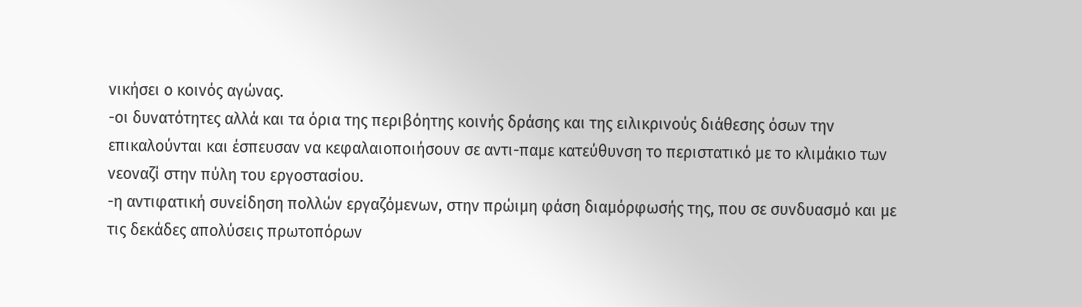νικήσει ο κοινός αγώνας.
-οι δυνατότητες αλλά και τα όρια της περιβόητης κοινής δράσης και της ειλικρινούς διάθεσης όσων την επικαλούνται και έσπευσαν να κεφαλαιοποιήσουν σε αντι-παμε κατεύθυνση το περιστατικό με το κλιμάκιο των νεοναζί στην πύλη του εργοστασίου.
-η αντιφατική συνείδηση πολλών εργαζόμενων, στην πρώιμη φάση διαμόρφωσής της, που σε συνδυασμό και με τις δεκάδες απολύσεις πρωτοπόρων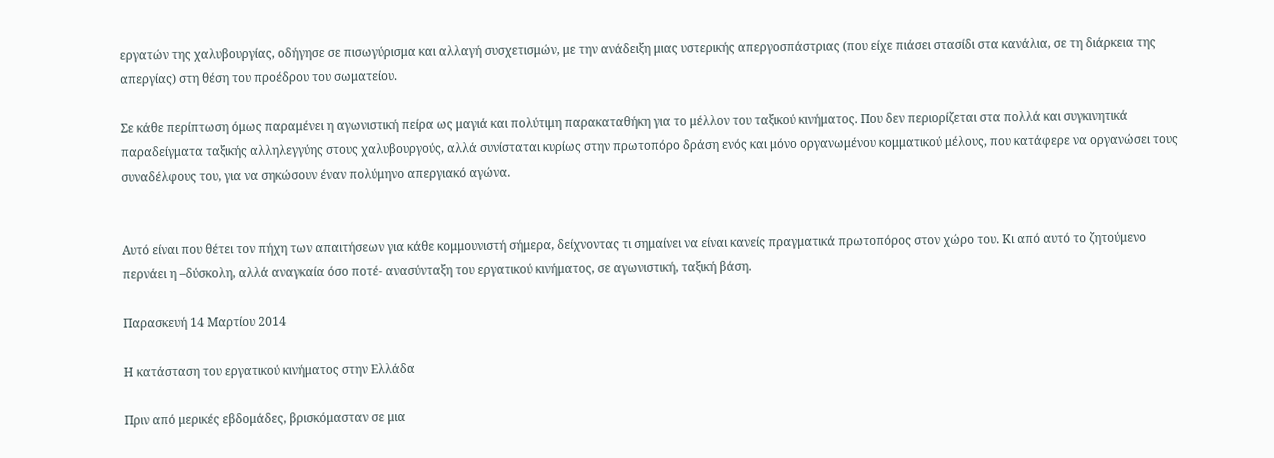εργατών της χαλυβουργίας, οδήγησε σε πισωγύρισμα και αλλαγή συσχετισμών, με την ανάδειξη μιας υστερικής απεργοσπάστριας (που είχε πιάσει στασίδι στα κανάλια, σε τη διάρκεια της απεργίας) στη θέση του προέδρου του σωματείου.

Σε κάθε περίπτωση όμως παραμένει η αγωνιστική πείρα ως μαγιά και πολύτιμη παρακαταθήκη για το μέλλον του ταξικού κινήματος. Που δεν περιορίζεται στα πολλά και συγκινητικά παραδείγματα ταξικής αλληλεγγύης στους χαλυβουργούς, αλλά συνίσταται κυρίως στην πρωτοπόρο δράση ενός και μόνο οργανωμένου κομματικού μέλους, που κατάφερε να οργανώσει τους συναδέλφους του, για να σηκώσουν έναν πολύμηνο απεργιακό αγώνα.


Αυτό είναι που θέτει τον πήχη των απαιτήσεων για κάθε κομμουνιστή σήμερα, δείχνοντας τι σημαίνει να είναι κανείς πραγματικά πρωτοπόρος στον χώρο του. Κι από αυτό το ζητούμενο περνάει η –δύσκολη, αλλά αναγκαία όσο ποτέ- ανασύνταξη του εργατικού κινήματος, σε αγωνιστική, ταξική βάση.

Παρασκευή 14 Μαρτίου 2014

Η κατάσταση του εργατικού κινήματος στην Ελλάδα

Πριν από μερικές εβδομάδες, βρισκόμασταν σε μια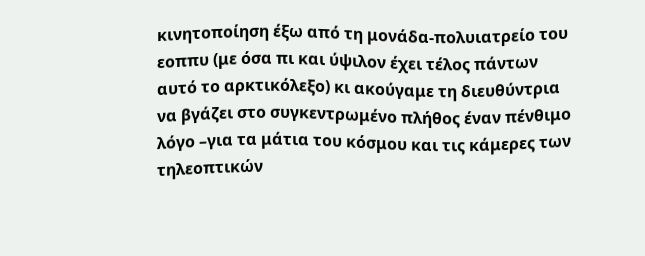κινητοποίηση έξω από τη μονάδα-πολυιατρείο του εοππυ (με όσα πι και ύψιλον έχει τέλος πάντων αυτό το αρκτικόλεξο) κι ακούγαμε τη διευθύντρια να βγάζει στο συγκεντρωμένο πλήθος έναν πένθιμο λόγο –για τα μάτια του κόσμου και τις κάμερες των τηλεοπτικών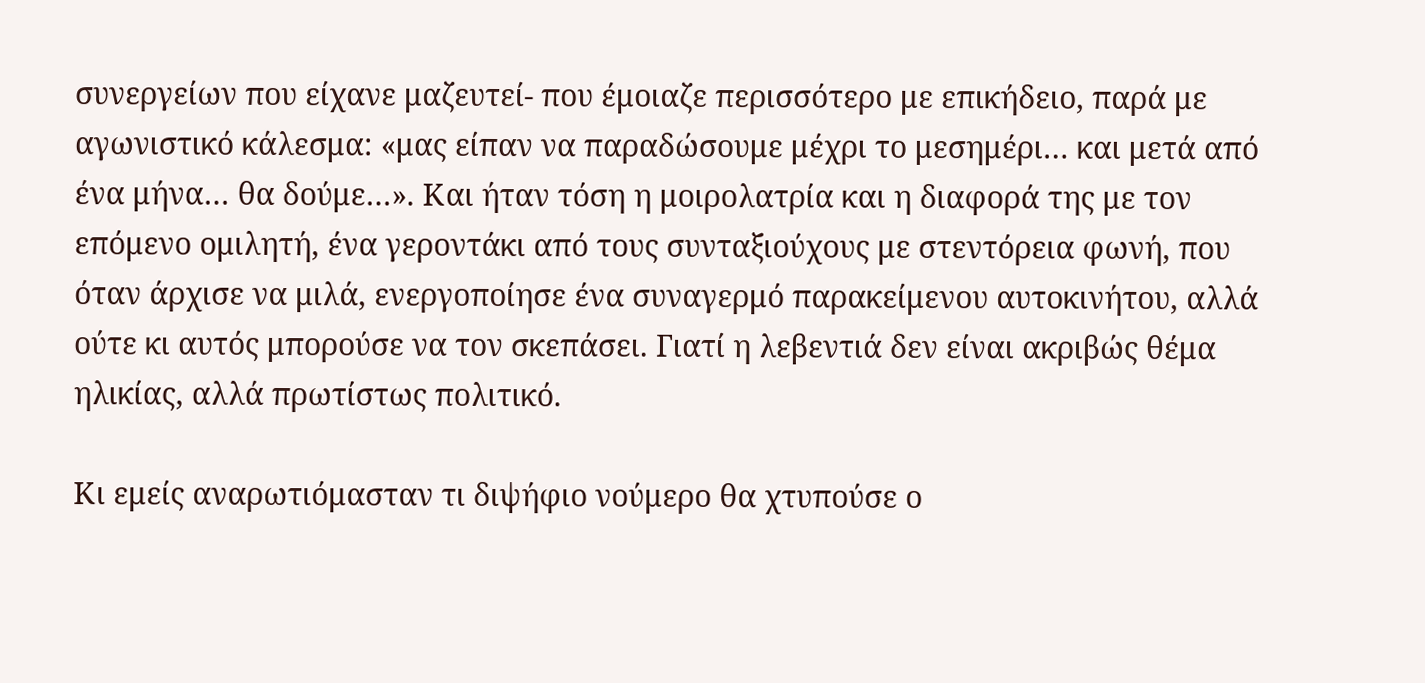συνεργείων που είχανε μαζευτεί- που έμοιαζε περισσότερο με επικήδειο, παρά με αγωνιστικό κάλεσμα: «μας είπαν να παραδώσουμε μέχρι το μεσημέρι… και μετά από ένα μήνα… θα δούμε…». Και ήταν τόση η μοιρολατρία και η διαφορά της με τον επόμενο ομιλητή, ένα γεροντάκι από τους συνταξιούχους με στεντόρεια φωνή, που όταν άρχισε να μιλά, ενεργοποίησε ένα συναγερμό παρακείμενου αυτοκινήτου, αλλά ούτε κι αυτός μπορούσε να τον σκεπάσει. Γιατί η λεβεντιά δεν είναι ακριβώς θέμα ηλικίας, αλλά πρωτίστως πολιτικό.

Κι εμείς αναρωτιόμασταν τι διψήφιο νούμερο θα χτυπούσε ο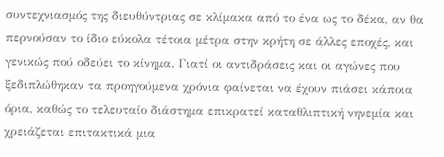συντεχνιασμός της διευθύντριας σε κλίμακα από το ένα ως το δέκα, αν θα περνούσαν το ίδιο εύκολα τέτοια μέτρα στην κρήτη σε άλλες εποχές, και γενικώς πού οδεύει το κίνημα. Γιατί οι αντιδράσεις και οι αγώνες που ξεδιπλώθηκαν τα προηγούμενα χρόνια φαίνεται να έχουν πιάσει κάποια όρια, καθώς το τελευταίο διάστημα επικρατεί καταθλιπτική νηνεμία και χρειάζεται επιτακτικά μια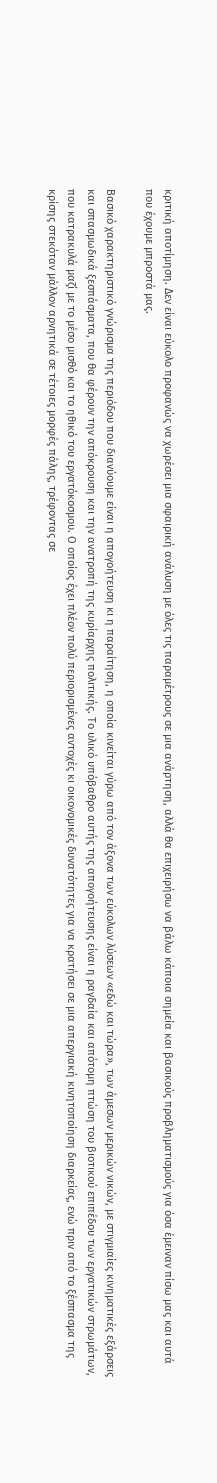κριτική αποτίμηση. Δεν είναι εύκολο προφανώς να χωρέσει μια σφαιρική ανάλυση με όλες τις παραμέτρους σε μια ανάρτηση, αλλά θα επιχειρήσω να βάλω κάποια σημεία και βασικούς προβληματισμούς για όσα έμειναν πίσω μας και αυτά που έχουμε μπροστά μας.

Βασικό χαρακτηριστικό γνώρισμα της περιόδου που διανύουμε είναι η απογοήτευση κι η παραίτηση, η οποία κινείται γύρω από τον άξονα των εύκολων λύσεων «εδώ και τώρα», των άμεσων μερικών νικών, με στιγμιαίες κινηματικές εξάρσεις και σπασμωδικά ξεσπάσματα, που θα φέρουν την απόκρουση και την ανατροπή της κυρίαρχης πολιτικής. Το υλικό υπόβαθρο αυτής της απογοήτευσης είναι η ραγδαία και απότομη πτώση του βιοτικού επιπέδου των εργατικών στρωμάτων, που κατρακυλά μαζί με το μέσο μισθό και το ηθικό του εργατόκοσμου. Ο οποίος έχει πλέον πολύ περιορισμένες αντοχές κι οικονομικές δυνατότητες για να κρατήσει σε μια απεργιακή κινητοποίηση διαρκείας, ενώ πριν από το ξέσπασμα της κρίσης στεκόταν μάλλον αρνητικά σε τέτοιες μορφές πάλης, τρέφοντας σε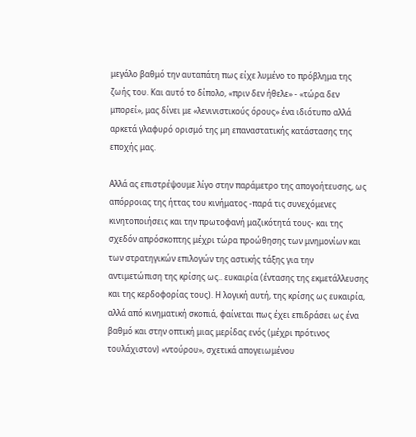μεγάλο βαθμό την αυταπάτη πως είχε λυμένο το πρόβλημα της ζωής του. Και αυτό το δίπολο, «πριν δεν ήθελε» - «τώρα δεν μπορεί», μας δίνει με «λενινιστικούς όρους» ένα ιδιότυπο αλλά αρκετά γλαφυρό ορισμό της μη επαναστατικής κατάστασης της εποχής μας.

Αλλά ας επιστρέψουμε λίγο στην παράμετρο της απογοήτευσης, ως απόρροιας της ήττας του κινήματος -παρά τις συνεχόμενες κινητοποιήσεις και την πρωτοφανή μαζικότητά τους- και της σχεδόν απρόσκοπτης μέχρι τώρα προώθησης των μνημονίων και των στρατηγικών επιλογών της αστικής τάξης για την αντιμετώπιση της κρίσης ως.. ευκαιρία (έντασης της εκμετάλλευσης και της κερδοφορίας τους). Η λογική αυτή, της κρίσης ως ευκαιρία, αλλά από κινηματική σκοπιά, φαίνεται πως έχει επιδράσει ως ένα βαθμό και στην οπτική μιας μερίδας ενός (μέχρι πρότινος τουλάχιστον) «ντούρου», σχετικά απογειωμένου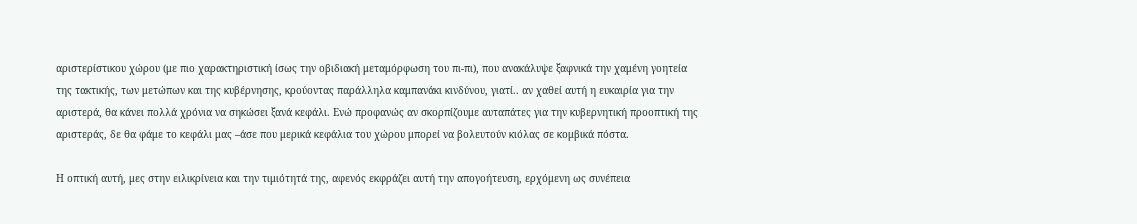αριστερίστικου χώρου (με πιο χαρακτηριστική ίσως την οβιδιακή μεταμόρφωση του πι-πι), που ανακάλυψε ξαφνικά την χαμένη γοητεία της τακτικής, των μετώπων και της κυβέρνησης, κρούοντας παράλληλα καμπανάκι κινδύνου, γιατί.. αν χαθεί αυτή η ευκαιρία για την αριστερά, θα κάνει πολλά χρόνια να σηκώσει ξανά κεφάλι. Ενώ προφανώς αν σκορπίζουμε αυταπάτες για την κυβερνητική προοπτική της αριστεράς, δε θα φάμε το κεφάλι μας –άσε που μερικά κεφάλια του χώρου μπορεί να βολευτούν κιόλας σε κομβικά πόστα.

Η οπτική αυτή, μες στην ειλικρίνεια και την τιμιότητά της, αφενός εκφράζει αυτή την απογοήτευση, ερχόμενη ως συνέπεια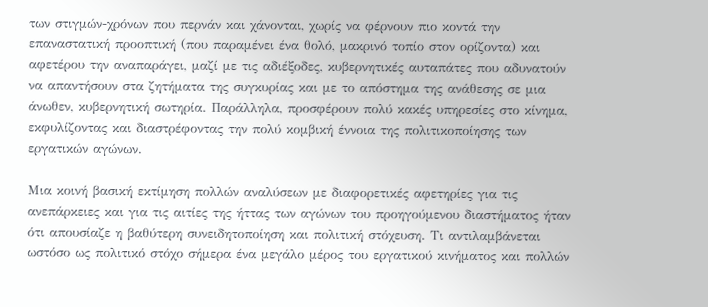των στιγμών-χρόνων που περνάν και χάνονται, χωρίς να φέρνουν πιο κοντά την επαναστατική προοπτική (που παραμένει ένα θολό, μακρινό τοπίο στον ορίζοντα) και αφετέρου την αναπαράγει, μαζί με τις αδιέξοδες, κυβερνητικές αυταπάτες που αδυνατούν να απαντήσουν στα ζητήματα της συγκυρίας και με το απόστημα της ανάθεσης σε μια άνωθεν, κυβερνητική σωτηρία. Παράλληλα, προσφέρουν πολύ κακές υπηρεσίες στο κίνημα, εκφυλίζοντας και διαστρέφοντας την πολύ κομβική έννοια της πολιτικοποίησης των εργατικών αγώνων.

Μια κοινή βασική εκτίμηση πολλών αναλύσεων με διαφορετικές αφετηρίες για τις ανεπάρκειες και για τις αιτίες της ήττας των αγώνων του προηγούμενου διαστήματος ήταν ότι απουσίαζε η βαθύτερη συνειδητοποίηση και πολιτική στόχευση. Τι αντιλαμβάνεται ωστόσο ως πολιτικό στόχο σήμερα ένα μεγάλο μέρος του εργατικού κινήματος και πολλών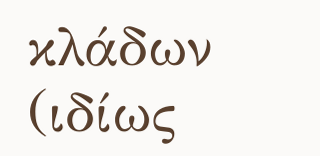κλάδων (ιδίως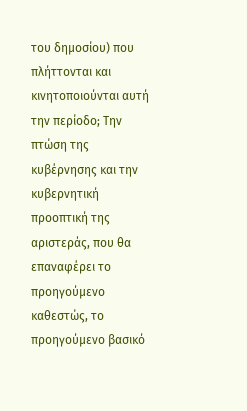του δημοσίου) που πλήττονται και κινητοποιούνται αυτή την περίοδο; Την πτώση της κυβέρνησης και την κυβερνητική προοπτική της αριστεράς, που θα επαναφέρει το προηγούμενο καθεστώς, το προηγούμενο βασικό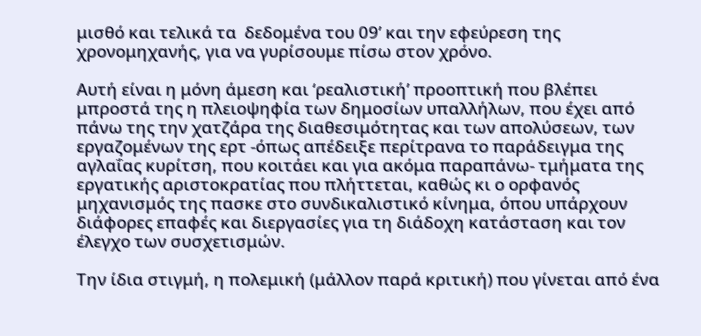μισθό και τελικά τα  δεδομένα του 09’ και την εφεύρεση της χρονομηχανής, για να γυρίσουμε πίσω στον χρόνο.

Αυτή είναι η μόνη άμεση και ‘ρεαλιστική’ προοπτική που βλέπει μπροστά της η πλειοψηφία των δημοσίων υπαλλήλων, που έχει από πάνω της την χατζάρα της διαθεσιμότητας και των απολύσεων, των εργαζομένων της ερτ -όπως απέδειξε περίτρανα το παράδειγμα της αγλαΐας κυρίτση, που κοιτάει και για ακόμα παραπάνω- τμήματα της εργατικής αριστοκρατίας που πλήττεται, καθώς κι ο ορφανός μηχανισμός της πασκε στο συνδικαλιστικό κίνημα, όπου υπάρχουν διάφορες επαφές και διεργασίες για τη διάδοχη κατάσταση και τον έλεγχο των συσχετισμών.

Την ίδια στιγμή, η πολεμική (μάλλον παρά κριτική) που γίνεται από ένα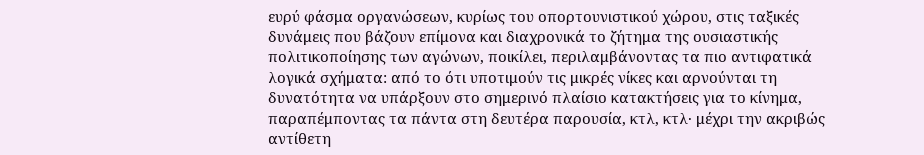ευρύ φάσμα οργανώσεων, κυρίως του οπορτουνιστικού χώρου, στις ταξικές δυνάμεις που βάζουν επίμονα και διαχρονικά το ζήτημα της ουσιαστικής πολιτικοποίησης των αγώνων, ποικίλει, περιλαμβάνοντας τα πιο αντιφατικά λογικά σχήματα: από το ότι υποτιμούν τις μικρές νίκες και αρνούνται τη δυνατότητα να υπάρξουν στο σημερινό πλαίσιο κατακτήσεις για το κίνημα, παραπέμποντας τα πάντα στη δευτέρα παρουσία, κτλ, κτλ· μέχρι την ακριβώς αντίθετη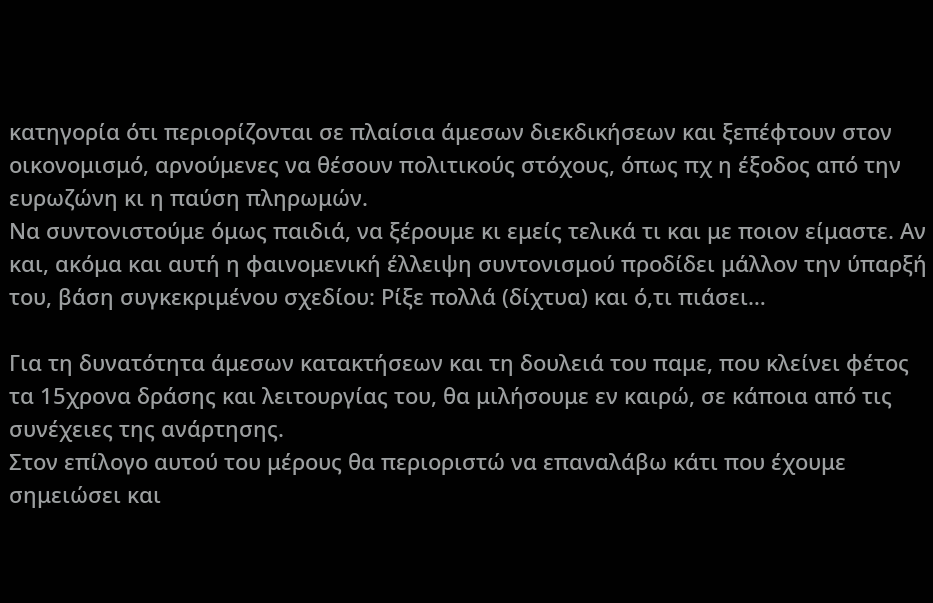κατηγορία ότι περιορίζονται σε πλαίσια άμεσων διεκδικήσεων και ξεπέφτουν στον οικονομισμό, αρνούμενες να θέσουν πολιτικούς στόχους, όπως πχ η έξοδος από την ευρωζώνη κι η παύση πληρωμών.
Να συντονιστούμε όμως παιδιά, να ξέρουμε κι εμείς τελικά τι και με ποιον είμαστε. Αν και, ακόμα και αυτή η φαινομενική έλλειψη συντονισμού προδίδει μάλλον την ύπαρξή του, βάση συγκεκριμένου σχεδίου: Ρίξε πολλά (δίχτυα) και ό,τι πιάσει…

Για τη δυνατότητα άμεσων κατακτήσεων και τη δουλειά του παμε, που κλείνει φέτος τα 15χρονα δράσης και λειτουργίας του, θα μιλήσουμε εν καιρώ, σε κάποια από τις συνέχειες της ανάρτησης.
Στον επίλογο αυτού του μέρους θα περιοριστώ να επαναλάβω κάτι που έχουμε σημειώσει και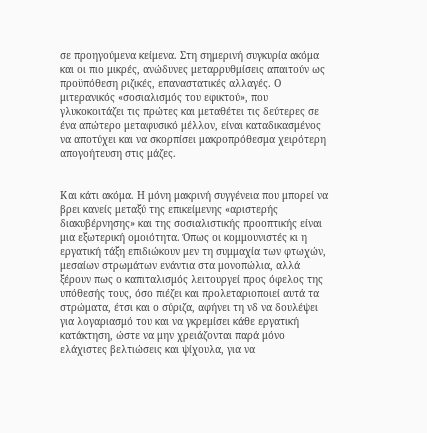σε προηγούμενα κείμενα. Στη σημερινή συγκυρία ακόμα και οι πιο μικρές, ανώδυνες μεταρρυθμίσεις απαιτούν ως προϋπόθεση ριζικές, επαναστατικές αλλαγές. Ο μιτερανικός «σοσιαλισμός του εφικτού», που γλυκοκοιτάζει τις πρώτες και μεταθέτει τις δεύτερες σε ένα απώτερο μεταφυσικό μέλλον, είναι καταδικασμένος να αποτύχει και να σκορπίσει μακροπρόθεσμα χειρότερη απογοήτευση στις μάζες.


Και κάτι ακόμα. Η μόνη μακρινή συγγένεια που μπορεί να βρει κανείς μεταξύ της επικείμενης «αριστερής διακυβέρνησης» και της σοσιαλιστικής προοπτικής είναι μια εξωτερική ομοιότητα. Όπως οι κομμουνιστές κι η εργατική τάξη επιδιώκουν μεν τη συμμαχία των φτωχών, μεσαίων στρωμάτων ενάντια στα μονοπώλια, αλλά ξέρουν πως ο καπιταλισμός λειτουργεί προς όφελος της υπόθεσής τους, όσο πιέζει και προλεταριοποιεί αυτά τα στρώματα, έτσι και ο σύριζα, αφήνει τη νδ να δουλέψει για λογαριασμό του και να γκρεμίσει κάθε εργατική κατάκτηση, ώστε να μην χρειάζονται παρά μόνο ελάχιστες βελτιώσεις και ψίχουλα, για να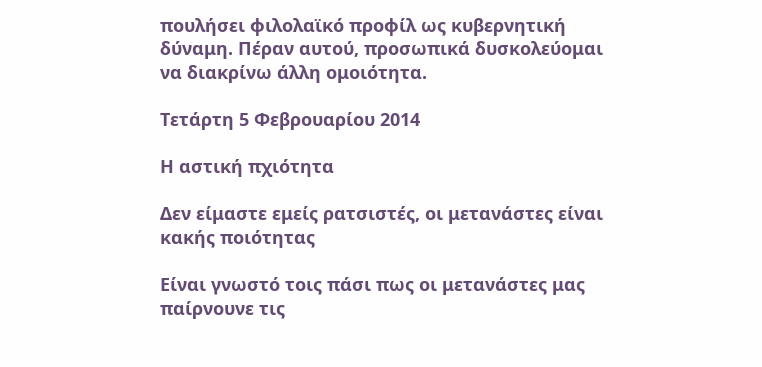πουλήσει φιλολαϊκό προφίλ ως κυβερνητική δύναμη. Πέραν αυτού, προσωπικά δυσκολεύομαι να διακρίνω άλλη ομοιότητα.

Τετάρτη 5 Φεβρουαρίου 2014

Η αστική πχιότητα

Δεν είμαστε εμείς ρατσιστές, οι μετανάστες είναι κακής ποιότητας

Είναι γνωστό τοις πάσι πως οι μετανάστες μας παίρνουνε τις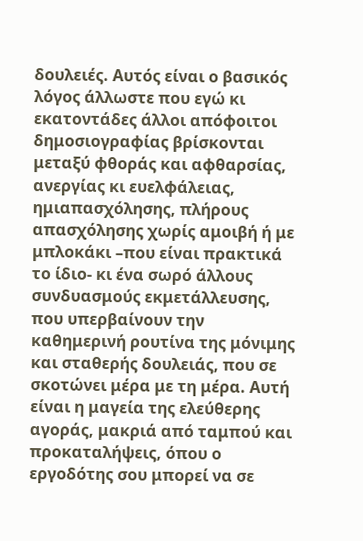δουλειές. Αυτός είναι ο βασικός λόγος άλλωστε που εγώ κι εκατοντάδες άλλοι απόφοιτοι δημοσιογραφίας βρίσκονται μεταξύ φθοράς και αφθαρσίας, ανεργίας κι ευελφάλειας, ημιαπασχόλησης, πλήρους απασχόλησης χωρίς αμοιβή ή με μπλοκάκι –που είναι πρακτικά το ίδιο- κι ένα σωρό άλλους συνδυασμούς εκμετάλλευσης, που υπερβαίνουν την καθημερινή ρουτίνα της μόνιμης και σταθερής δουλειάς, που σε σκοτώνει μέρα με τη μέρα. Αυτή είναι η μαγεία της ελεύθερης αγοράς, μακριά από ταμπού και προκαταλήψεις, όπου ο εργοδότης σου μπορεί να σε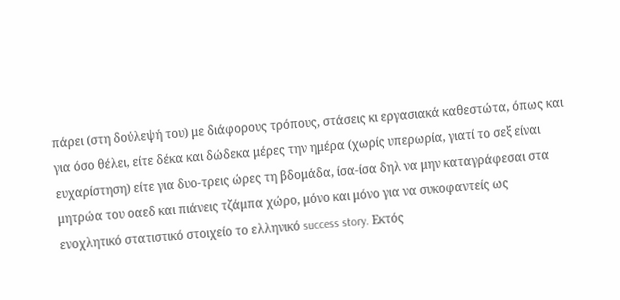πάρει (στη δούλεψή του) με διάφορους τρόπους, στάσεις κι εργασιακά καθεστώτα, όπως και για όσο θέλει, είτε δέκα και δώδεκα μέρες την ημέρα (χωρίς υπερωρία, γιατί το σεξ είναι ευχαρίστηση) είτε για δυο-τρεις ώρες τη βδομάδα, ίσα-ίσα δηλ να μην καταγράφεσαι στα μητρώα του οαεδ και πιάνεις τζάμπα χώρο, μόνο και μόνο για να συκοφαντείς ως ενοχλητικό στατιστικό στοιχείο το ελληνικό success story. Εκτός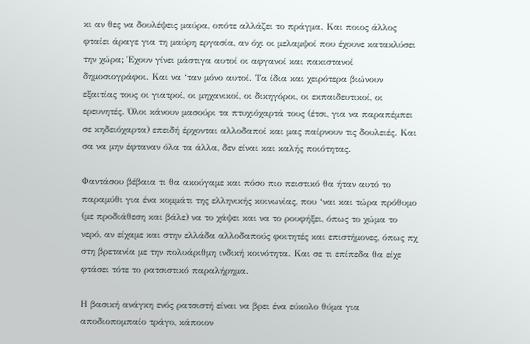κι αν θες να δουλέψεις μαύρα, οπότε αλλάζει το πράγμα. Και ποιος άλλος φταίει άραγε για τη μαύρη εργασία, αν όχι οι μελαμψοί που έχουνε κατακλύσει την χώρα; Έχουν γίνει μάστιγα αυτοί οι αφγανοί και πακιστανοί δημοσιογράφοι. Και να ‘ταν μόνο αυτοί. Τα ίδια και χειρότερα βιώνουν εξαιτίας τους οι γιατροί, οι μηχανικοί, οι δικηγόροι, οι εκπαιδευτικοί, οι ερευνητές. Όλοι κάνουν μασούρι τα πτυχιόχαρτά τους (έτσι, για να παραπέμπει σε κηδειόχαρτα) επειδή έρχονται αλλοδαποί και μας παίρνουν τις δουλειές. Και σα να μην έφταναν όλα τα άλλα, δεν είναι και καλής ποιότητας.

Φαντάσου βέβαια τι θα ακούγαμε και πόσο πιο πειστικό θα ήταν αυτό το παραμύθι για ένα κομμάτι της ελληνικής κοινωνίας, που ‘ναι και τώρα πρόθυμο (με προδιάθεση και βάλε) να το χάψει και να το ρουφήξει, όπως το χώμα το νερό, αν είχαμε και στην ελλάδα αλλοδαπούς φοιτητές και επιστήμονες, όπως πχ στη βρετανία με την πολυάριθμη ινδική κοινότητα. Και σε τι επίπεδα θα είχε φτάσει τότε το ρατσιστικό παραλήρημα.

Η βασική ανάγκη ενός ρατσιστή είναι να βρει ένα εύκολο θύμα για αποδιοπομπαίο τράγο, κάποιον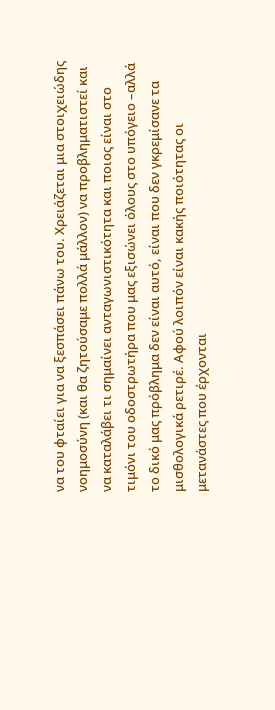να του φταίει για να ξεσπάσει πάνω του. Χρειάζεται μια στοιχειώδης νοημοσύνη (και θα ζητούσαμε πολλά μάλλον) να προβληματιστεί και να καταλάβει τι σημαίνει ανταγωνιστικότητα και ποιος είναι στο τιμόνι του οδοστρωτήρα που μας εξισώνει όλους στο υπόγειο –αλλά το δικό μας πρόβλημα δεν είναι αυτό, είναι που δεν γκρεμίσανε τα μισθολογικά ρετιρέ. Αφού λοιπόν είναι κακής ποιότητας οι μετανάστες που έρχονται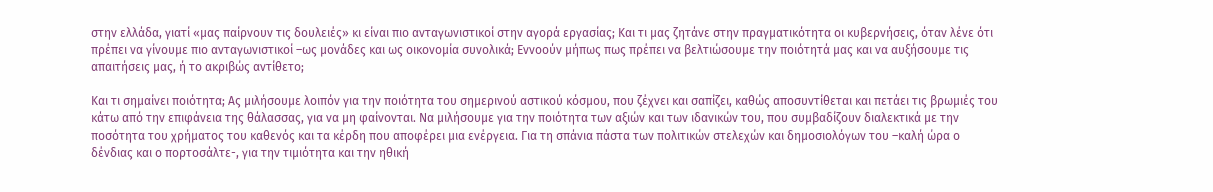στην ελλάδα, γιατί «μας παίρνουν τις δουλειές» κι είναι πιο ανταγωνιστικοί στην αγορά εργασίας; Και τι μας ζητάνε στην πραγματικότητα οι κυβερνήσεις, όταν λένε ότι πρέπει να γίνουμε πιο ανταγωνιστικοί –ως μονάδες και ως οικονομία συνολικά; Εννοούν μήπως πως πρέπει να βελτιώσουμε την ποιότητά μας και να αυξήσουμε τις απαιτήσεις μας, ή το ακριβώς αντίθετο;

Και τι σημαίνει ποιότητα; Ας μιλήσουμε λοιπόν για την ποιότητα του σημερινού αστικού κόσμου, που ζέχνει και σαπίζει, καθώς αποσυντίθεται και πετάει τις βρωμιές του κάτω από την επιφάνεια της θάλασσας, για να μη φαίνονται. Να μιλήσουμε για την ποιότητα των αξιών και των ιδανικών του, που συμβαδίζουν διαλεκτικά με την ποσότητα του χρήματος του καθενός και τα κέρδη που αποφέρει μια ενέργεια. Για τη σπάνια πάστα των πολιτικών στελεχών και δημοσιολόγων του –καλή ώρα ο δένδιας και ο πορτοσάλτε-, για την τιμιότητα και την ηθική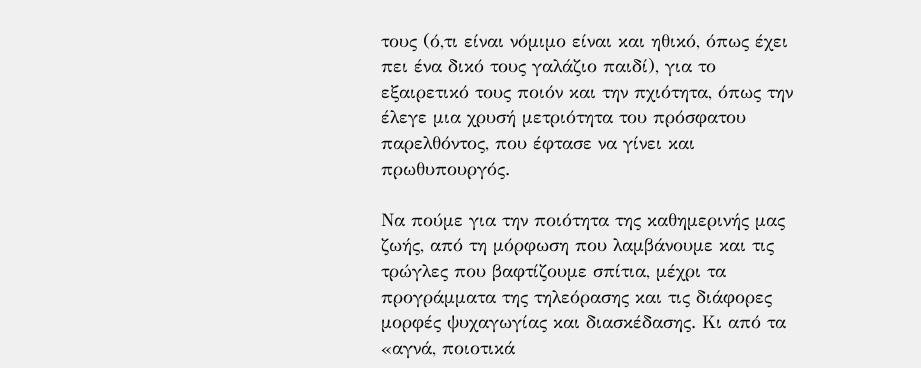τους (ό,τι είναι νόμιμο είναι και ηθικό, όπως έχει πει ένα δικό τους γαλάζιο παιδί), για το εξαιρετικό τους ποιόν και την πχιότητα, όπως την έλεγε μια χρυσή μετριότητα του πρόσφατου παρελθόντος, που έφτασε να γίνει και πρωθυπουργός.

Να πούμε για την ποιότητα της καθημερινής μας ζωής, από τη μόρφωση που λαμβάνουμε και τις τρώγλες που βαφτίζουμε σπίτια, μέχρι τα προγράμματα της τηλεόρασης και τις διάφορες μορφές ψυχαγωγίας και διασκέδασης. Κι από τα «αγνά, ποιοτικά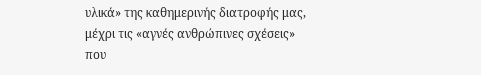υλικά» της καθημερινής διατροφής μας, μέχρι τις «αγνές ανθρώπινες σχέσεις» που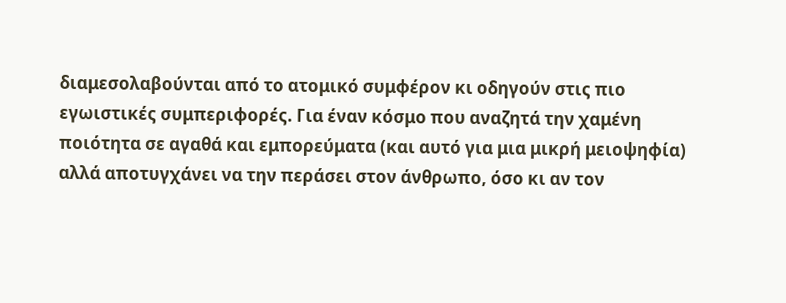διαμεσολαβούνται από το ατομικό συμφέρον κι οδηγούν στις πιο εγωιστικές συμπεριφορές. Για έναν κόσμο που αναζητά την χαμένη ποιότητα σε αγαθά και εμπορεύματα (και αυτό για μια μικρή μειοψηφία) αλλά αποτυγχάνει να την περάσει στον άνθρωπο, όσο κι αν τον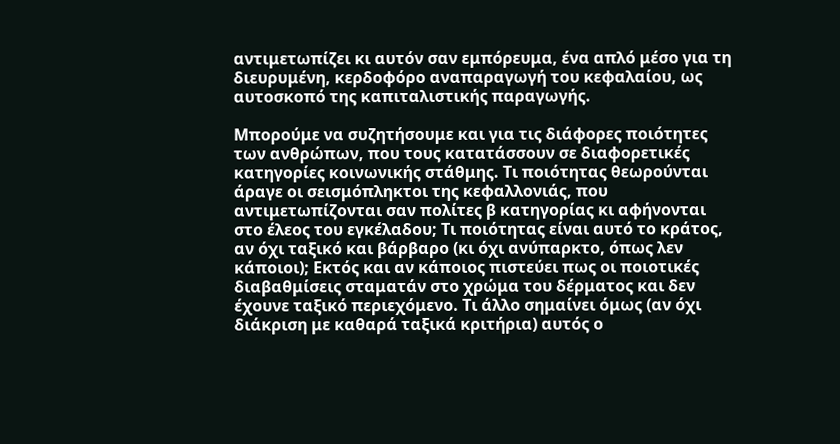αντιμετωπίζει κι αυτόν σαν εμπόρευμα, ένα απλό μέσο για τη διευρυμένη, κερδοφόρο αναπαραγωγή του κεφαλαίου, ως αυτοσκοπό της καπιταλιστικής παραγωγής.

Μπορούμε να συζητήσουμε και για τις διάφορες ποιότητες των ανθρώπων, που τους κατατάσσουν σε διαφορετικές κατηγορίες κοινωνικής στάθμης. Τι ποιότητας θεωρούνται άραγε οι σεισμόπληκτοι της κεφαλλονιάς, που αντιμετωπίζονται σαν πολίτες β κατηγορίας κι αφήνονται στο έλεος του εγκέλαδου; Τι ποιότητας είναι αυτό το κράτος, αν όχι ταξικό και βάρβαρο (κι όχι ανύπαρκτο, όπως λεν κάποιοι); Εκτός και αν κάποιος πιστεύει πως οι ποιοτικές διαβαθμίσεις σταματάν στο χρώμα του δέρματος και δεν έχουνε ταξικό περιεχόμενο. Τι άλλο σημαίνει όμως (αν όχι διάκριση με καθαρά ταξικά κριτήρια) αυτός ο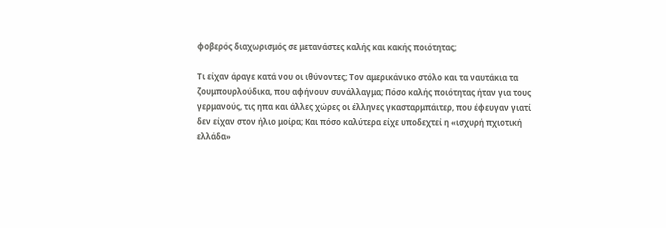φοβερός διαχωρισμός σε μετανάστες καλής και κακής ποιότητας;

Τι είχαν άραγε κατά νου οι ιθύνοντες; Τον αμερικάνικο στόλο και τα ναυτάκια τα ζουμπουρλούδικα, που αφήνουν συνάλλαγμα; Πόσο καλής ποιότητας ήταν για τους γερμανούς, τις ηπα και άλλες χώρες οι έλληνες γκασταρμπάιτερ, που έφευγαν γιατί δεν είχαν στον ήλιο μοίρα; Και πόσο καλύτερα είχε υποδεχτεί η «ισχυρή πχιοτική ελλάδα»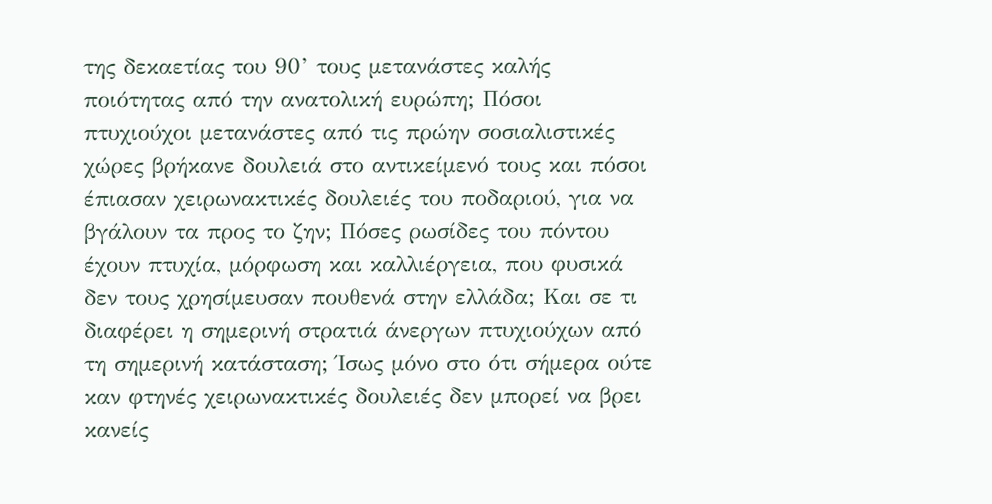της δεκαετίας του 90’ τους μετανάστες καλής ποιότητας από την ανατολική ευρώπη; Πόσοι πτυχιούχοι μετανάστες από τις πρώην σοσιαλιστικές χώρες βρήκανε δουλειά στο αντικείμενό τους και πόσοι έπιασαν χειρωνακτικές δουλειές του ποδαριού, για να βγάλουν τα προς το ζην; Πόσες ρωσίδες του πόντου έχουν πτυχία, μόρφωση και καλλιέργεια, που φυσικά δεν τους χρησίμευσαν πουθενά στην ελλάδα; Και σε τι διαφέρει η σημερινή στρατιά άνεργων πτυχιούχων από τη σημερινή κατάσταση; Ίσως μόνο στο ότι σήμερα ούτε καν φτηνές χειρωνακτικές δουλειές δεν μπορεί να βρει κανείς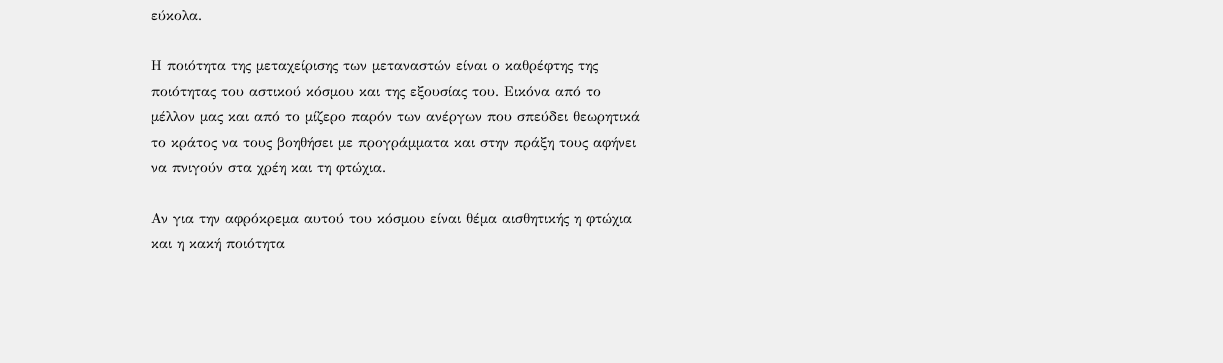εύκολα.

Η ποιότητα της μεταχείρισης των μεταναστών είναι ο καθρέφτης της ποιότητας του αστικού κόσμου και της εξουσίας του. Εικόνα από το μέλλον μας και από το μίζερο παρόν των ανέργων που σπεύδει θεωρητικά το κράτος να τους βοηθήσει με προγράμματα και στην πράξη τους αφήνει να πνιγούν στα χρέη και τη φτώχια.

Αν για την αφρόκρεμα αυτού του κόσμου είναι θέμα αισθητικής η φτώχια και η κακή ποιότητα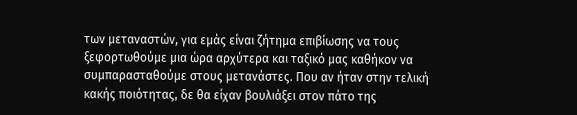των μεταναστών, για εμάς είναι ζήτημα επιβίωσης να τους ξεφορτωθούμε μια ώρα αρχύτερα και ταξικό μας καθήκον να συμπαρασταθούμε στους μετανάστες. Που αν ήταν στην τελική κακής ποιότητας, δε θα είχαν βουλιάξει στον πάτο της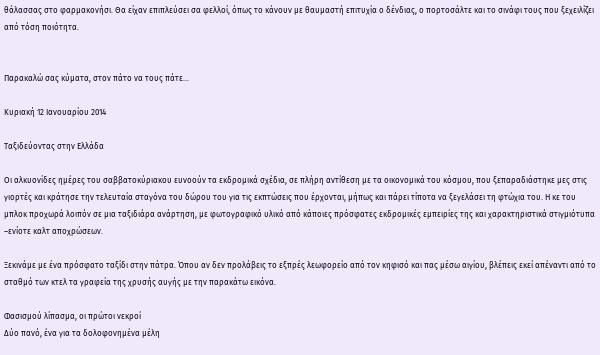θάλασσας στο φαρμακονήσι. Θα είχαν επιπλεύσει σα φελλοί, όπως το κάνουν με θαυμαστή επιτυχία ο δένδιας, ο πορτοσάλτε και το σινάφι τους που ξεχειλίζει από τόση ποιότητα.


Παρακαλώ σας κύματα, στον πάτο να τους πάτε…

Κυριακή 12 Ιανουαρίου 2014

Ταξιδεύοντας στην Ελλάδα

Οι αλκυονίδες ημέρες του σαββατοκύριακου ευνοούν τα εκδρομικά σχέδια, σε πλήρη αντίθεση με τα οικονομικά του κόσμου, που ξεπαραδιάστηκε μες στις γιορτές και κράτησε την τελευταία σταγόνα του δώρου του για τις εκπτώσεις που έρχονται, μήπως και πάρει τίποτα να ξεγελάσει τη φτώχια του. Η κε του μπλοκ προχωρά λοιπόν σε μια ταξιδιάρα ανάρτηση, με φωτογραφικό υλικό από κάποιες πρόσφατες εκδρομικές εμπειρίες της και χαρακτηριστικά στιγμιότυπα –ενίοτε καλτ αποχρώσεων.

Ξεκινάμε με ένα πρόσφατο ταξίδι στην πάτρα. Όπου αν δεν προλάβεις το εξπρές λεωφορείο από τον κηφισό και πας μέσω αιγίου, βλέπεις εκεί απέναντι από το σταθμό των κτελ τα γραφεία της χρυσής αυγής με την παρακάτω εικόνα.

Φασισμού λίπασμα, οι πρώτοι νεκροί
Δύο πανό, ένα για τα δολοφονημένα μέλη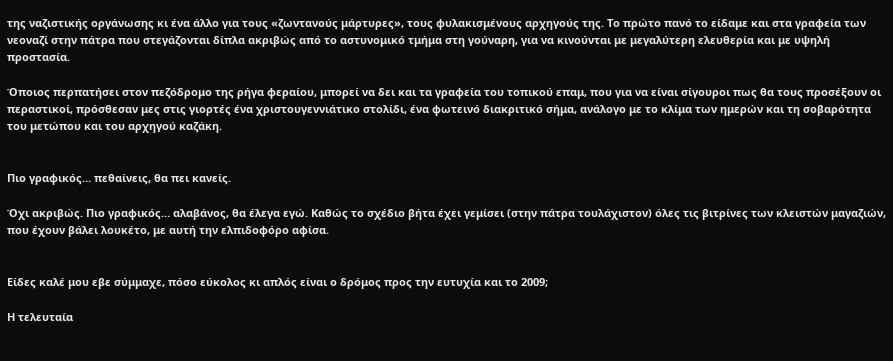της ναζιστικής οργάνωσης κι ένα άλλο για τους «ζωντανούς μάρτυρες», τους φυλακισμένους αρχηγούς της. Το πρώτο πανό το είδαμε και στα γραφεία των νεοναζί στην πάτρα που στεγάζονται δίπλα ακριβώς από το αστυνομικό τμήμα στη γούναρη, για να κινούνται με μεγαλύτερη ελευθερία και με υψηλή προστασία.

Όποιος περπατήσει στον πεζόδρομο της ρήγα φεραίου, μπορεί να δει και τα γραφεία του τοπικού επαμ, που για να είναι σίγουροι πως θα τους προσέξουν οι περαστικοί, πρόσθεσαν μες στις γιορτές ένα χριστουγεννιάτικο στολίδι, ένα φωτεινό διακριτικό σήμα, ανάλογο με το κλίμα των ημερών και τη σοβαρότητα του μετώπου και του αρχηγού καζάκη.


Πιο γραφικός… πεθαίνεις, θα πει κανείς.

Όχι ακριβώς. Πιο γραφικός… αλαβάνος, θα έλεγα εγώ. Καθώς το σχέδιο βήτα έχει γεμίσει (στην πάτρα τουλάχιστον) όλες τις βιτρίνες των κλειστών μαγαζιών, που έχουν βάλει λουκέτο, με αυτή την ελπιδοφόρο αφίσα.


Είδες καλέ μου εβε σύμμαχε, πόσο εύκολος κι απλός είναι ο δρόμος προς την ευτυχία και το 2009;

Η τελευταία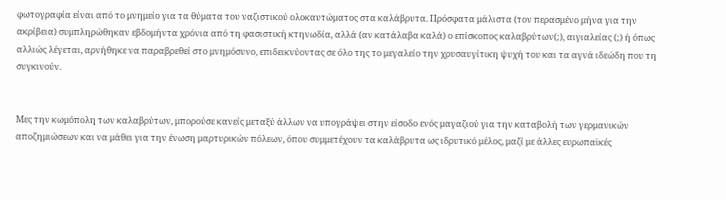φωτογραφία είναι από το μνημείο για τα θύματα του ναζιστικού ολοκαυτώματος στα καλάβρυτα. Πρόσφατα μάλιστα (τον περασμένο μήνα για την ακρίβεια) συμπληρώθηκαν εβδομήντα χρόνια από τη φασιστική κτηνωδία, αλλά (αν κατάλαβα καλά) ο επίσκοπος καλαβρύτων(;), αιγιαλείας (;) ή όπως αλλιώς λέγεται, αρνήθηκε να παραβρεθεί στο μνημόσυνο, επιδεικνύοντας σε όλο της το μεγαλείο την χρυσαυγίτικη ψυχή του και τα αγνά ιδεώδη που τη συγκινούν.


Μες την κωμόπολη των καλαβρύτων, μπορούσε κανείς μεταξύ άλλων να υπογράψει στην είσοδο ενός μαγαζιού για την καταβολή των γερμανικών αποζημιώσεων και να μάθει για την ένωση μαρτυρικών πόλεων, όπου συμμετέχουν τα καλάβρυτα ως ιδρυτικό μέλος, μαζί με άλλες ευρωπαϊκές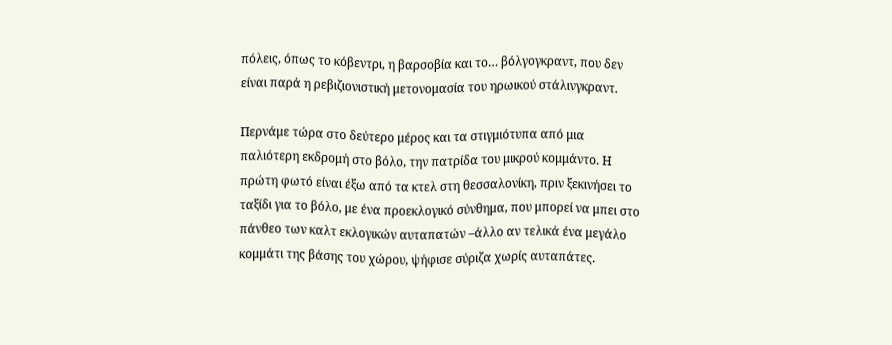πόλεις, όπως το κόβεντρι, η βαρσοβία και το… βόλγογκραντ, που δεν είναι παρά η ρεβιζιονιστική μετονομασία του ηρωικού στάλινγκραντ.

Περνάμε τώρα στο δεύτερο μέρος και τα στιγμιότυπα από μια παλιότερη εκδρομή στο βόλο, την πατρίδα του μικρού κομμάντο. Η πρώτη φωτό είναι έξω από τα κτελ στη θεσσαλονίκη, πριν ξεκινήσει το ταξίδι για το βόλο, με ένα προεκλογικό σύνθημα, που μπορεί να μπει στο πάνθεο των καλτ εκλογικών αυταπατών –άλλο αν τελικά ένα μεγάλο κομμάτι της βάσης του χώρου, ψήφισε σύριζα χωρίς αυταπάτες.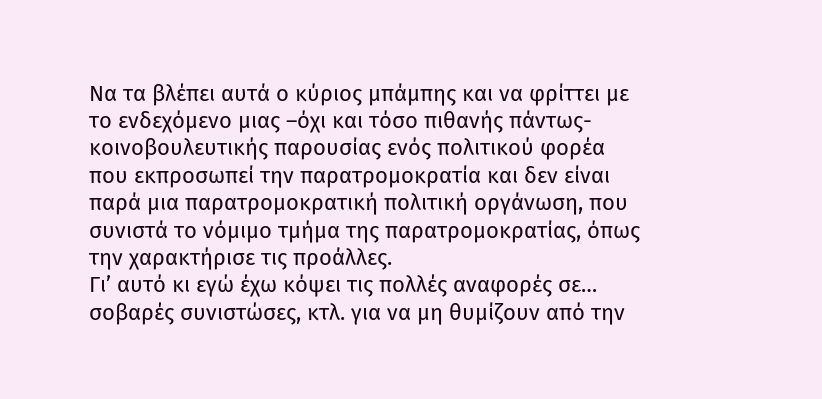Να τα βλέπει αυτά ο κύριος μπάμπης και να φρίττει με το ενδεχόμενο μιας –όχι και τόσο πιθανής πάντως- κοινοβουλευτικής παρουσίας ενός πολιτικού φορέα που εκπροσωπεί την παρατρομοκρατία και δεν είναι παρά μια παρατρομοκρατική πολιτική οργάνωση, που συνιστά το νόμιμο τμήμα της παρατρομοκρατίας, όπως την χαρακτήρισε τις προάλλες.
Γι’ αυτό κι εγώ έχω κόψει τις πολλές αναφορές σε… σοβαρές συνιστώσες, κτλ. για να μη θυμίζουν από την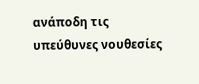ανάποδη τις υπεύθυνες νουθεσίες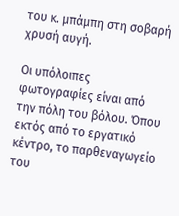του κ. μπάμπη στη σοβαρή χρυσή αυγή.

Οι υπόλοιπες φωτογραφίες είναι από την πόλη του βόλου. Όπου εκτός από το εργατικό κέντρο, το παρθεναγωγείο του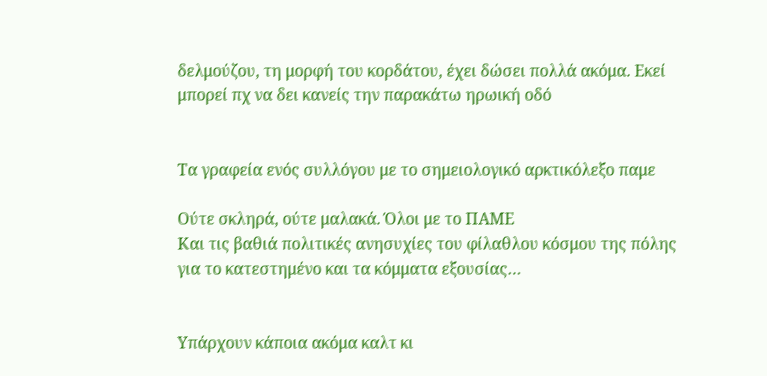δελμούζου, τη μορφή του κορδάτου, έχει δώσει πολλά ακόμα. Εκεί μπορεί πχ να δει κανείς την παρακάτω ηρωική οδό


Τα γραφεία ενός συλλόγου με το σημειολογικό αρκτικόλεξο παμε

Ούτε σκληρά, ούτε μαλακά. Όλοι με το ΠΑΜΕ
Και τις βαθιά πολιτικές ανησυχίες του φίλαθλου κόσμου της πόλης για το κατεστημένο και τα κόμματα εξουσίας…


Υπάρχουν κάποια ακόμα καλτ κι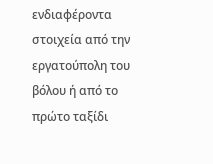ενδιαφέροντα στοιχεία από την εργατούπολη του βόλου ή από το πρώτο ταξίδι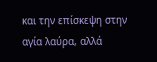και την επίσκεψη στην αγία λαύρα, αλλά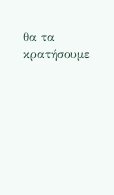θα τα κρατήσουμε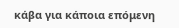κάβα για κάποια επόμενη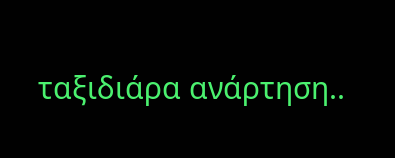ταξιδιάρα ανάρτηση..